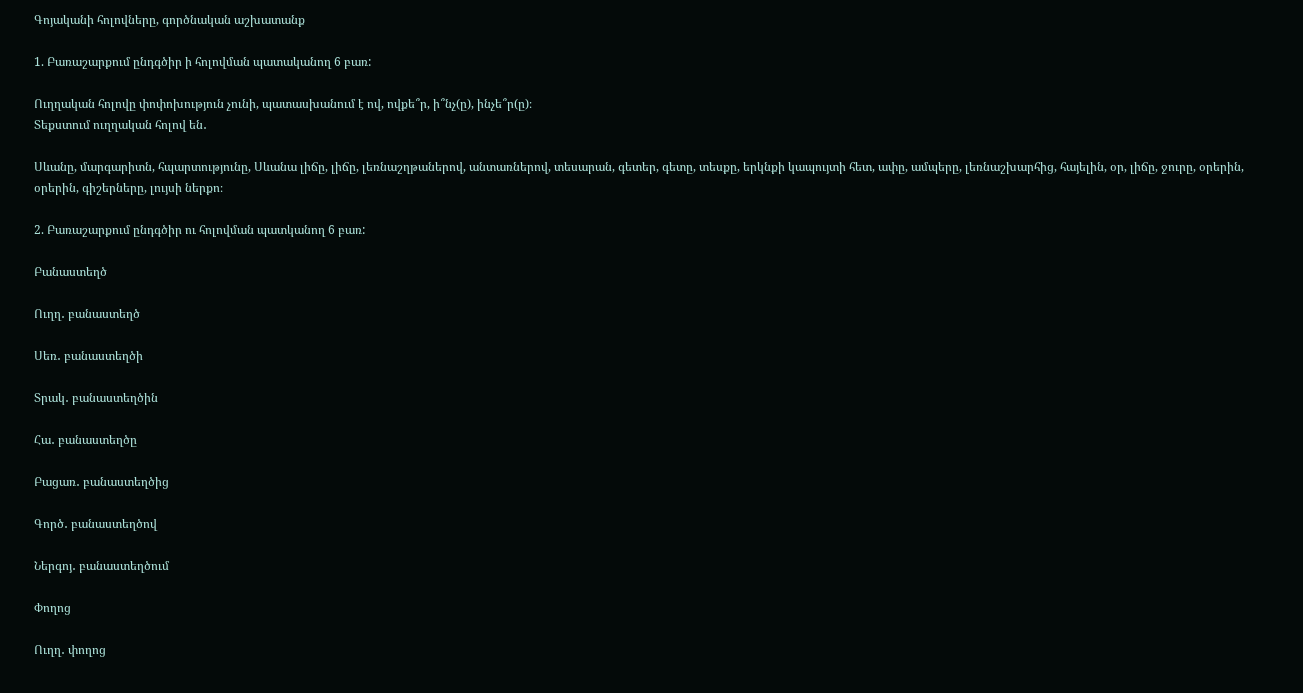Գոյականի հոլովները, գործնական աշխատանք

1. Բառաշարքում ընդգծիր ի հոլովման պատականող 6 բառ:

Ուղղական հոլովը փոփոխություն չունի, պատասխանում է ով, ովքե՞ր, ի՞նչ(ը), ինչե՞ր(ը)։
Տեքստում ուղղական հոլով են․

Սևանը, մարգարիտն, հպարտությունը, Սևանա լիճը, լիճը, լեռնաշղթաներով, անտառներով, տեսարան, գետեր, գետը, տեսքը, երկնքի կապույտի հետ, ափը, ամպերը, լեռնաշխարհից, հայելին, օր, լիճը, ջուրը, օրերին, օրերին, գիշերները, լույսի ներքո։

2. Բառաշարքում ընդգծիր ու հոլովման պատկանող 6 բառ:

Բանաստեղծ

Ուղղ․ բանաստեղծ

Սեռ․ բանաստեղծի

Տրակ․ բանաստեղծին

Հա․ բանաստեղծը

Բացառ․ բանաստեղծից

Գործ․ բանաստեղծով

Ներգոյ․ բանաստեղծում

Փողոց

Ուղղ․ փողոց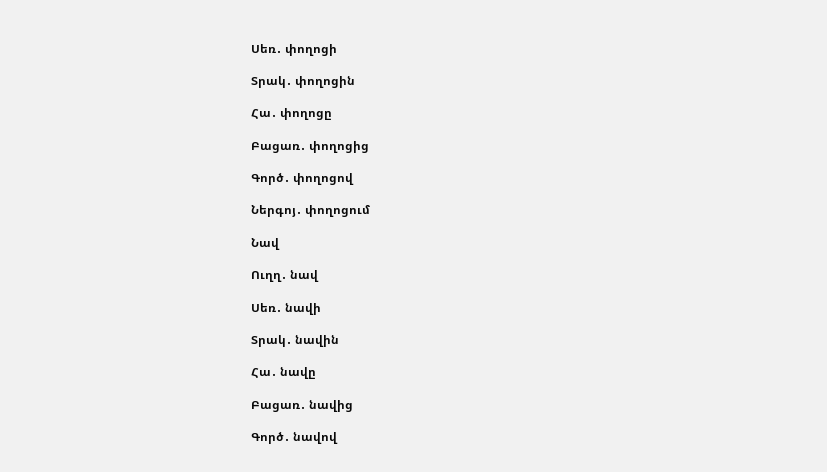Սեռ․ փողոցի

Տրակ․ փողոցին

Հա․ փողոցը

Բացառ․ փողոցից

Գործ․ փողոցով

Ներգոյ․ փողոցում

Նավ

Ուղղ․ նավ

Սեռ․ նավի

Տրակ․ նավին

Հա․ նավը

Բացառ․ նավից

Գործ․ նավով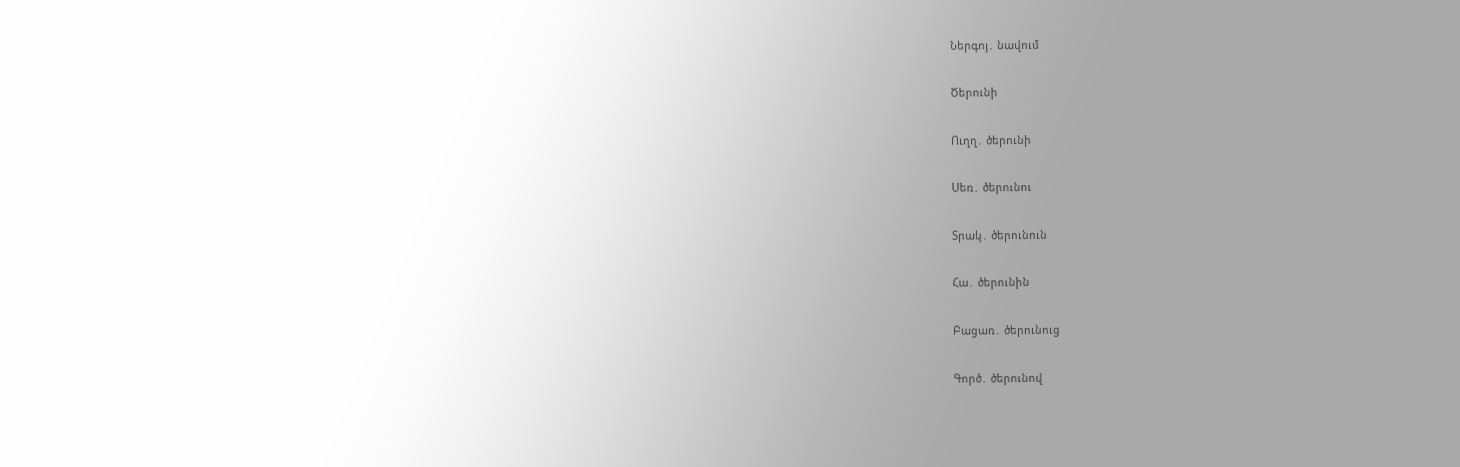Ներգոյ․ նավում

Ծերունի

Ուղղ․ ծերունի

Սեռ․ ծերունու

Տրակ․ ծերունուն

Հա․ ծերունին

Բացառ․ ծերունուց

Գործ․ ծերունով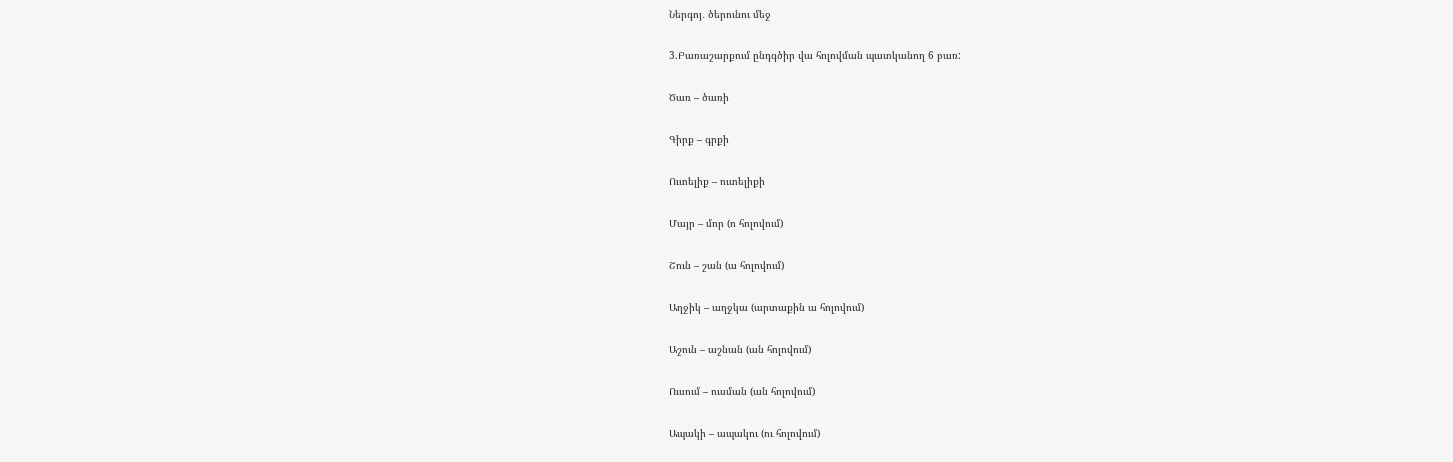Ներգոյ․ ծերունու մեջ

3.Բառաշարքում ընդգծիր վա հոլովման պատկանող 6 բառ:

Ծառ – ծառի

Գիրք – գրքի

Ուտելիք – ուտելիքի

Մայր – մոր (ո հոլովում)

Շուն – շան (ա հոլովում)

Աղջիկ – աղջկա (արտաքին ա հոլովում)

Աշուն – աշնան (ան հոլովում)

Ուսում – ուսման (ան հոլովում)

Ապակի – ապակու (ու հոլովում)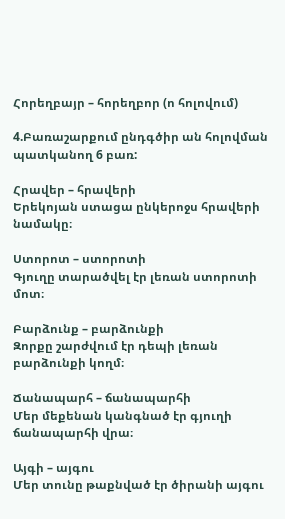Հորեղբայր – հորեղբոր (ո հոլովում)

4.Բառաշարքում ընդգծիր ան հոլովման պատկանող 6 բառ:

Հրավեր – հրավերի
Երեկոյան ստացա ընկերոջս հրավերի նամակը։

Ստորոտ – ստորոտի
Գյուղը տարածվել էր լեռան ստորոտի մոտ։

Բարձունք – բարձունքի
Զորքը շարժվում էր դեպի լեռան բարձունքի կողմ։

Ճանապարհ – ճանապարհի
Մեր մեքենան կանգնած էր գյուղի ճանապարհի վրա։

Այգի – այգու
Մեր տունը թաքնված էր ծիրանի այգու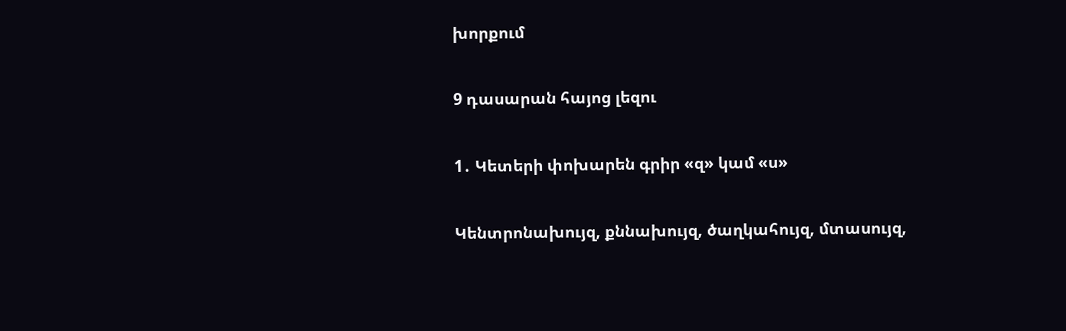խորքում

9 դասարան հայոց լեզու

1․ Կետերի փոխարեն գրիր «զ» կամ «ս»

Կենտրոնախույզ, քննախույզ, ծաղկահույզ, մտասույզ,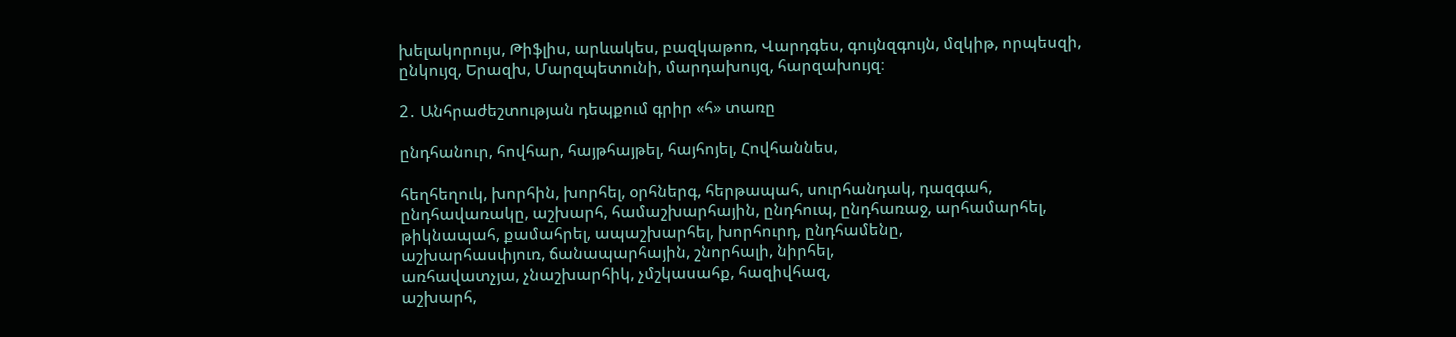խելակորույս, Թիֆլիս, արևակես, բազկաթոռ, Վարդգես, գույնզգույն, մզկիթ, որպեսզի, ընկույզ, Երազխ, Մարզպետունի, մարդախույզ, հարզախույզ։

2․ Անհրաժեշտության դեպքում գրիր «հ» տառը

ընդհանուր, հովհար, հայթհայթել, հայհոյել, Հովհաննես,

հեղհեղուկ, խորհին, խորհել, օրհներգ, հերթապահ, սուրհանդակ, դազգահ, ընդհավառակը, աշխարհ, համաշխարհային, ընդհուպ, ընդհառաջ, արհամարհել, թիկնապահ, քամահրել, ապաշխարհել, խորհուրդ, ընդհամենը,
աշխարհասփյուռ, ճանապարհային, շնորհալի, նիրհել,
առհավատչյա, չնաշխարհիկ, չմշկասահք, հազիվհազ,
աշխարհ,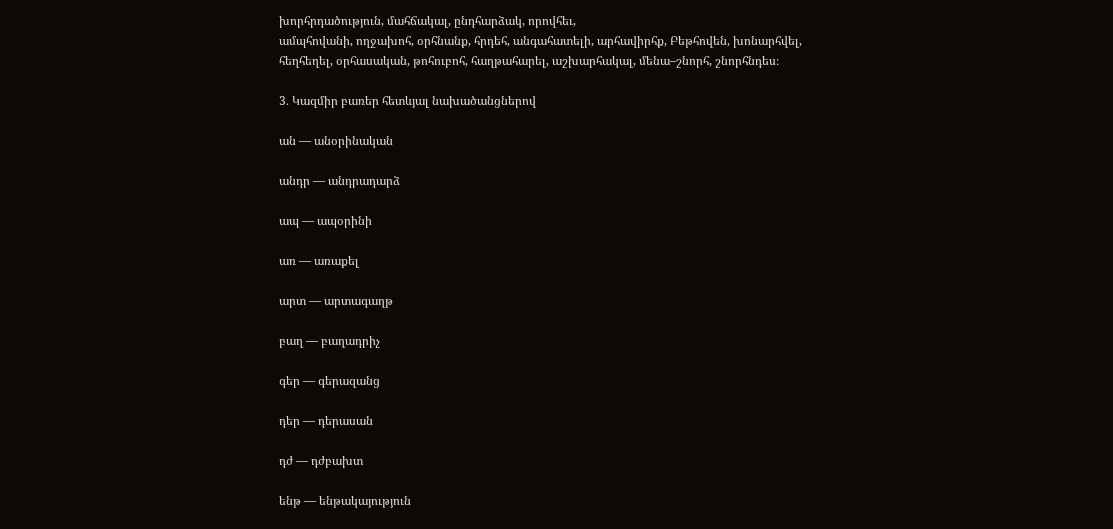խորհրդածություն, մահճակալ, ընդհարձակ, որովհեւ,
ամպհովանի, ողջախոհ, օրհնանք, հրդեհ, անգահատելի, արհավիրհք, Բեթհովեն, խոնարհվել, հեղհեղել, օրհասական, թոհուբոհ, հաղթահարել, աշխարհակալ, մենա–շնորհ, շնորհնդես։

3․ Կազմիր բառեր հետևյալ նախածանցներով

ան — անօրինական

անդր — անդրադարձ

ապ — ապօրինի

առ — առաքել

արտ — արտագաղթ

բաղ — բաղադրիչ

գեր — գերազանց

դեր — դերասան

դժ — դժբախտ

ենթ — ենթակայություն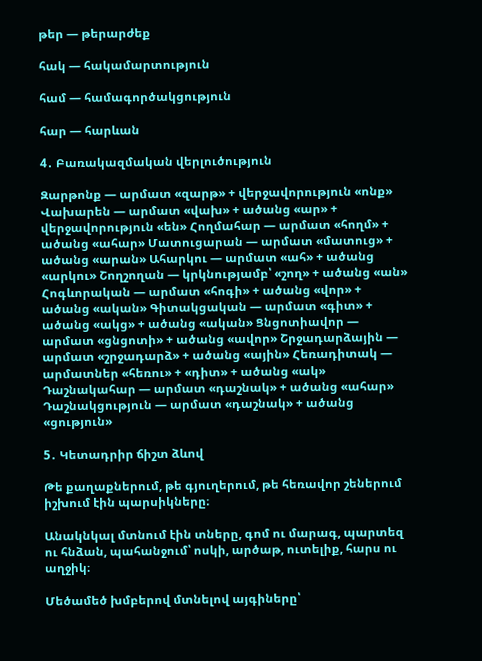թեր — թերարժեք

հակ — հակամարտություն

համ — համագործակցություն

հար — հարևան

4․ Բառակազմական վերլուծություն

Զարթոնք — արմատ «զարթ» + վերջավորություն «ոնք» Վախարեն — արմատ «վախ» + ածանց «ար» + վերջավորություն «են» Հողմահար — արմատ «հողմ» + ածանց «ահար» Մատուցարան — արմատ «մատուց» + ածանց «արան» Ահարկու — արմատ «ահ» + ածանց «արկու» Շողշողան — կրկնությամբ՝ «շող» + ածանց «ան» Հոգևորական — արմատ «հոգի» + ածանց «վոր» + ածանց «ական» Գիտակցական — արմատ «գիտ» + ածանց «ակց» + ածանց «ական» Ցնցոտիավոր — արմատ «ցնցոտի» + ածանց «ավոր» Շրջադարձային — արմատ «շրջադարձ» + ածանց «ային» Հեռադիտակ — արմատներ «հեռու» + «դիտ» + ածանց «ակ» Դաշնակահար — արմատ «դաշնակ» + ածանց «ահար» Դաշնակցություն — արմատ «դաշնակ» + ածանց «ցություն»

5․ Կետադրիր ճիշտ ձևով

Թե քաղաքներում, թե գյուղերում, թե հեռավոր շեներում իշխում էին պարսիկները։

Անակնկալ մտնում էին տները, գոմ ու մարագ, պարտեզ ու հնձան, պահանջում՝ ոսկի, արծաթ, ուտելիք, հարս ու աղջիկ։

Մեծամեծ խմբերով մտնելով այգիները՝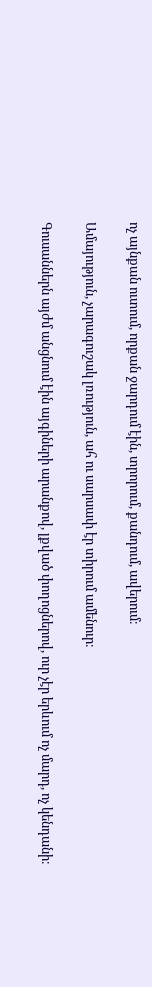ոչ այնքան ուտում, որքան ջարդում էին, տրորում, քանդում, ավերում։

Ամայություն, չարագուշակ լռություն, ահ ու սարսափ էր տիրում ամենուր։

Գուսաններն այժմ անցնում էին այգիների արանքով, լքված փողոցներով, ուր չէր երևում ոչ մարդ, ոչ կենդանի։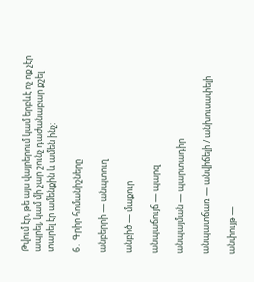Թվում էր, թե այս վայրերում կամ երբևէ ոչ ոք չէր ապրել, կամ մի չար շունչ դաժանաբար քշել տարել էր ամենքին և ամեն ինչ։

6․ Գրիր հոմանիշները

անբերրի — անպտուղ

անբիծ — մաքուր

անպաճույճ — պարզ

անպայման — պարտադիր

անպատճառ — անվիճելի / անխուսափելի

անփույթ —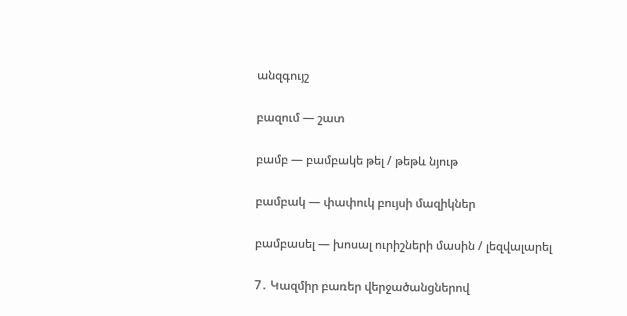անզգույշ

բազում — շատ

բամբ — բամբակե թել / թեթև նյութ

բամբակ — փափուկ բույսի մազիկներ

բամբասել — խոսալ ուրիշների մասին / լեզվալարել

7․ Կազմիր բառեր վերջածանցներով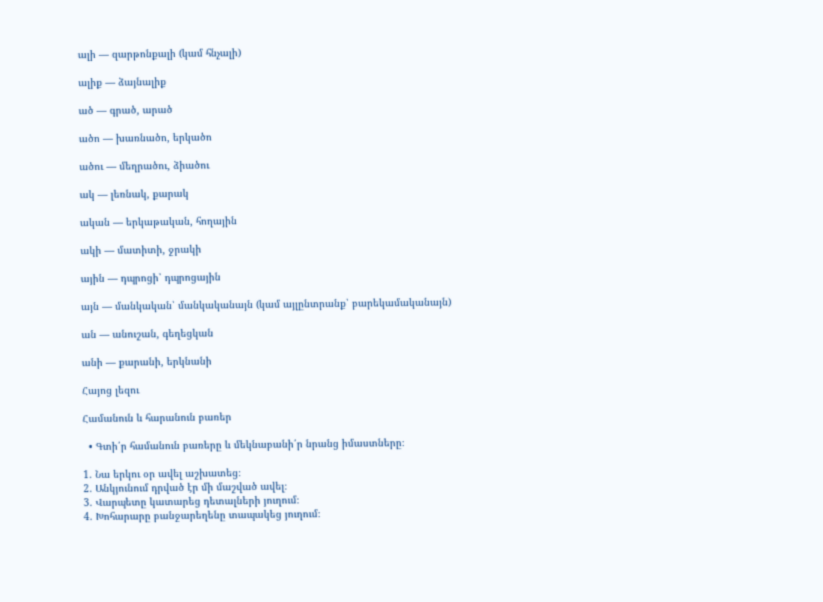ալի — զարթոնքալի (կամ հնչալի)

ալիք — ձայնալիք

ած — գրած, արած

ածո — խառնածո, երկածո

ածու — մեղրածու, ձիածու

ակ — լեռնակ, քարակ

ական — երկաթական, հողային

ակի — մատիտի, ջրակի

ային — դպրոցի՝ դպրոցային

այն — մանկական՝ մանկականայն (կամ այլընտրանք՝ բարեկամականայն)

ան — անուշան, գեղեցկան

անի — քարանի, երկնանի

Հայոց լեզու

Համանուն և հարանուն բառեր

  • Գտի՛ր համանուն բառերը և մեկնաբանի՛ր նրանց իմաստները։

1. Նա երկու օր ավել աշխատեց։
2. Անկյունում դրված էր մի մաշված ավել։
3. Վարպետը կատարեց դետալների յուղում։
4. Խոհարարը բանջարեղենը տապակեց յուղում։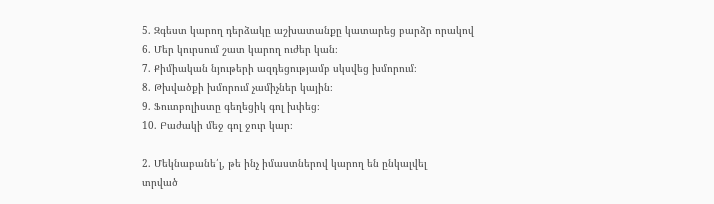5. Զգեստ կարող դերձակը աշխատանքը կատարեց բարձր որակով
6. Մեր կուրսում շատ կարող ուժեր կան։
7. Քիմիական նյութերի ազդեցությամբ սկսվեց խմորում։
8. Թխվածքի խմորում չամիչներ կային։
9. Ֆուտբոլիստը գեղեցիկ գոլ խփեց։
10. Բաժակի մեջ գոլ ջուր կար։

2. Մեկնաբանե՛լ, թե ինչ իմաստներով կարող են ընկալվել
տրված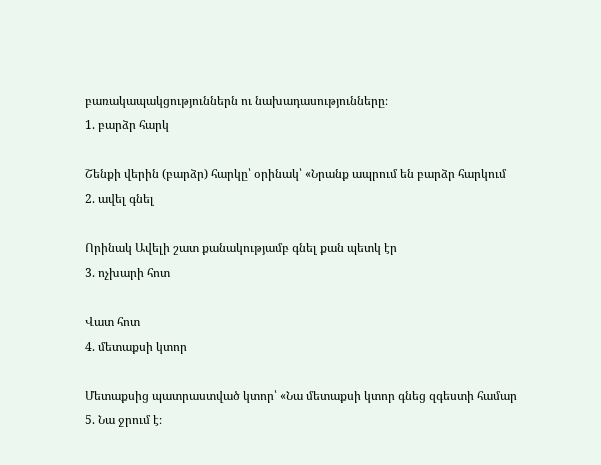բառակապակցություններն ու նախադասությունները։
1. բարձր հարկ

Շենքի վերին (բարձր) հարկը՝ օրինակ՝ «Նրանք ապրում են բարձր հարկում
2. ավել գնել

Որինակ Ավելի շատ քանակությամբ գնել քան պետկ էր
3. ոչխարի հոտ

Վատ հոտ
4. մետաքսի կտոր

Մետաքսից պատրաստված կտոր՝ «Նա մետաքսի կտոր գնեց զգեստի համար
5. Նա ջրում է։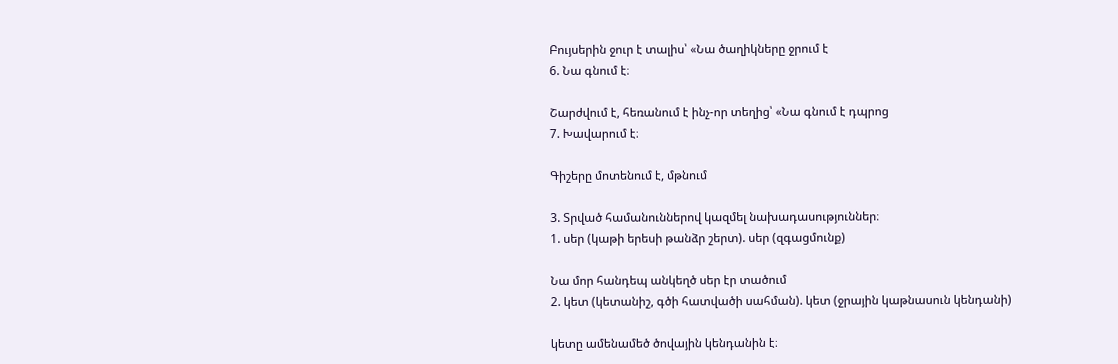Բույսերին ջուր է տալիս՝ «Նա ծաղիկները ջրում է
6. Նա գնում է։

Շարժվում է, հեռանում է ինչ-որ տեղից՝ «Նա գնում է դպրոց
7. Խավարում է։

Գիշերը մոտենում է, մթնում

3. Տրված համանուններով կազմել նախադասություններ։
1. սեր (կաթի երեսի թանձր շերտ). սեր (զգացմունք)

Նա մոր հանդեպ անկեղծ սեր էր տածում
2. կետ (կետանիշ, գծի հատվածի սահման). կետ (ջրային կաթնասուն կենդանի)

կետը ամենամեծ ծովային կենդանին է։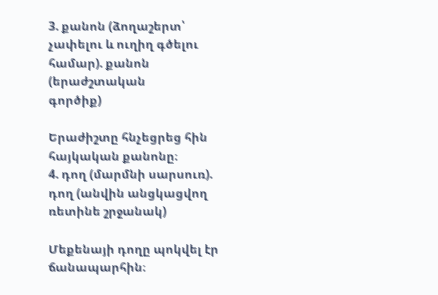3. քանոն (ձողաշերտ՝ չափելու և ուղիղ գծելու համար). քանոն (երաժշտական
գործիք)

Երաժիշտը հնչեցրեց հին հայկական քանոնը։
4. դող (մարմնի սարսուռ). դող (անվին անցկացվող ռետինե շրջանակ)

Մեքենայի դողը պոկվել էր ճանապարհին։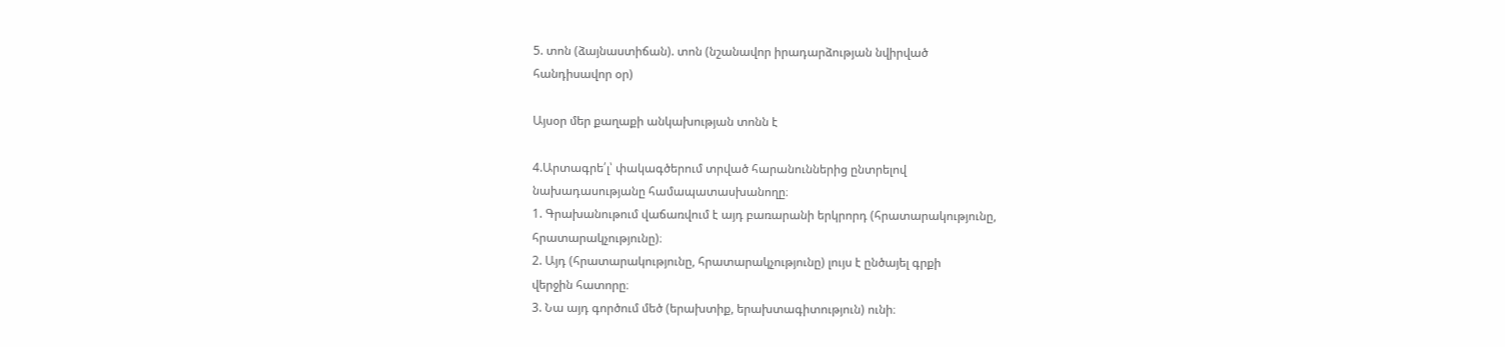5. տոն (ձայնաստիճան). տոն (նշանավոր իրադարձության նվիրված
հանդիսավոր օր)

Այսօր մեր քաղաքի անկախության տոնն է

4.Արտագրե՛լ՝ փակագծերում տրված հարանուններից ընտրելով
նախադասությանը համապատասխանողը։
1. Գրախանութում վաճառվում է այդ բառարանի երկրորդ (հրատարակությունը,
հրատարակչությունը)։
2. Այդ (հրատարակությունը, հրատարակչությունը) լույս է ընծայել գրքի
վերջին հատորը։
3. Նա այդ գործում մեծ (երախտիք, երախտագիտություն) ունի։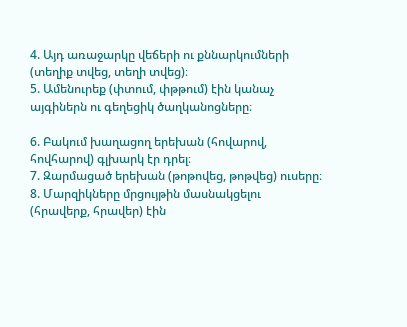4. Այդ առաջարկը վեճերի ու քննարկումների (տեղիք տվեց, տեղի տվեց)։
5. Ամենուրեք (փտում, փթթում) էին կանաչ այգիներն ու գեղեցիկ ծաղկանոցները։

6. Բակում խաղացող երեխան (հովարով, հովհարով) գլխարկ էր դրել։
7. Զարմացած երեխան (թոթովեց, թոթվեց) ուսերը։
8. Մարզիկները մրցույթին մասնակցելու (հրավերք, հրավեր) էին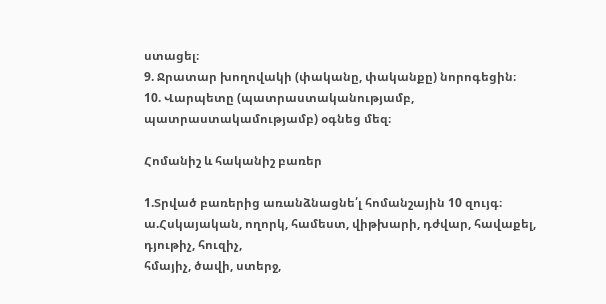ստացել։
9. Ջրատար խողովակի (փականը, փականքը) նորոգեցին։
10. Վարպետը (պատրաստականությամբ, պատրաստակամությամբ) օգնեց մեզ։

Հոմանիշ և հականիշ բառեր

1.Տրված բառերից առանձնացնե՛լ հոմանշային 10 զույգ։
ա.Հսկայական, ողորկ, համեստ, վիթխարի, դժվար, հավաքել, դյութիչ, հուզիչ,
հմայիչ, ծավի, ստերջ,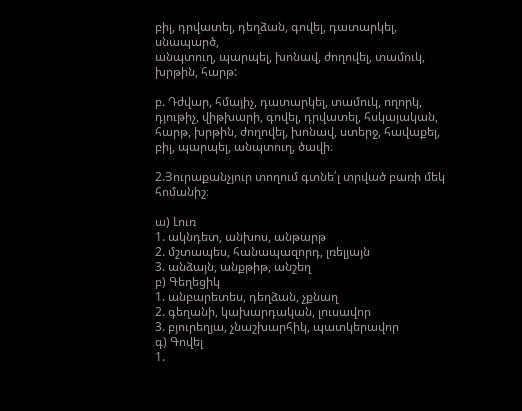բիլ, դրվատել, դեղձան, գովել, դատարկել, սնապարծ,
անպտուղ, պարպել, խոնավ, ժողովել, տամուկ, խրթին, հարթ:

բ. Դժվար, հմայիչ, դատարկել, տամուկ, ողորկ, դյութիչ, վիթխարի, գովել, դրվատել, հսկայական, հարթ, խրթին, ժողովել, խոնավ, ստերջ, հավաքել, բիլ, պարպել, անպտուղ, ծավի։

2.Յուրաքանչյուր տողում գտնե՛լ տրված բառի մեկ հոմանիշ։

ա) Լուռ
1. ակնդետ, անխոս, անթարթ
2. մշտապես, հանապազորդ, լռելյայն
3. անձայն, անքթիթ, անշեղ
բ) Գեղեցիկ
1. անբարետես, դեղձան, չքնաղ
2. գեղանի, կախարդական, լուսավոր
3. բյուրեղյա, չնաշխարհիկ, պատկերավոր
գ) Գովել
1.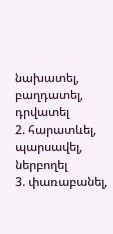նախատել, բաղդատել, դրվատել
2. հարատևել, պարսավել, ներբողել
3. փառաբանել,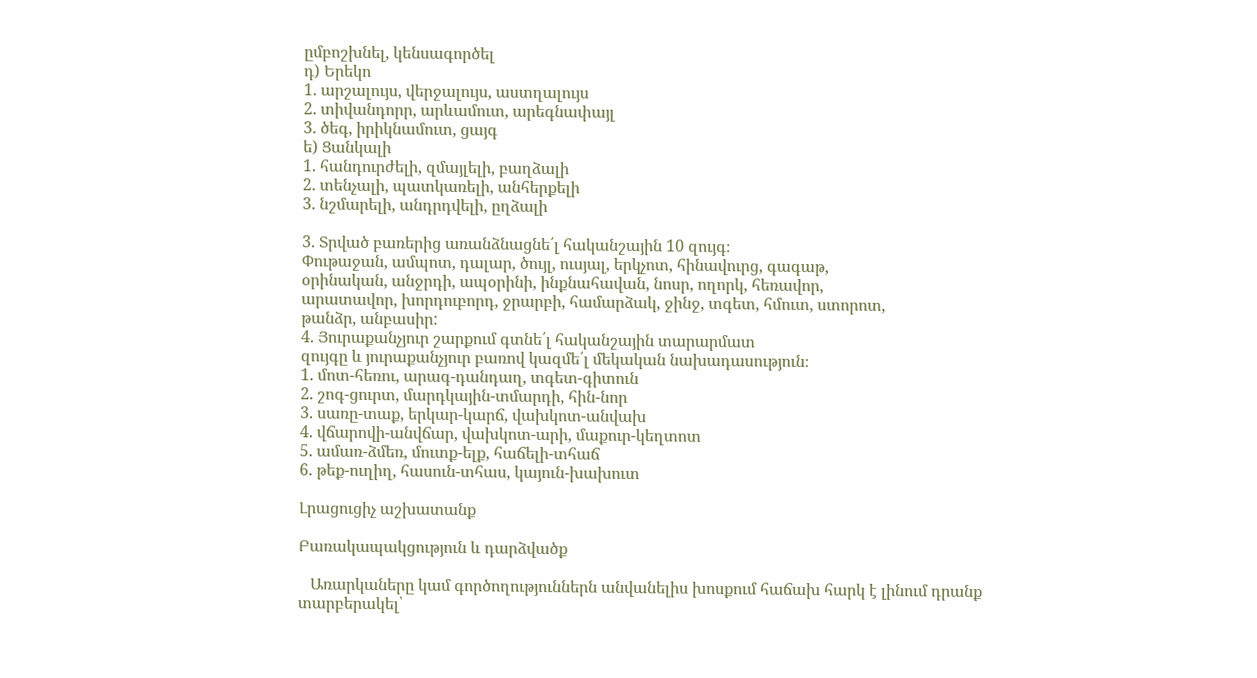ըմբոշխնել, կենսագործել
դ) Երեկո
1. արշալույս, վերջալույս, աստղալույս
2. տիվանդորր, արևամուտ, արեգնափայլ
3. ծեգ, իրիկնամուտ, ցայգ
ե) Ցանկալի
1. հանդուրժելի, զմայլելի, բաղձալի
2. տենչալի, պատկառելի, անհերքելի
3. նշմարելի, անդրդվելի, ըղձալի

3. Տրված բառերից առանձնացնե՛լ հականշային 10 զույգ։
Փութաջան, ամպոտ, դալար, ծույլ, ուսյալ, երկչոտ, հինավուրց, գագաթ,
օրինական, անջրդի, ապօրինի, ինքնահավան, նոսր, ողորկ, հեռավոր,
արատավոր, խորդուբորդ, ջրարբի, համարձակ, ջինջ, տգետ, հմուտ, ստորոտ,
թանձր, անբասիր:
4. Յուրաքանչյուր շարքում գտնե՛լ հականշային տարարմատ
զույգը և յուրաքանչյուր բառով կազմե՛լ մեկական նախադասություն։
1. մոտ-հեռու, արագ-դանդաղ, տգետ-գիտուն
2. շոգ-ցուրտ, մարդկային-տմարդի, հին-նոր
3. սառը-տաք, երկար-կարճ, վախկոտ-անվախ
4. վճարովի-անվճար, վախկոտ-արի, մաքուր-կեղտոտ
5. ամառ-ձմեռ, մուտք-ելք, հաճելի-տհաճ
6. թեք-ուղիղ, հասուն-տհաս, կայուն-խախուտ

Լրացուցիչ աշխատանք

Բառակապակցություն և դարձվածք

   Առարկաները կամ գործողություններն անվանելիս խոսքում հաճախ հարկ է լինում դրանք տարբերակել՝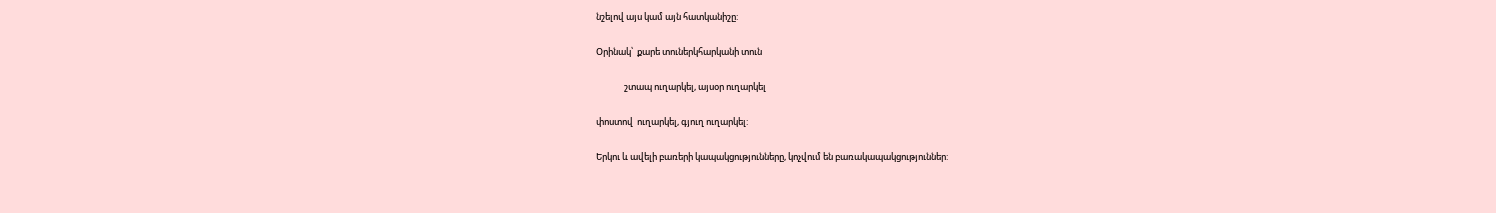նշելով այս կամ այն հատկանիշը:

Օրինակ՝  քարե տուներկհարկանի տուն

              շտապ ուղարկել, այսօր ուղարկել

փոստով  ուղարկել, գյուղ ուղարկել:

Երկու և ավելի բառերի կապակցությունները, կոչվում են բառակապակցություններ: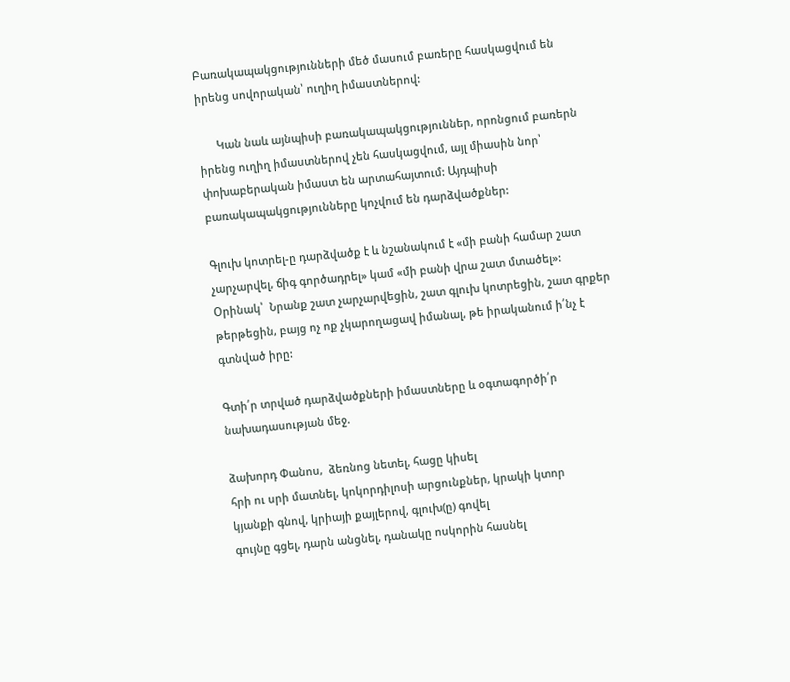Բառակապակցությունների մեծ մասում բառերը հասկացվում են իրենց սովորական՝ ուղիղ իմաստներով:

      Կան նաև այնպիսի բառակապակցություններ, որոնցում բառերն իրենց ուղիղ իմաստներով չեն հասկացվում, այլ միասին նոր՝ փոխաբերական իմաստ են արտահայտում: Այդպիսի բառակապակցությունները կոչվում են դարձվածքներ:

Գլուխ կոտրել-ը դարձվածք է և նշանակում է «մի բանի համար շատ չարչարվել, ճիգ գործադրել» կամ «մի բանի վրա շատ մտածել»: Օրինակ՝  Նրանք շատ չարչարվեցին, շատ գլուխ կոտրեցին, շատ գրքեր թերթեցին, բայց ոչ ոք չկարողացավ իմանալ, թե իրականում ի՛նչ է գտնված իրը:

Գտի՛ր տրված դարձվածքների իմաստները և օգտագործի՛ր նախադասության մեջ.

ձախորդ Փանոս,  ձեռնոց նետել, հացը կիսել
հրի ու սրի մատնել, կոկորդիլոսի արցունքներ, կրակի կտոր
կյանքի գնով, կրիայի քայլերով, գլուխ(ը) գովել
գույնը գցել, դարն անցնել, դանակը ոսկորին հասնել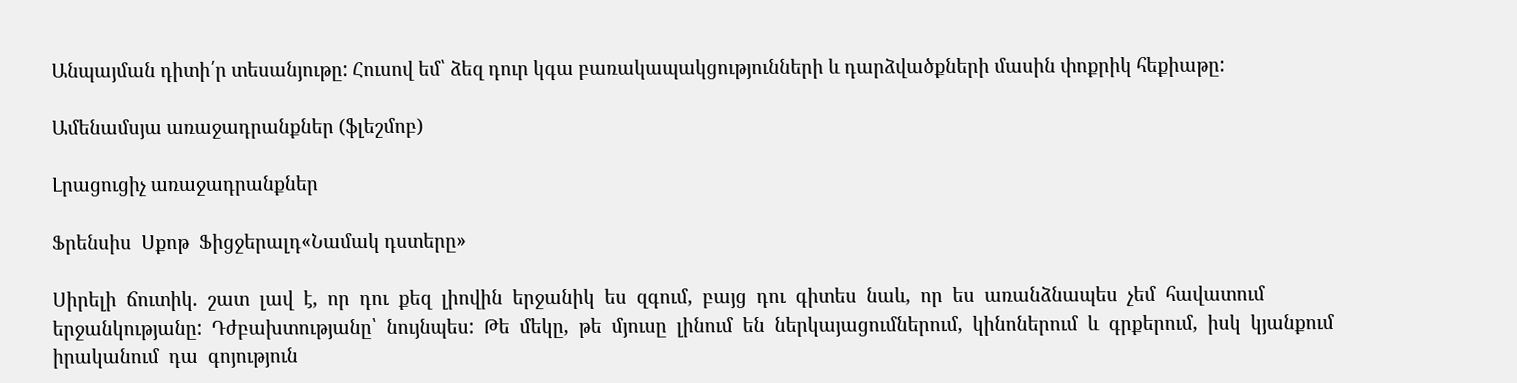Անպայման դիտի՛ր տեսանյութը: Հուսով եմ՝ ձեզ դուր կգա բառակապակցությունների և դարձվածքների մասին փոքրիկ հեքիաթը:

Ամենամսյա առաջադրանքներ (ֆլեշմոբ)

Լրացուցիչ առաջադրանքներ

Ֆրենսիս  Սքոթ  Ֆիցջերալդ«Նամակ դստերը»

Սիրելի  ճուտիկ.  շատ  լավ  է,  որ  դու  քեզ  լիովին  երջանիկ  ես  զգում,  բայց  դու  գիտես  նաև,  որ  ես  առանձնապես  չեմ  հավատում  երջանկությանը:  Դժբախտությանը՝  նույնպես:  Թե  մեկը,  թե  մյուսը  լինում  են  ներկայացումներում,  կինոներում  և  գրքերում,  իսկ  կյանքում  իրականում  դա  գոյություն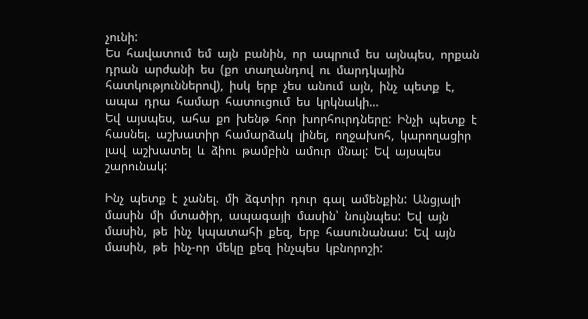չունի:
Ես  հավատում  եմ  այն  բանին,  որ  ապրում  ես  այնպես,  որքան  դրան  արժանի  ես  (քո  տաղանդով  ու  մարդկային  հատկություններով),  իսկ  երբ  չես  անում  այն,  ինչ  պետք  է,  ապա  դրա  համար  հատուցում  ես  կրկնակի…
Եվ  այսպես,  ահա  քո  խենթ  հոր  խորհուրդները:  Ինչի  պետք  է  հասնել.  աշխատիր  համարձակ  լինել,  ողջախոհ,  կարողացիր  լավ  աշխատել  և  ձիու  թամբին  ամուր  մնալ:  Եվ  այսպես  շարունակ:

Ինչ  պետք  է  չանել.  մի  ձգտիր  դուր  գալ  ամենքին:  Անցյալի  մասին  մի  մտածիր,  ապագայի  մասին՝  նույնպես:  Եվ  այն  մասին,  թե  ինչ  կպատահի  քեզ,  երբ  հասունանաս:  Եվ  այն  մասին,  թե  ինչ-որ  մեկը  քեզ  ինչպես  կբնորոշի: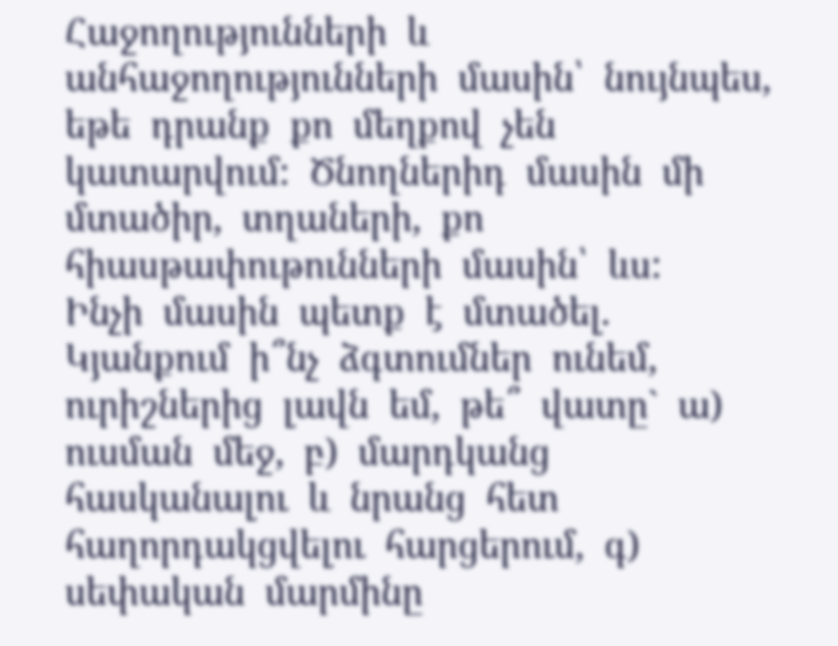Հաջողությունների  և  անհաջողությունների  մասին՝  նույնպես,  եթե  դրանք  քո  մեղքով  չեն  կատարվում:  Ծնողներիդ  մասին  մի  մտածիր,  տղաների,  քո  հիասթափութունների  մասին՝  ևս:
Ինչի  մասին  պետք  է  մտածել.  Կյանքում  ի՞նչ  ձգտումներ  ունեմ,  ուրիշներից  լավն  եմ,  թե՞  վատը`  ա)  ուսման  մեջ,  բ)  մարդկանց  հասկանալու  և  նրանց  հետ  հաղորդակցվելու  հարցերում,  գ)  սեփական  մարմինը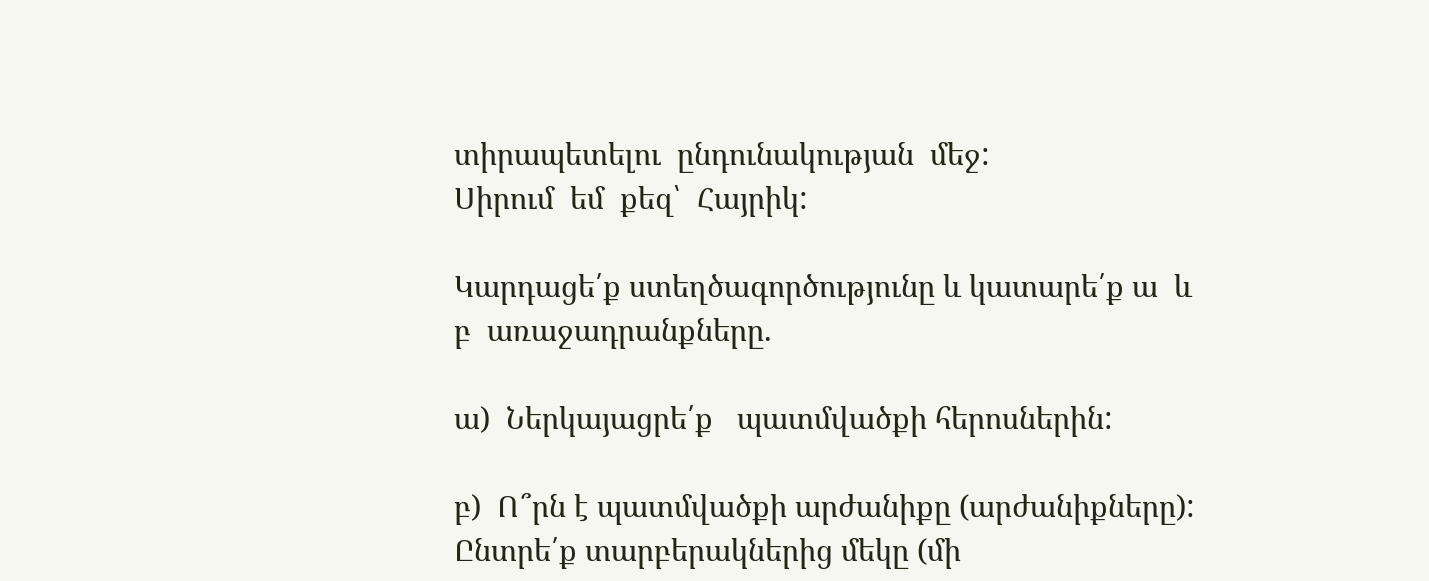տիրապետելու  ընդունակության  մեջ:
Սիրում  եմ  քեզ՝  Հայրիկ:

Կարդացե՛ք ստեղծագործությունը և կատարե՛ք ա  և բ  առաջադրանքները.

ա)  Ներկայացրե՛ք   պատմվածքի հերոսներին:

բ)  Ո՞րն է պատմվածքի արժանիքը (արժանիքները): Ընտրե՛ք տարբերակներից մեկը (մի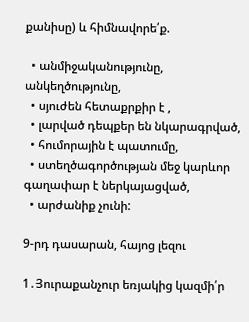քանիսը) և հիմնավորե՛ք.

  • անմիջականությունը, անկեղծությունը,
  • սյուժեն հետաքրքիր է ,
  • լարված դեպքեր են նկարագրված,
  • հումորային է պատումը,
  • ստեղծագործության մեջ կարևոր գաղափար է ներկայացված,
  • արժանիք չունի:

9-րդ դասարան, հայոց լեզու

1․Յուրաքանչուր եռյակից կազմի՛ր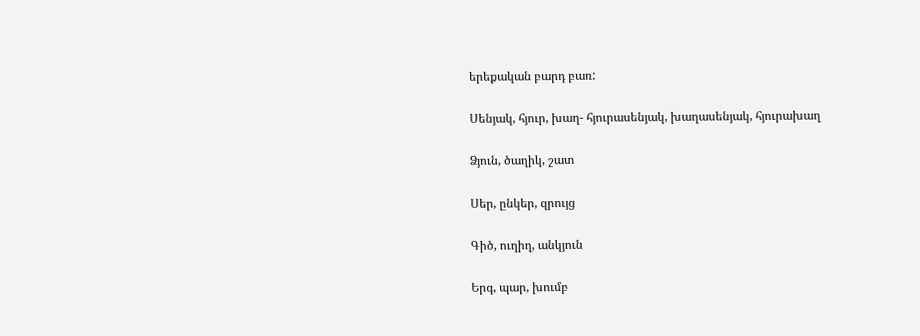երեքական բարդ բառ:

Սենյակ, հյուր, խաղ- հյուրասենյակ, խաղասենյակ, հյուրախաղ

Ձյուն, ծաղիկ, շատ

Սեր, ընկեր, զրույց

Գիծ, ուղիղ, անկյուն

Երգ, պար, խումբ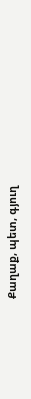Քաղաք, պետ, գյուղ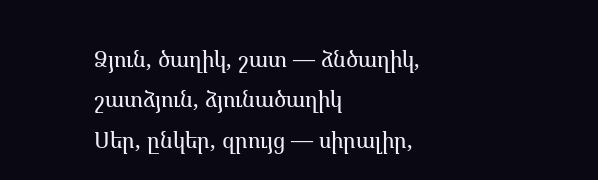Ձյուն, ծաղիկ, շատ — ձնծաղիկ, շատձյուն, ձյունածաղիկ
Սեր, ընկեր, զրույց — սիրալիր,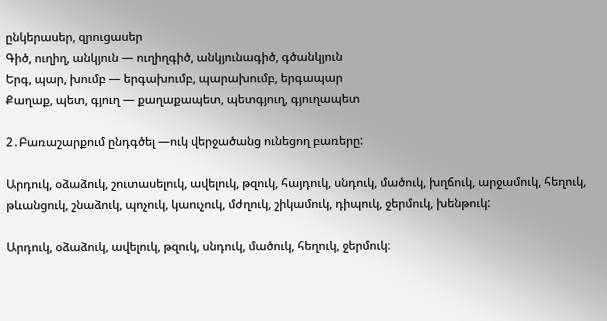ընկերասեր, զրուցասեր
Գիծ, ուղիղ, անկյուն — ուղիղգիծ, անկյունագիծ, գծանկյուն
Երգ, պար, խումբ — երգախումբ, պարախումբ, երգապար
Քաղաք, պետ, գյուղ — քաղաքապետ, պետգյուղ, գյուղապետ

2․Բառաշարքում ընդգծել —ուկ վերջածանց ունեցող բառերը:

Արդուկ, օձաձուկ, շուտասելուկ, ավելուկ, թզուկ, հայդուկ, սնդուկ, մածուկ, խղճուկ, արջամուկ, հեղուկ, թևանցուկ, շնաձուկ, պոչուկ, կաուչուկ, մժղուկ, շիկամուկ, դիպուկ, ջերմուկ, խենթուկ:

Արդուկ, օձաձուկ, ավելուկ, թզուկ, սնդուկ, մածուկ, հեղուկ, ջերմուկ։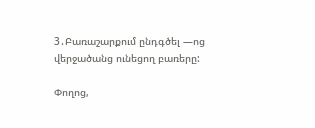3․Բառաշարքում ընդգծել —ոց վերջածանց ունեցող բառերը:

Փողոց,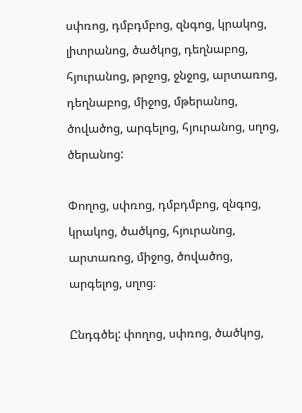սփռոց, դմբդմբոց, զնգոց, կրակոց, լիտրանոց, ծածկոց, դեղնաբոց, հյուրանոց, թրջոց, ջնջոց, արտառոց, դեղնաբոց, միջոց, մթերանոց, ծովածոց, արգելոց, հյուրանոց, սղոց, ծերանոց:

Փողոց, սփռոց, դմբդմբոց, զնգոց, կրակոց, ծածկոց, հյուրանոց, արտառոց, միջոց, ծովածոց, արգելոց, սղոց։

Ընդգծել: փողոց, սփռոց, ծածկոց,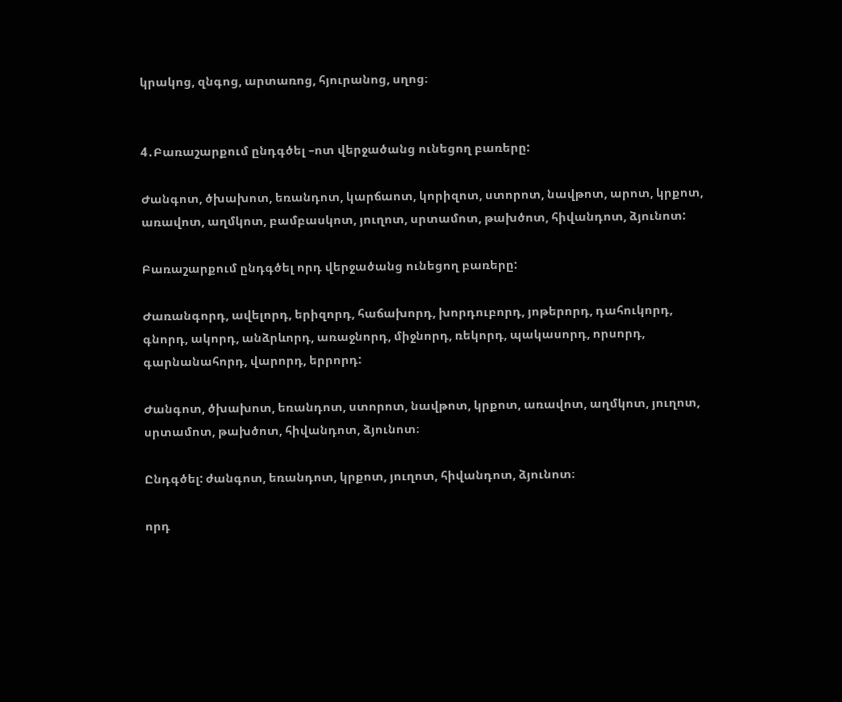կրակոց, զնգոց, արտառոց, հյուրանոց, սղոց։


4․Բառաշարքում ընդգծել –ոտ վերջածանց ունեցող բառերը:

Ժանգոտ, ծխախոտ, եռանդոտ, կարճաոտ, կորիզոտ, ստորոտ, նավթոտ, արոտ, կրքոտ, առավոտ, աղմկոտ, բամբասկոտ, յուղոտ, սրտամոտ, թախծոտ, հիվանդոտ, ձյունոտ:

Բառաշարքում ընդգծել որդ վերջածանց ունեցող բառերը:

Ժառանգորդ, ավելորդ, երիզորդ, հաճախորդ, խորդուբորդ, յոթերորդ, դահուկորդ, գնորդ, ակորդ, անձրևորդ, առաջնորդ, միջնորդ, ռեկորդ, պակասորդ, որսորդ, գարնանահորդ, վարորդ, երրորդ:

Ժանգոտ, ծխախոտ, եռանդոտ, ստորոտ, նավթոտ, կրքոտ, առավոտ, աղմկոտ, յուղոտ, սրտամոտ, թախծոտ, հիվանդոտ, ձյունոտ։

Ընդգծել: ժանգոտ, եռանդոտ, կրքոտ, յուղոտ, հիվանդոտ, ձյունոտ։

որդ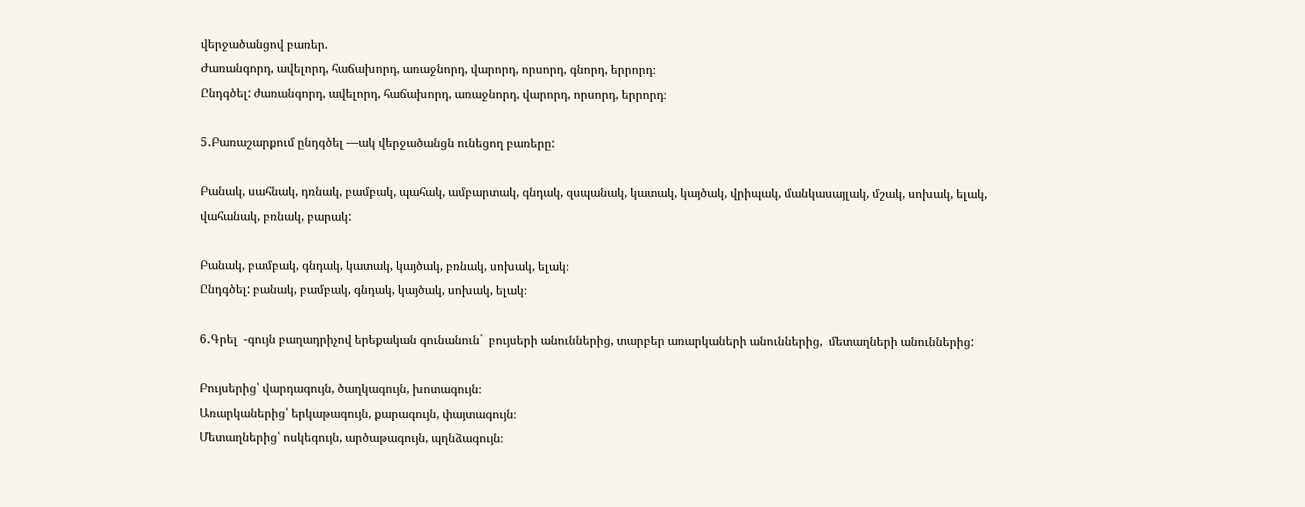վերջածանցով բառեր.
Ժառանգորդ, ավելորդ, հաճախորդ, առաջնորդ, վարորդ, որսորդ, գնորդ, երրորդ։
Ընդգծել: ժառանգորդ, ավելորդ, հաճախորդ, առաջնորդ, վարորդ, որսորդ, երրորդ։

5․Բառաշարքում ընդգծել —ակ վերջածանցն ունեցող բառերը:

Բանակ, սահնակ, դռնակ, բամբակ, պահակ, ամբարտակ, գնդակ, զսպանակ, կատակ, կայծակ, վրիպակ, մանկասայլակ, մշակ, սոխակ, ելակ, վահանակ, բռնակ, բարակ:

Բանակ, բամբակ, գնդակ, կատակ, կայծակ, բռնակ, սոխակ, ելակ։
Ընդգծել: բանակ, բամբակ, գնդակ, կայծակ, սոխակ, ելակ։

6․Գրել  -գույն բաղադրիչով երեքական գունանուն`  բույսերի անուններից, տարբեր առարկաների անուններից,  մետաղների անուններից:

Բույսերից՝ վարդագույն, ծաղկագույն, խոտագույն։
Առարկաներից՝ երկաթագույն, քարագույն, փայտագույն։
Մետաղներից՝ ոսկեգույն, արծաթագույն, պղնձագույն։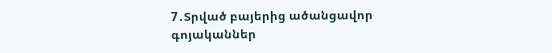7․Տրված բայերից ածանցավոր գոյականներ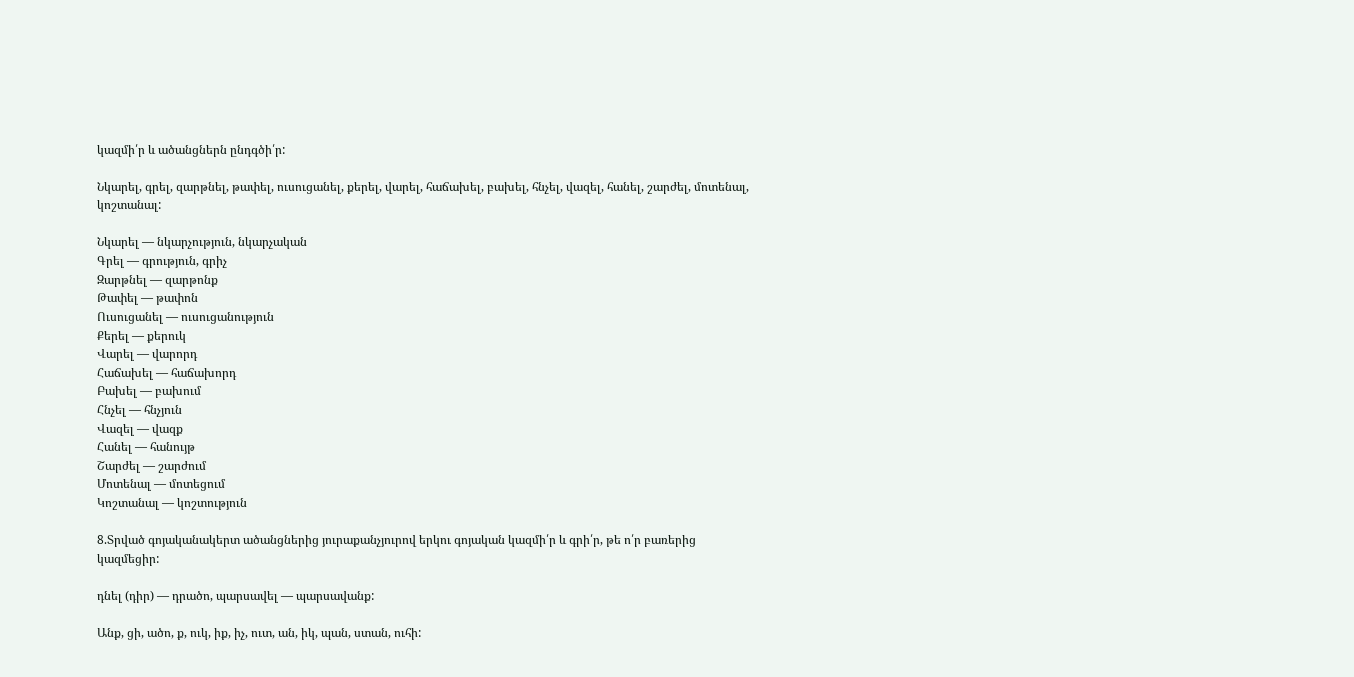կազմի՛ր և ածանցներն ընդգծի՛ր:

Նկարել, գրել, զարթնել, թափել, ուսուցանել, քերել, վարել, հաճախել, բախել, հնչել, վազել, հանել, շարժել, մոտենալ, կոշտանալ:

Նկարել — նկարչություն, նկարչական
Գրել — գրություն, գրիչ
Զարթնել — զարթոնք
Թափել — թափոն
Ուսուցանել — ուսուցանություն
Քերել — քերուկ
Վարել — վարորդ
Հաճախել — հաճախորդ
Բախել — բախում
Հնչել — հնչյուն
Վազել — վազք
Հանել — հանույթ
Շարժել — շարժում
Մոտենալ — մոտեցում
Կոշտանալ — կոշտություն

8.Տրված գոյականակերտ ածանցներից յուրաքանչյուրով երկու գոյական կազմի՛ր և գրի՛ր, թե ո՛ր բառերից կազմեցիր:

դնել (դիր) — դրածո, պարսավել — պարսավանք:

Անք, ցի, ածո, ք, ուկ, իք, իչ, ուտ, ան, իկ, պան, ստան, ուհի: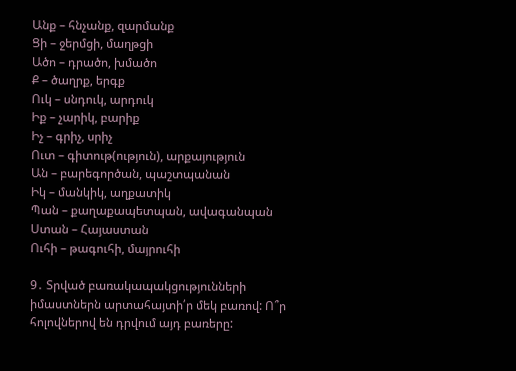Անք – հնչանք, զարմանք
Ցի – ջերմցի, մաղթցի
Ածո – դրածո, խմածո
Ք – ծաղրք, երգք
Ուկ – սնդուկ, արդուկ
Իք – չարիկ, բարիք
Իչ – գրիչ, սրիչ
Ուտ – գիտութ(ություն), արքայություն
Ան – բարեգործան, պաշտպանան
Իկ – մանկիկ, աղքատիկ
Պան – քաղաքապետպան, ավագանպան
Ստան – Հայաստան
Ուհի – թագուհի, մայրուհի

9․ Տրված բառակապակցությունների իմաստներն արտահայտի՛ր մեկ բառով: Ո՞ր հոլովներով են դրվում այդ բառերը: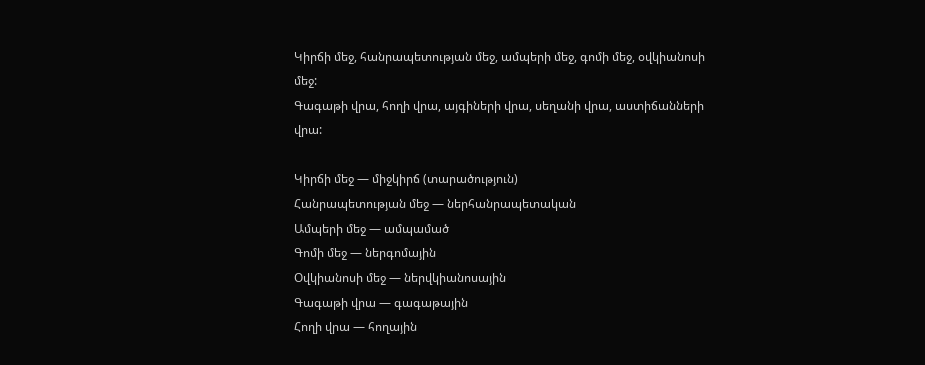Կիրճի մեջ, հանրապետության մեջ, ամպերի մեջ, գոմի մեջ, օվկիանոսի մեջ:
Գագաթի վրա, հողի վրա, այգիների վրա, սեղանի վրա, աստիճանների վրա:

Կիրճի մեջ — միջկիրճ (տարածություն)
Հանրապետության մեջ — ներհանրապետական
Ամպերի մեջ — ամպամած
Գոմի մեջ — ներգոմային
Օվկիանոսի մեջ — ներվկիանոսային
Գագաթի վրա — գագաթային
Հողի վրա — հողային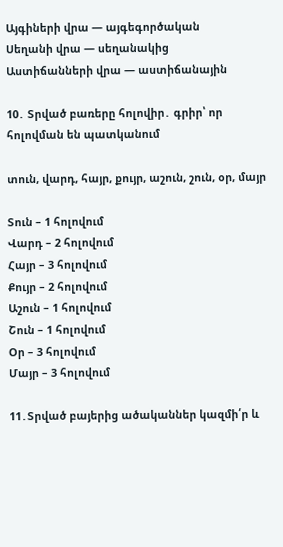Այգիների վրա — այգեգործական
Սեղանի վրա — սեղանակից
Աստիճանների վրա — աստիճանային

10․ Տրված բառերը հոլովիր․ գրիր՝ որ հոլովման են պատկանում

տուն, վարդ, հայր, քույր, աշուն, շուն, օր, մայր

Տուն – 1 հոլովում
Վարդ – 2 հոլովում
Հայր – 3 հոլովում
Քույր – 2 հոլովում
Աշուն – 1 հոլովում
Շուն – 1 հոլովում
Օր – 3 հոլովում
Մայր – 3 հոլովում

11․Տրված բայերից ածականներ կազմի՛ր և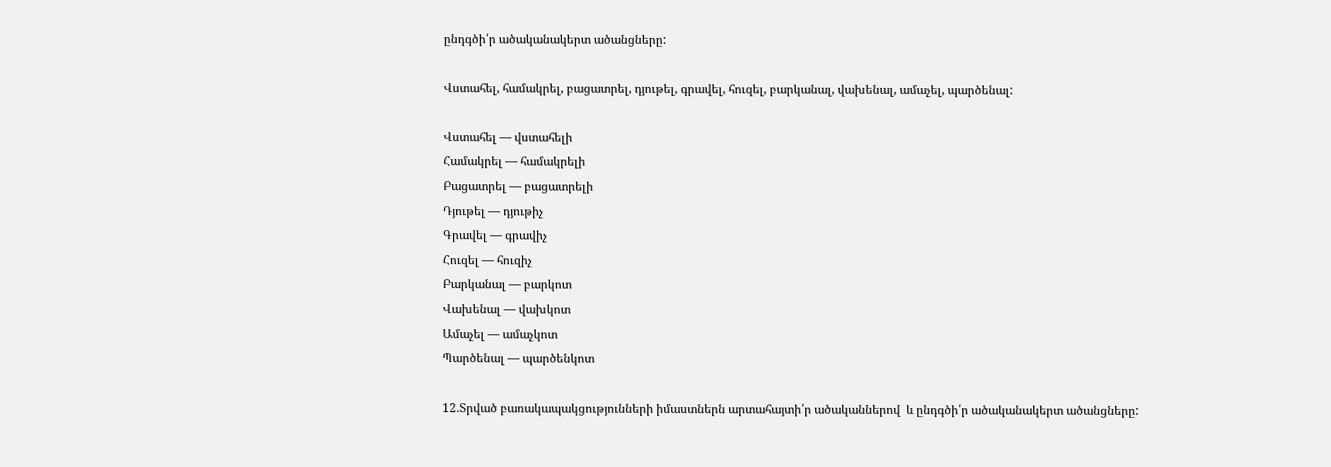ընդգծի՛ր ածականակերտ ածանցները:

Վստահել, համակրել, բացատրել, դյութել, գրավել, հուզել, բարկանալ, վախենալ, ամաչել, պարծենալ:

Վստահել — վստահելի
Համակրել — համակրելի
Բացատրել — բացատրելի
Դյութել — դյութիչ
Գրավել — գրավիչ
Հուզել — հուզիչ
Բարկանալ — բարկոտ
Վախենալ — վախկոտ
Ամաչել — ամաչկոտ
Պարծենալ — պարծենկոտ

12.Տրված բառակապակցությունների իմաստներն արտահայտի՛ր ածականներով  և ընդգծի՛ր ածականակերտ ածանցները: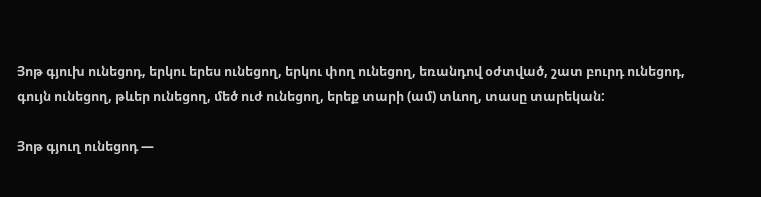Յոթ գյուխ ունեցոդ, երկու երես ունեցող, երկու փող ունեցող, եռանդով օժտված, շատ բուրդ ունեցոդ, գույն ունեցող, թևեր ունեցող, մեծ ուժ ունեցող, երեք տարի (ամ) տևող, տասը տարեկան:

Յոթ գյուղ ունեցոդ —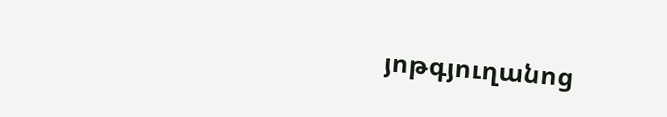յոթգյուղանոց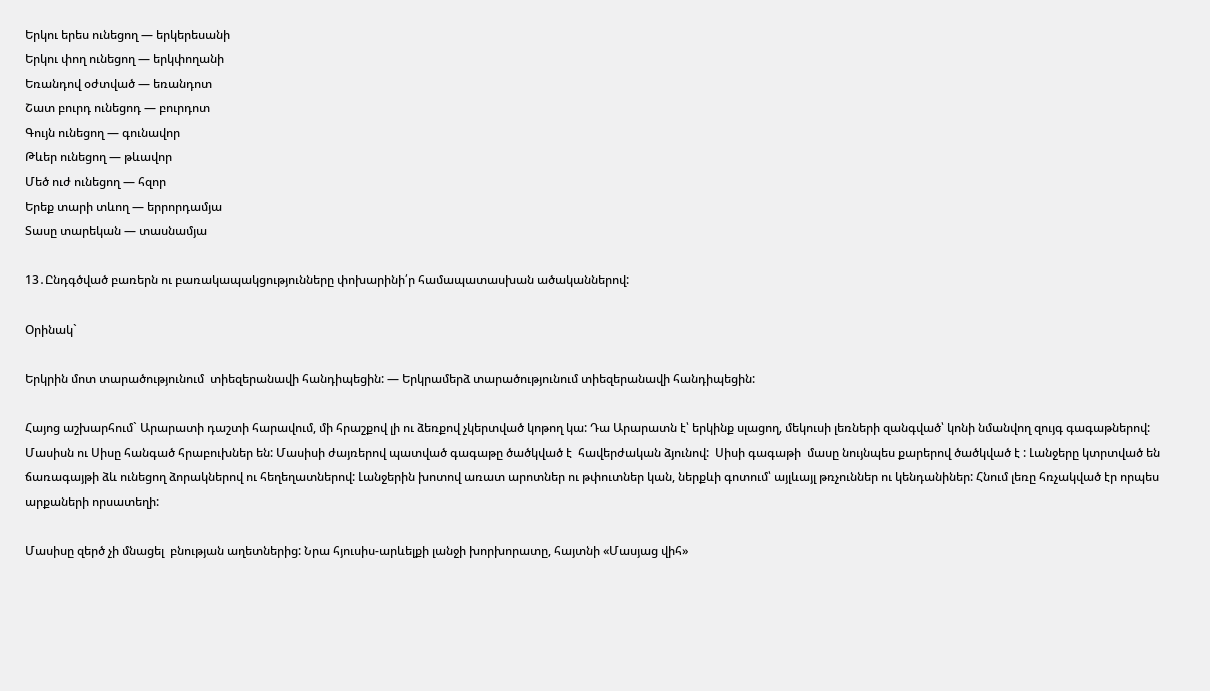Երկու երես ունեցող — երկերեսանի
Երկու փող ունեցող — երկփողանի
Եռանդով օժտված — եռանդոտ
Շատ բուրդ ունեցոդ — բուրդոտ
Գույն ունեցող — գունավոր
Թևեր ունեցող — թևավոր
Մեծ ուժ ունեցող — հզոր
Երեք տարի տևող — երրորդամյա
Տասը տարեկան — տասնամյա

13․Ընդգծված բառերն ու բառակապակցությունները փոխարինի՛ր համապատասխան ածականներով:

Օրինակ`

Երկրին մոտ տարածությունում  տիեզերանավի հանդիպեցին: — Երկրամերձ տարածությունում տիեզերանավի հանդիպեցին:

Հայոց աշխարհում` Արարատի դաշտի հարավում, մի հրաշքով լի ու ձեռքով չկերտված կոթող կա: Դա Արարատն է՝ երկինք սլացող, մեկուսի լեռների զանգված՝ կոնի նմանվող զույգ գագաթներով: Մասիսն ու Սիսը հանգած հրաբուխներ են: Մասիսի ժայռերով պատված գագաթը ծածկված է  հավերժական ձյունով:  Սիսի գագաթի  մասը նույնպես քարերով ծածկված է : Լանջերը կտրտված են  ճառագայթի ձև ունեցող ձորակներով ու հեղեղատներով: Լանջերին խոտով առատ արոտներ ու թփուտներ կան, ներքևի գոտում՝ այլևայլ թռչուններ ու կենդանիներ: Հնում լեռը հռչակված էր որպես արքաների որսատեղի:

Մասիսը զերծ չի մնացել  բնության աղետներից: Նրա հյուսիս-արևելքի լանջի խորխորատը, հայտնի «Մասյաց վիհ»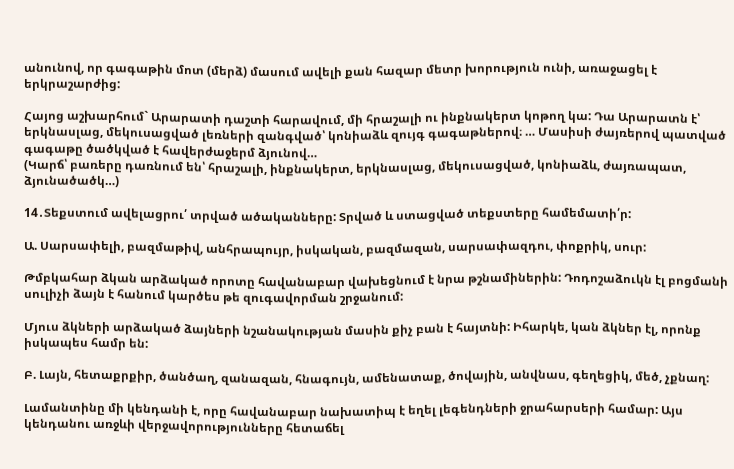անունով, որ գագաթին մոտ (մերձ) մասում ավելի քան հազար մետր խորություն ունի, առաջացել է երկրաշարժից:

Հայոց աշխարհում` Արարատի դաշտի հարավում, մի հրաշալի ու ինքնակերտ կոթող կա: Դա Արարատն է՝ երկնասլաց, մեկուսացված լեռների զանգված՝ կոնիաձև զույգ գագաթներով։ … Մասիսի ժայռերով պատված գագաթը ծածկված է հավերժաջերմ ձյունով…
(Կարճ՝ բառերը դառնում են՝ հրաշալի, ինքնակերտ, երկնասլաց, մեկուսացված, կոնիաձև, ժայռապատ, ձյունածածկ…)

14․Տեքստում ավելացրու՛ տրված ածականները: Տրված և ստացված տեքստերը համեմատի՛ր:

Ա. Սարսափելի, բազմաթիվ, անհրապույր, իսկական, բազմազան, սարսափազդու, փոքրիկ, սուր:

Թմբկահար ձկան արձակած որոտը հավանաբար վախեցնում է նրա թշնամիներին: Դոդոշաձուկն էլ բոցմանի սուլիչի ձայն է հանում կարծես թե զուգավորման շրջանում:

Մյուս ձկների արձակած ձայների նշանակության մասին քիչ բան է հայտնի: Իհարկե, կան ձկներ էլ, որոնք իսկապես համր են:

Բ. Լայն, հետաքրքիր, ծանծաղ, զանազան, հնագույն, ամենատաք, ծովային, անվնաս, գեղեցիկ, մեծ, չքնաղ:

Լամանտինը մի կենդանի է, որը հավանաբար նախատիպ է եղել լեգենդների ջրահարսերի համար: Այս կենդանու առջևի վերջավորությունները հետաճել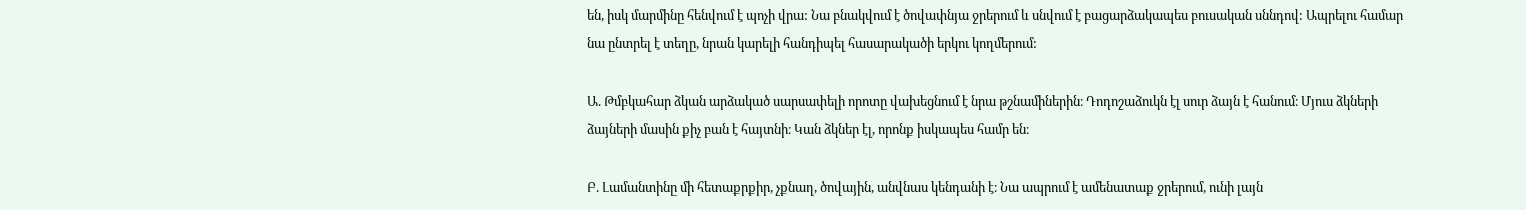են, իսկ մարմինը հենվում է պոչի վրա: Նա բնակվում է ծովափնյա ջրերում և սնվում է բացարձակապես բուսական սննդով: Ապրելու համար նա ընտրել է տեղը, նրան կարելի հանդիպել հասարակածի երկու կողմերում:

Ա. Թմբկահար ձկան արձակած սարսափելի որոտը վախեցնում է նրա թշնամիներին։ Դոդոշաձուկն էլ սուր ձայն է հանում։ Մյուս ձկների ձայների մասին քիչ բան է հայտնի։ Կան ձկներ էլ, որոնք իսկապես համր են։

Բ. Լամանտինը մի հետաքրքիր, չքնաղ, ծովային, անվնաս կենդանի է։ Նա ապրում է ամենատաք ջրերում, ունի լայն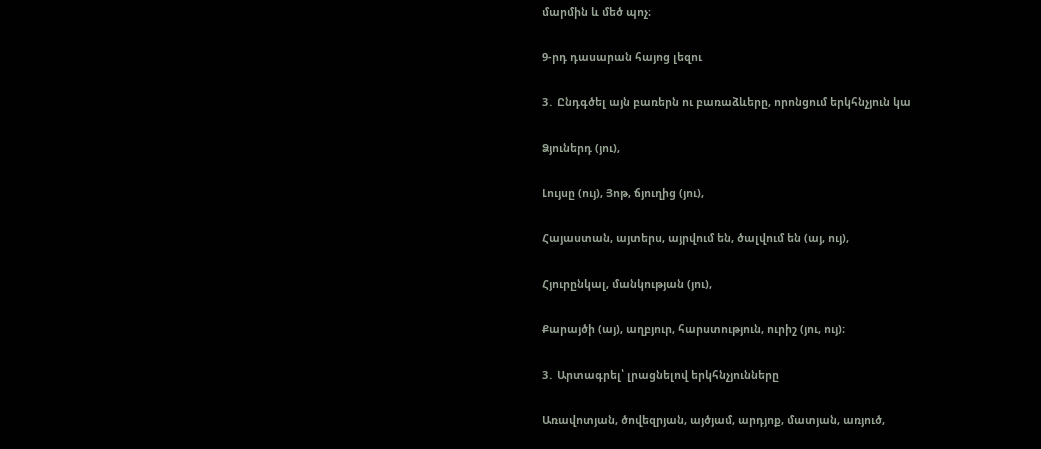մարմին և մեծ պոչ։

9-րդ դասարան հայոց լեզու

3․ Ընդգծել այն բառերն ու բառաձևերը, որոնցում երկհնչյուն կա

Ձյուներդ (յու),

Լույսը (ույ), Յոթ, ճյուղից (յու),

Հայաստան, այտերս, այրվում են, ծալվում են (այ, ույ),

Հյուրընկալ, մանկության (յու),

Քարայծի (այ), աղբյուր, հարստություն, ուրիշ (յու, ույ)։

3․ Արտագրել՝ լրացնելով երկհնչյունները

Առավոտյան, ծովեզրյան, այծյամ, արդյոք, մատյան, առյուծ,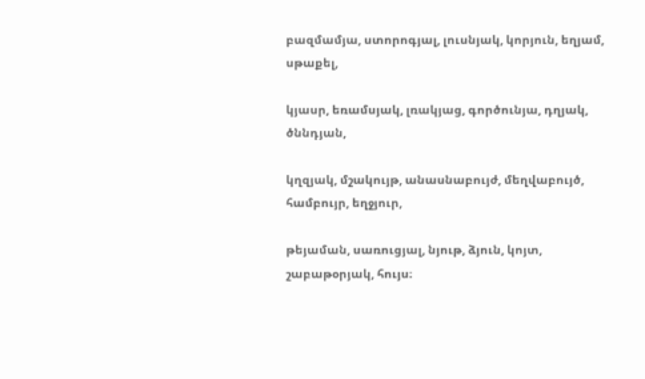բազմամյա, ստորոգյալ, լուսնյակ, կորյուն, եղյամ, սթաքել,

կյասր, եռամսյակ, լռակյաց, գործունյա, դղյակ, ծննդյան,

կղզյակ, մշակույթ, անասնաբույժ, մեղվաբույծ, համբույր, եղջյուր,

թեյաման, սառուցյալ, նյութ, ձյուն, կոյտ, շաբաթօրյակ, հույս։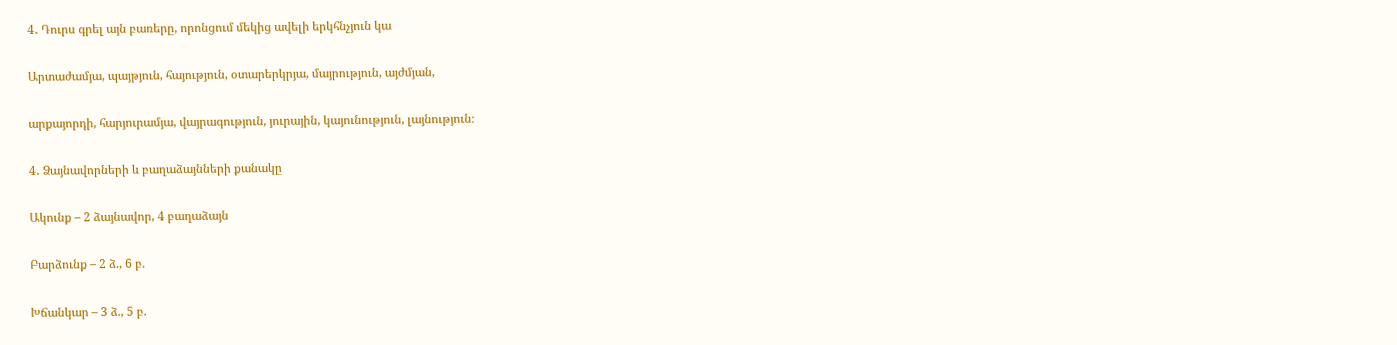4․ Դուրս գրել այն բառերը, որոնցում մեկից ավելի երկհնչյուն կա

Արտաժամյա, պայթյուն, հայություն, օտարերկրյա, մայրություն, այժմյան,

արքայորդի, հարյուրամյա, վայրագություն, յուրային, կայունություն, լայնություն։

4․ Ձայնավորների և բաղաձայնների քանակը

Ակունք – 2 ձայնավոր, 4 բաղաձայն

Բարձունք – 2 ձ., 6 բ.

Խճանկար – 3 ձ., 5 բ.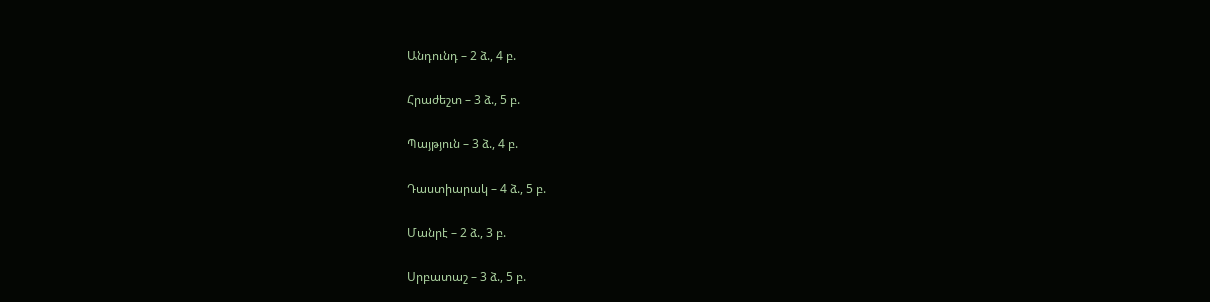Անդունդ – 2 ձ., 4 բ.

Հրաժեշտ – 3 ձ., 5 բ.

Պայթյուն – 3 ձ., 4 բ.

Դաստիարակ – 4 ձ., 5 բ.

Մանրէ – 2 ձ., 3 բ.

Սրբատաշ – 3 ձ., 5 բ.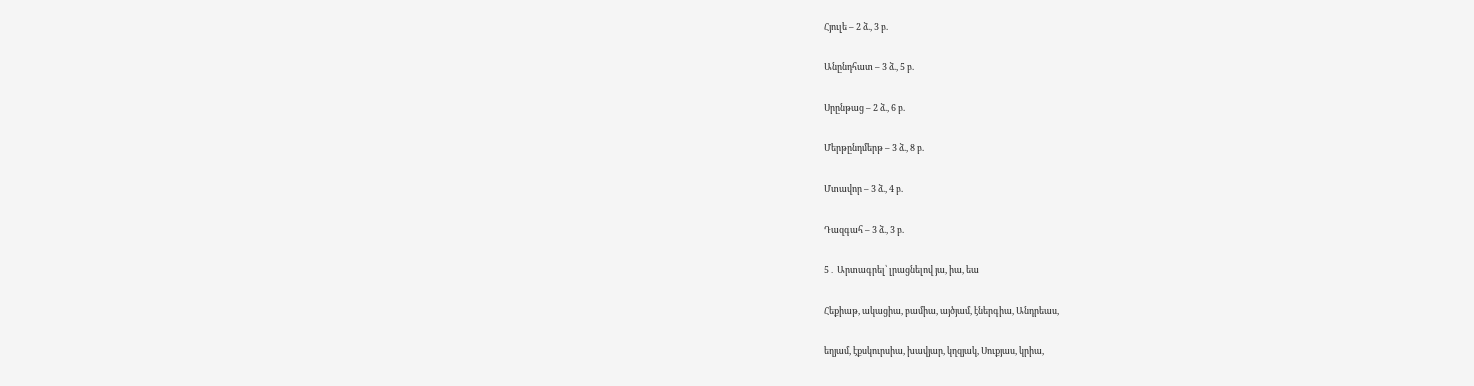Հյուլե – 2 ձ., 3 բ.

Անընդհատ – 3 ձ., 5 բ.

Սրընթաց – 2 ձ., 6 բ.

Մերթընդմերթ – 3 ձ., 8 բ.

Մտավոր – 3 ձ., 4 բ.

Դազգահ – 3 ձ., 3 բ.

5․ Արտագրել՝ լրացնելով յա, իա, եա

Հեքիաթ, ակացիա, բամիա, այծյամ, էներգիա, Անդրեաս,

եղյամ, էքսկուրսիա, խավյար, կղզյակ, Սուքյաս, կրիա,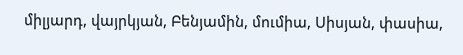միլյարդ, վայրկյան, Բենյամին, մումիա, Սիսյան, փասիա,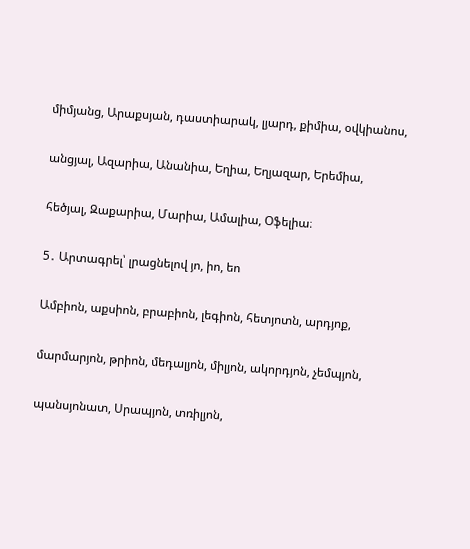միմյանց, Արաքսյան, դաստիարակ, լյարդ, քիմիա, օվկիանոս,

անցյալ, Ազարիա, Անանիա, Եղիա, Եղյազար, Երեմիա,

հեծյալ, Զաքարիա, Մարիա, Ամալիա, Օֆելիա։

5․ Արտագրել՝ լրացնելով յո, իո, եո

Ամբիոն, աքսիոն, բրաբիոն, լեգիոն, հետյոտն, արդյոք,

մարմարյոն, թրիոն, մեդալյոն, միլյոն, ակորդյոն, չեմպյոն,

պանսյոնատ, Սրապյոն, տռիլյոն,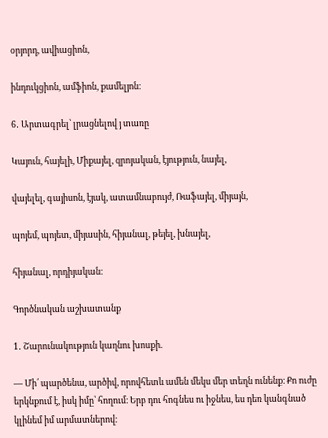օրյորդ, ավիացիոն,

ինդուկցիոն, ամֆիոն, քամելյոն։

6․ Արտագրել՝ լրացնելով յ տառը

Կայուն, հայելի, Միքայել, զրոյական, էյություն, նայել,

վայելել, գայիսոն, էյակ, ատամնաբույժ, Ռաֆայել, միյայն,

պոյեմ, պոյետ, միյասին, հիյանալ, թեյել, խնայել,

հիյանալ, որդիյական։

Գործնական աշխատանք

1․ Շարունակություն կաղնու խոսքի.

— Մի՛ պարծենա, արծիվ, որովհետև ամեն մեկս մեր տեղն ունենք։ Քո ուժը երկնքում է, իսկ իմը՝ հողում։ Երբ դու հոգնես ու իջնես, ես դեռ կանգնած կլինեմ իմ արմատներով։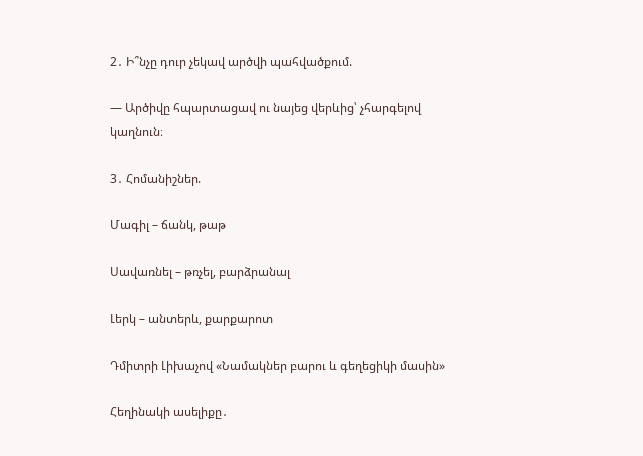2․ Ի՞նչը դուր չեկավ արծվի պահվածքում.

— Արծիվը հպարտացավ ու նայեց վերևից՝ չհարգելով կաղնուն։

3․ Հոմանիշներ.

Մագիլ – ճանկ, թաթ

Սավառնել – թռչել, բարձրանալ

Լերկ – անտերև, քարքարոտ

Դմիտրի Լիխաչով «Նամակներ բարու և գեղեցիկի մասին»

Հեղինակի ասելիքը․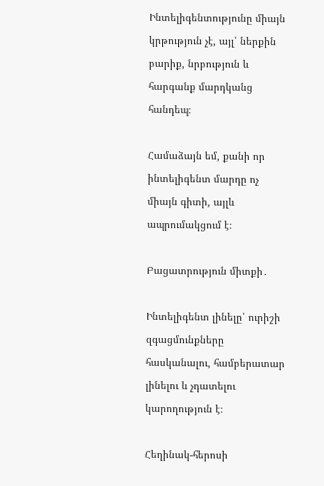Ինտելիգենտությունը միայն կրթություն չէ, այլ՝ ներքին բարիք, նրբություն և հարգանք մարդկանց հանդեպ։

Համաձայն եմ, քանի որ ինտելիգենտ մարդը ոչ միայն գիտի, այլև ապրումակցում է։

Բացատրություն միտքի․

Ինտելիգենտ լինելը՝ ուրիշի զգացմունքները հասկանալու, համբերատար լինելու և չդատելու կարողություն է։

Հեղինակ-հերոսի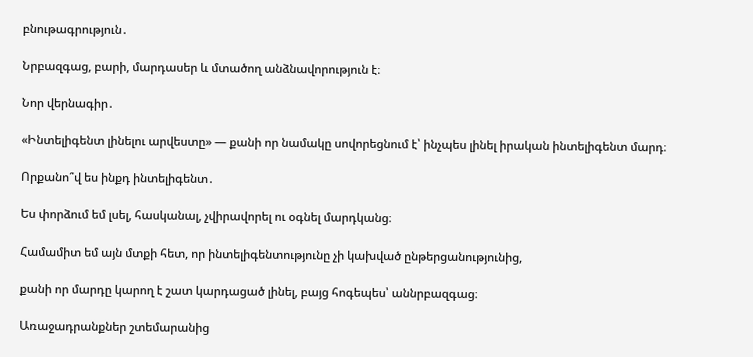բնութագրություն․

Նրբազգաց, բարի, մարդասեր և մտածող անձնավորություն է։

Նոր վերնագիր․

«Ինտելիգենտ լինելու արվեստը» — քանի որ նամակը սովորեցնում է՝ ինչպես լինել իրական ինտելիգենտ մարդ։

Որքանո՞վ ես ինքդ ինտելիգենտ․

Ես փորձում եմ լսել, հասկանալ, չվիրավորել ու օգնել մարդկանց։

Համամիտ եմ այն մտքի հետ, որ ինտելիգենտությունը չի կախված ընթերցանությունից,

քանի որ մարդը կարող է շատ կարդացած լինել, բայց հոգեպես՝ աննրբազգաց։

Առաջադրանքներ շտեմարանից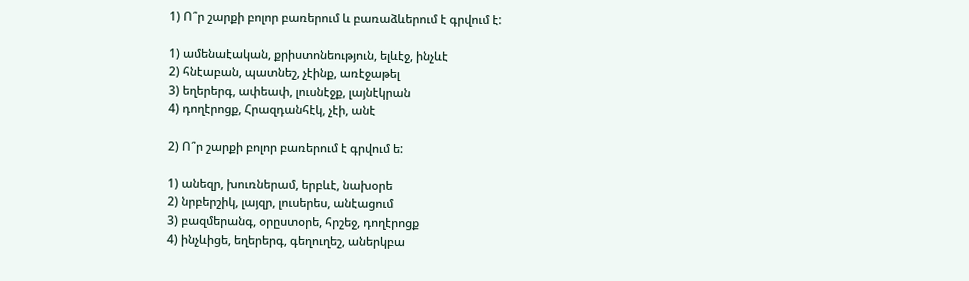1) Ո՞ր շարքի բոլոր բառերում և բառաձևերում է գրվում է:

1) ամենաէական, քրիստոնեություն, ելևէջ, ինչևէ
2) հնէաբան, պատնեշ, չէինք, առէջաթել
3) եղերերգ, ափեափ, լուսնէջք, լայնէկրան
4) դողէրոցք, Հրազդանհէկ, չէի, անէ

2) Ո՞ր շարքի բոլոր բառերում է գրվում ե:

1) անեզր, խուռներամ, երբևէ, նախօրե
2) նրբերշիկ, լայզր, լուսերես, անէացում
3) բազմերանգ, օրըստօրե, հրշեջ, դողէրոցք
4) ինչևիցե, եղերերգ, գեղուղեշ, աներկբա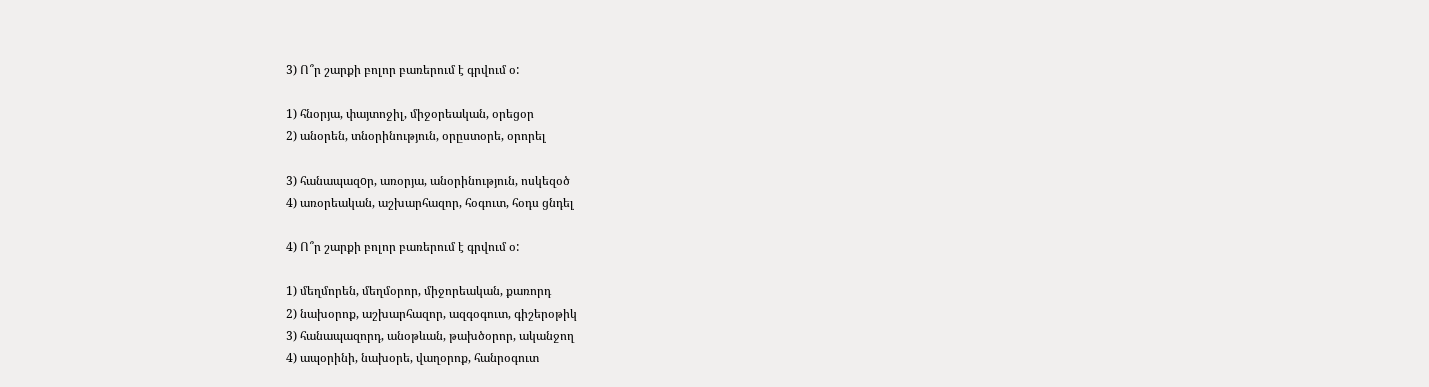3) Ո՞ր շարքի բոլոր բառերում է գրվում օ:

1) հնօրյա, փայտոջիլ, միջօրեական, օրեցօր
2) անօրեն, տնօրինություն, օրըստօրե, օրորել

3) հանապազoր, առօրյա, անօրինություն, ոսկեզօծ
4) առօրեական, աշխարհազոր, հօգուտ, հօդս ցնդել

4) Ո՞ր շարքի բոլոր բառերում է գրվում օ:

1) մեղմորեն, մեղմօրոր, միջորեական, քառորդ
2) նախօրոք, աշխարհազոր, ազգօգուտ, գիշերօթիկ
3) հանապազորդ, անօթևան, թախծօրոր, ականջող
4) ապօրինի, նախօրե, վաղօրոք, հանրօգուտ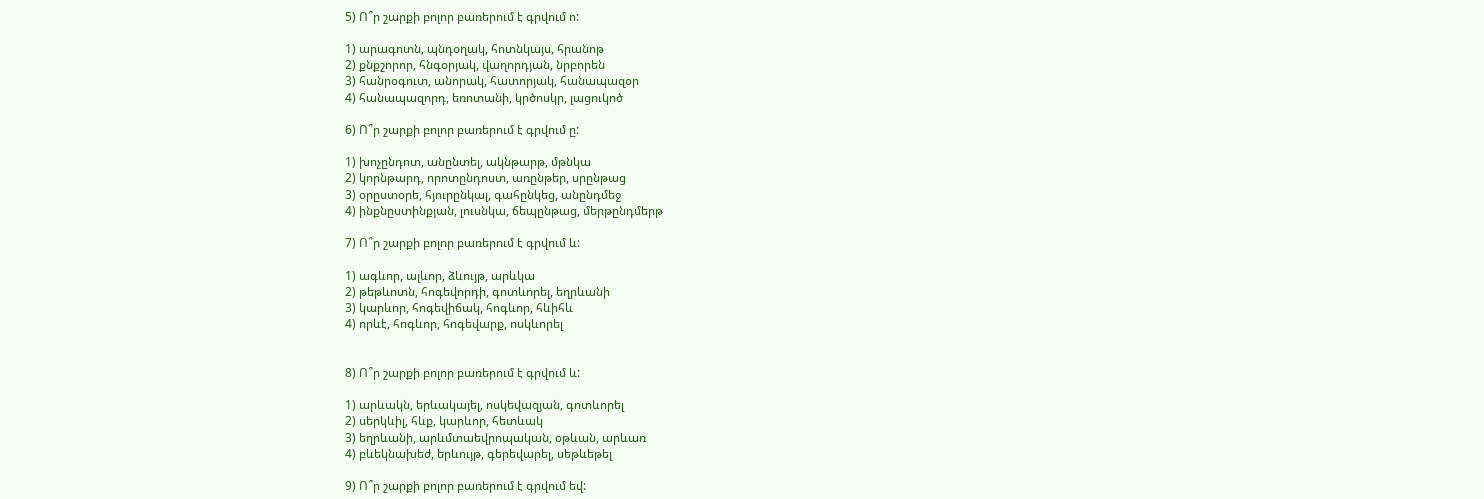5) Ո՞ր շարքի բոլոր բառերում է գրվում ո:

1) արագոտն, պնդօղակ, հոտնկայս, հրանոթ
2) քնքշորոր, հնգօրյակ, վաղորդյան, նրբորեն
3) հանրօգուտ, անորակ, հատորյակ, հանապազօր
4) հանապազորդ, եռոտանի, կրծոսկր, լացուկոծ

6) Ո՞ր շարքի բոլոր բառերում է գրվում ը:

1) խոչընդոտ, անընտել, ակնթարթ, մթնկա
2) կորնթարդ, որոտընդոստ, առընթեր, սրընթաց
3) օրըստօրե, հյուրընկալ, գահընկեց, անընդմեջ
4) ինքնըստինքյան, լուսնկա, ճեպընթաց, մերթընդմերթ

7) Ո՞ր շարքի բոլոր բառերում է գրվում և:

1) ագևոր, ալևոր, ձևույթ, արևկա
2) թեթևոտն, հոգեվորդի, գոտևորել, եղրևանի
3) կարևոր, հոգեվիճակ, հոգևոր, հևիհև
4) որևէ, հոգևոր, հոգեվարք, ոսկևորել


8) Ո՞ր շարքի բոլոր բառերում է գրվում և:

1) արևակն, երևակայել, ոսկեվազյան, գոտևորել
2) սերկևիլ, հևք, կարևոր, հետևակ
3) եղրևանի, արևմտաեվրոպական, օթևան, արևառ
4) բևեկնախեժ, երևույթ, գերեվարել, սեթևեթել

9) Ո՞ր շարքի բոլոր բառերում է գրվում եվ: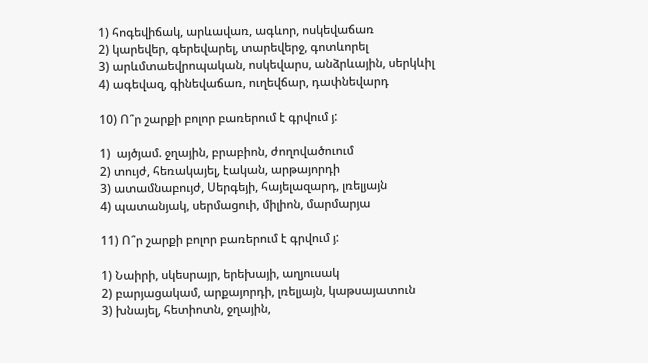1) հոգեվիճակ, արևավառ, ագևոր, ոսկեվաճառ
2) կարեվեր, գերեվարել, տարեվերջ, գոտևորել
3) արևմտաեվրոպական, ոսկեվարս, անձրևային, սերկևիլ
4) ագեվազ, գինեվաճառ, ուղեվճար, դափնեվարդ

10) Ո՞ր շարքի բոլոր բառերում է գրվում յ:

1)  այծյամ. ջղային, բրաբիոն, ժողովածուում
2) տույժ, հեռակայել, էական, արթայորդի
3) ատամնաբույժ, Սերգեյի, հայելազարդ, լռելյայն
4) պատանյակ, սերմացուի, միլիոն, մարմարյա

11) Ո՞ր շարքի բոլոր բառերում է գրվում յ:

1) Նաիրի, սկեսրայր, երեխայի, աղյուսակ
2) բարյացակամ, արքայորդի, լռելյայն, կաթսայատուն
3) խնայել, հետիոտն, ջղային,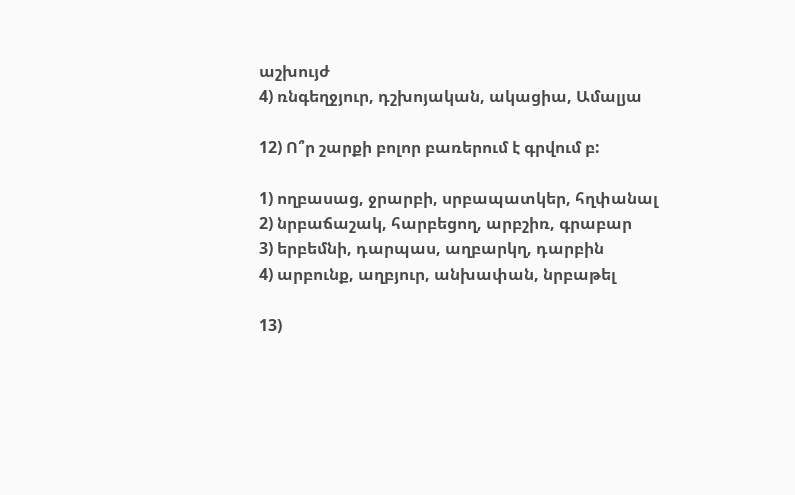աշխույժ
4) ռնգեղջյուր, դշխոյական, ակացիա, Ամալյա

12) Ո՞ր շարքի բոլոր բառերում է գրվում բ:

1) ողբասաց, ջրարբի, սրբապատկեր, հղփանալ
2) նրբաճաշակ, հարբեցող, արբշիռ, գրաբար
3) երբեմնի, դարպաս, աղբարկղ, դարբին
4) արբունք, աղբյուր, անխափան, նրբաթել

13)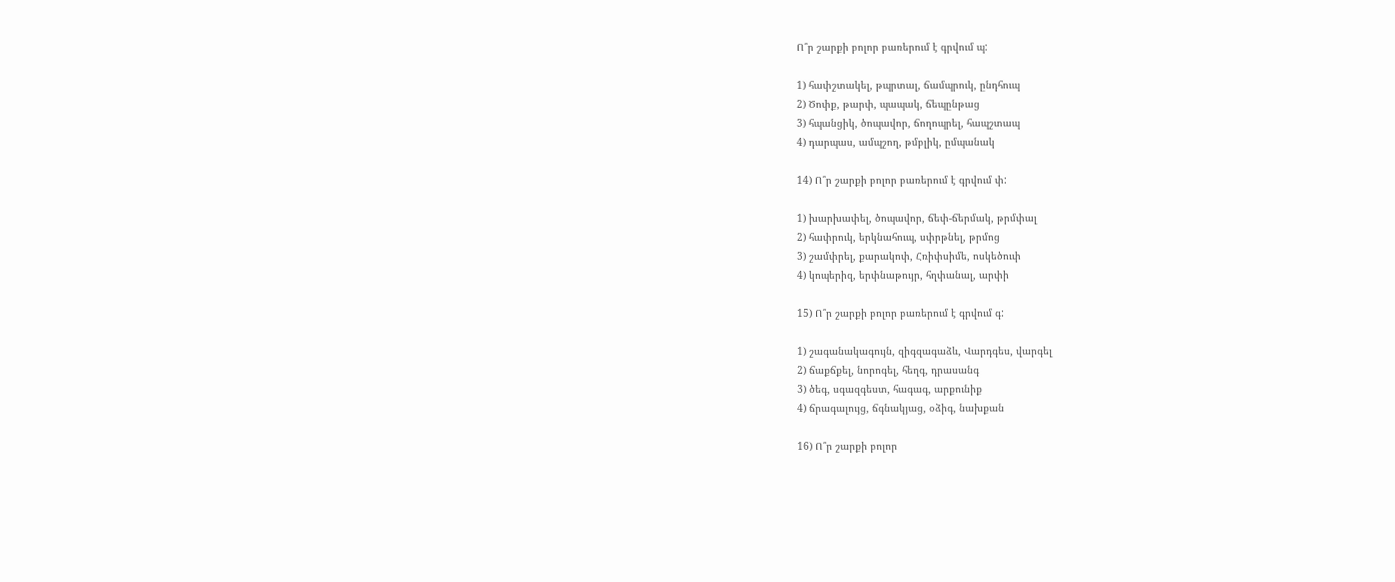Ո՞ր շարքի բոլոր բառերում է գրվում պ:

1) հափշտակել, թպրտալ, ճամպրուկ, ընդհուպ
2) Ծոփք, թարփ, պապակ, ճեպընթաց
3) հպանցիկ, ծոպավոր, ճողոպրել, հապշտապ
4) դարպաս, ամպշող, թմբլիկ, ըմպանակ

14) Ո՞ր շարքի բոլոր բառերում է գրվում փ:

1) խարխափել, ծոպավոր, ճեփ-ճերմակ, թրմփալ
2) հափրուկ, երկնահուպ, սփրթնել, թրմոց
3) շամփրել, քարակոփ, Հռիփսիմե, ոսկեծուփ
4) կոպերիզ, երփնաթույր, հղփանալ, արփի

15) Ո՞ր շարքի բոլոր բառերում է գրվում գ:

1) շագանակագույն, զիգզագաձև, Վարդգես, վարգել
2) ճաքճքել, նորոգել, հեղգ, դրասանգ
3) ծեգ, սգազգեստ, հագագ, արքունիք
4) ճրագալույց, ճգնակյաց, օձիգ, նախքան

16) Ո՞ր շարքի բոլոր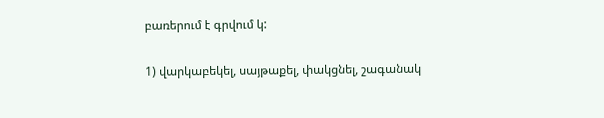բառերում է գրվում կ:

1) վարկաբեկել, սայթաքել, փակցնել, շագանակ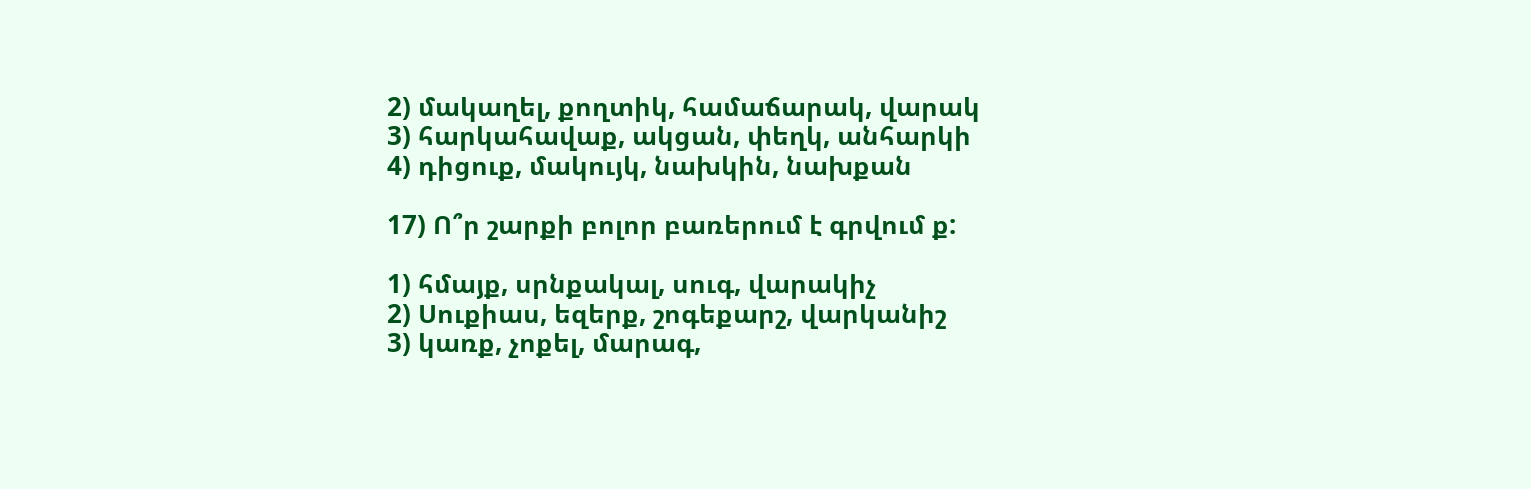2) մակաղել, քողտիկ, համաճարակ, վարակ
3) հարկահավաք, ակցան, փեղկ, անհարկի
4) դիցուք, մակույկ, նախկին, նախքան

17) Ո՞ր շարքի բոլոր բառերում է գրվում ք:

1) հմայք, սրնքակալ, սուգ, վարակիչ
2) Սուքիաս, եզերք, շոգեքարշ, վարկանիշ
3) կառք, չոքել, մարագ,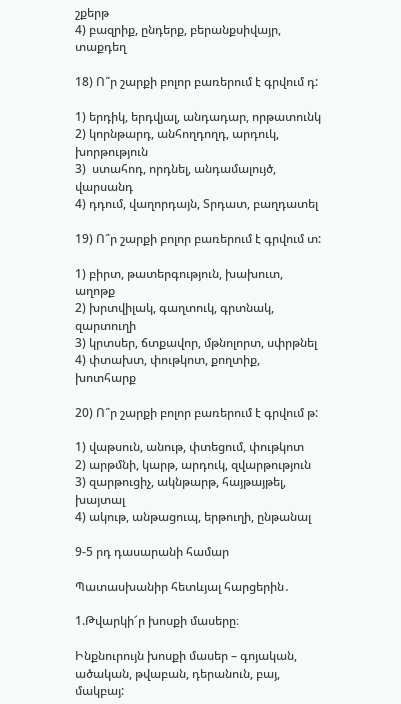շքերթ
4) բազրիք, ընդերք, բերանքսիվայր, տաքդեղ

18) Ո՞ր շարքի բոլոր բառերում է գրվում դ:

1) երդիկ, երդվյալ, անդադար, որթատունկ
2) կորնթարդ, անհողդողդ, արդուկ, խորթություն
3)  ստահոդ, որդնել, անդամալույծ, վարսանդ
4) դդում, վաղորդայն, Տրդատ, բաղդատել

19) Ո՞ր շարքի բոլոր բառերում է գրվում տ:

1) բիրտ, թատերգություն, խախուտ, աղոթք
2) խրտվիլակ, գաղտուկ, գրտնակ, զարտուղի
3) կրտսեր, ճտքավոր, մթնոլորտ, սփրթնել
4) փտախտ, փութկոտ, քողտիք, խոտհարք

20) Ո՞ր շարքի բոլոր բառերում է գրվում թ:

1) վաթսուն, անութ, փտեցում, փութկոտ
2) արթմնի, կարթ, արդուկ, զվարթություն
3) զարթուցիչ, ակնթարթ, հայթայթել, խայտալ
4) ակութ, անթացուպ, երթուղի, ընթանալ

9-5 րդ դասարանի համար

Պատասխանիր հետևյալ հարցերին․

1.Թվարկի՜ր խոսքի մասերը։

Ինքնուրույն խոսքի մասեր – գոյական, ածական, թվաբան, դերանուն, բայ, մակբայ: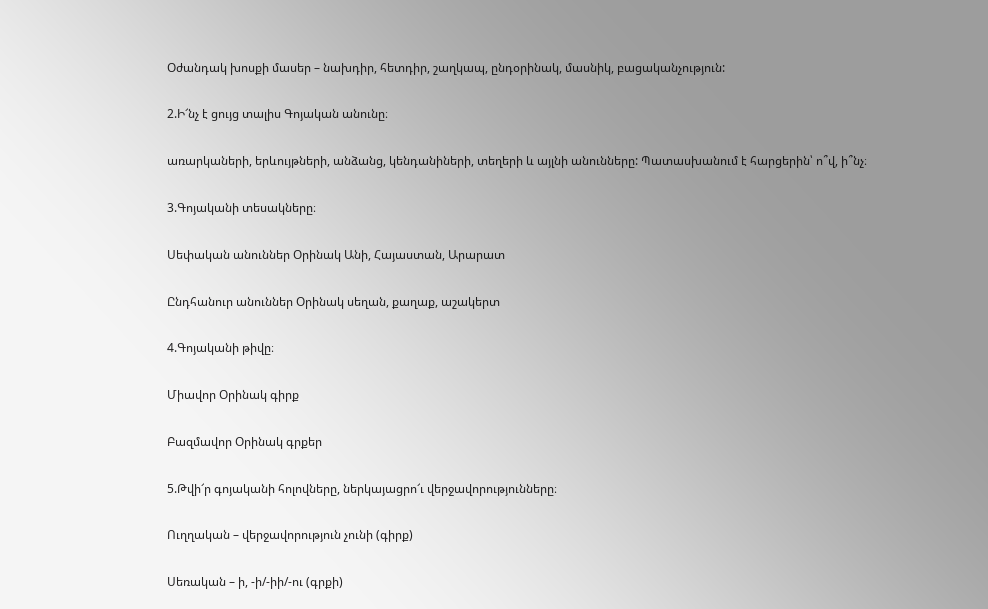Օժանդակ խոսքի մասեր – նախդիր, հետդիր, շաղկապ, ընդօրինակ, մասնիկ, բացականչություն:

2.Ի՜նչ է ցույց տալիս Գոյական անունը։

առարկաների, երևույթների, անձանց, կենդանիների, տեղերի և այլնի անունները: Պատասխանում է հարցերին՝ ո՞վ, ի՞նչ։

3.Գոյականի տեսակները։

Սեփական անուններ Օրինակ Անի, Հայաստան, Արարատ

Ընդհանուր անուններ Օրինակ սեղան, քաղաք, աշակերտ

4.Գոյականի թիվը։

Միավոր Օրինակ գիրք

Բազմավոր Օրինակ գրքեր

5.Թվի՜ր գոյականի հոլովները, ներկայացրո՜ւ վերջավորությունները։

Ուղղական – վերջավորություն չունի (գիրք)

Սեռական – ի, -ի/-իի/-ու (գրքի)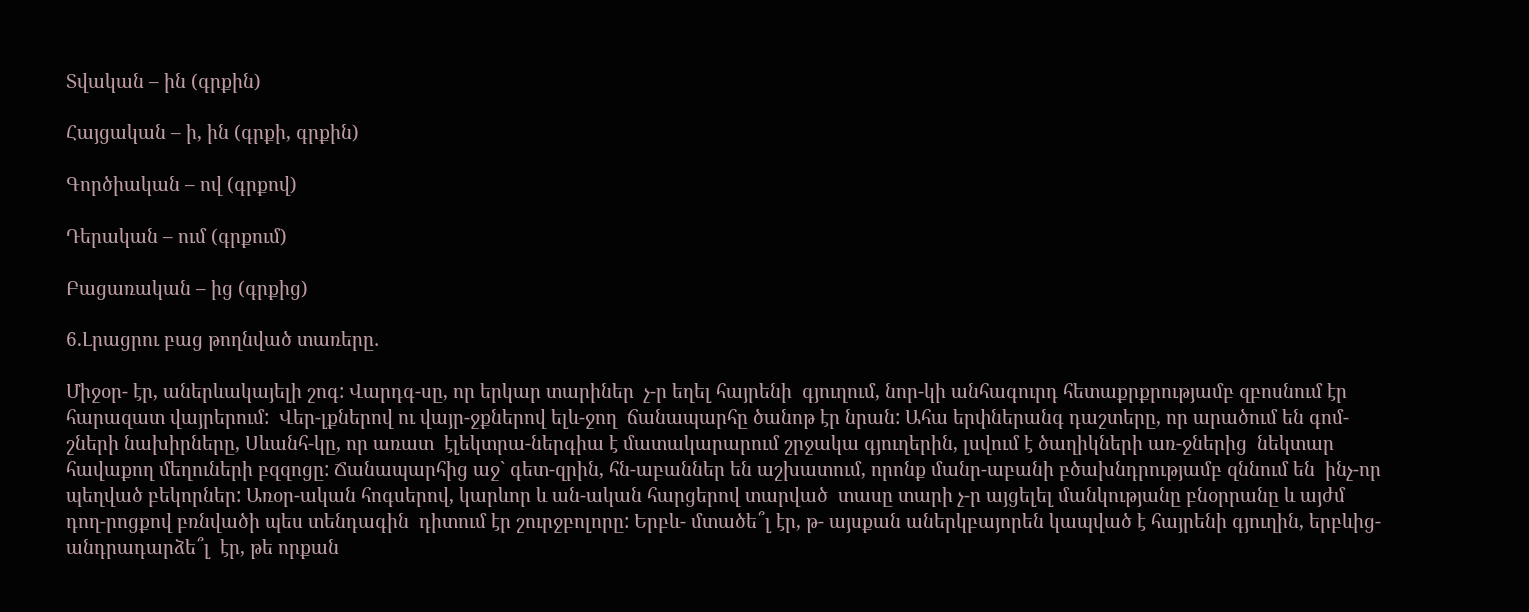Տվական – ին (գրքին)

Հայցական – ի, ին (գրքի, գրքին)

Գործիական – ով (գրքով)

Դերական – ում (գրքում)

Բացառական – ից (գրքից)

6.Լրացրու բաց թողնված տառերը․

Միջօր- էր, աներևակայելի շոգ: Վարդգ-սը, որ երկար տարիներ  չ-ր եղել հայրենի  գյուղում, նոր-կի անհագուրդ հետաքրքրությամբ զբոսնում էր հարազատ վայրերում:  Վեր-լքներով ու վայր-ջքներով ելև-ջող  ճանապարհը ծանոթ էր նրան: Ահա երփներանգ դաշտերը, որ արածում են գոմ-շների նախիրները, Սևանհ-կը, որ առատ  էլեկտրա-ներգիա է մատակարարում շրջակա գյուղերին, լսվում է ծաղիկների առ-ջներից  նեկտար հավաքող մեղուների բզզոցը: Ճանապարհից աջ` գետ-զրին, հն-աբաններ են աշխատում, որոնք մանր-աբանի բծախնդրությամբ զննում են  ինչ-որ պեղված բեկորներ: Առօր-ական հոգսերով, կարևոր և ան-ական հարցերով տարված  տասը տարի չ-ր այցելել մանկությանը բնօրրանը և այժմ դող-րոցքով բռնվածի պես տենդագին  դիտում էր շուրջբոլորը: Երբև- մտածե՞լ էր, թ- այսքան աներկբայորեն կապված է հայրենի գյուղին, երբևից- անդրադարձե՞լ  էր, թե որքան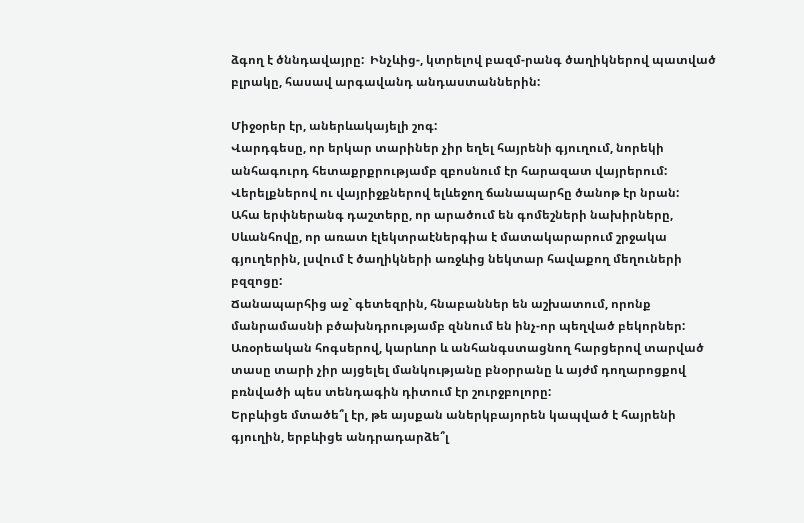ձգող է ծննդավայրը:  Ինչևից-, կտրելով բազմ-րանգ ծաղիկներով պատված բլրակը, հասավ արգավանդ անդաստաններին:

Միջօրեր էր, աներևակայելի շոգ:
Վարդգեսը, որ երկար տարիներ չիր եղել հայրենի գյուղում, նորեկի անհագուրդ հետաքրքրությամբ զբոսնում էր հարազատ վայրերում:
Վերելքներով ու վայրիջքներով ելևեջող ճանապարհը ծանոթ էր նրան:
Ահա երփներանգ դաշտերը, որ արածում են գոմեշների նախիրները, Սևանհովը, որ առատ էլեկտրաէներգիա է մատակարարում շրջակա գյուղերին, լսվում է ծաղիկների առջևից նեկտար հավաքող մեղուների բզզոցը:
Ճանապարհից աջ` գետեզրին, հնաբաններ են աշխատում, որոնք մանրամասնի բծախնդրությամբ զննում են ինչ-որ պեղված բեկորներ:
Առօրեական հոգսերով, կարևոր և անհանգստացնող հարցերով տարված տասը տարի չիր այցելել մանկությանը բնօրրանը և այժմ դողարոցքով բռնվածի պես տենդագին դիտում էր շուրջբոլորը:
Երբևիցե մտածե՞լ էր, թե այսքան աներկբայորեն կապված է հայրենի գյուղին, երբևիցե անդրադարձե՞լ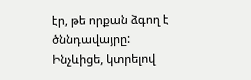էր, թե որքան ձգող է ծննդավայրը:
Ինչևիցե, կտրելով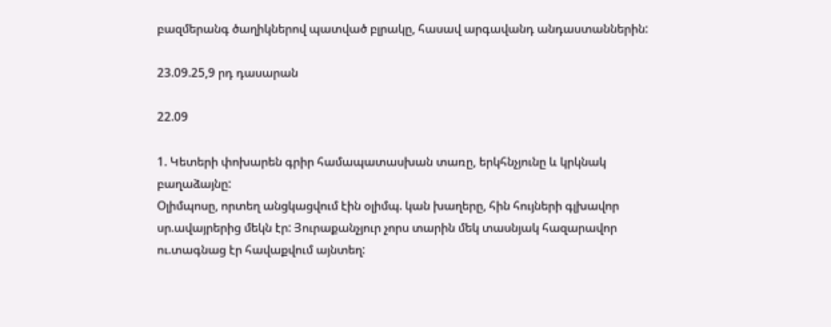բազմերանգ ծաղիկներով պատված բլրակը, հասավ արգավանդ անդաստաններին:

23.09.25,9 րդ դասարան

22.09

1. Կետերի փոխարեն գրիր համապատասխան տառը, երկհնչյունը և կրկնակ բաղաձայնը:
Օլիմպոսը, որտեղ անցկացվում էին օլիմպ. կան խաղերը, հին հույների գլխավոր սր.ավայրերից մեկն էր: Յուրաքանչյուր չորս տարին մեկ տասնյակ հազարավոր ու.տագնաց էր հավաքվում այնտեղ: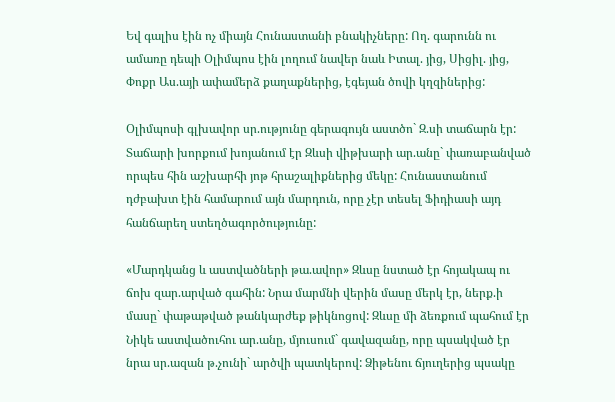Եվ գալիս էին ոչ միայն Հունաստանի բնակիչները: Ող. գարունն ու ամառը դեպի Օլիմպոս էին լողում նավեր նաև Իտալ. յից, Սիցիլ. յից, Փոքր Աս.այի ափամերձ քաղաքներից, էգեյան ծովի կղզիներից:

Օլիմպոսի գլխավոր սր.ությունը գերագույն աստծո` Զ.սի տաճարն էր: Տաճարի խորքում խոյանում էր Զևսի վիթխարի ար.անը` փառաբանված որպես հին աշխարհի յոթ հրաշալիքներից մեկը: Հունաստանում դժբախտ էին համարում այն մարդուն, որը չէր տեսել Ֆիդիասի այդ հանճարեղ ստեղծագործությունը:

«Մարդկանց և աստվածների թա.ավոր» Զևսը նստած էր հոյակապ ու ճոխ զար.արված գահին: Նրա մարմնի վերին մասը մերկ էր, ներք.ի մասը` փաթաթված թանկարժեք թիկնոցով: Զևսը մի ձեռքում պահում էր Նիկե աստվածուհու ար.անը, մյուսում` գավազանը, որը պսակված էր նրա սր.ազան թ.չունի` արծվի պատկերով: Ձիթենու ճյուղերից պսակը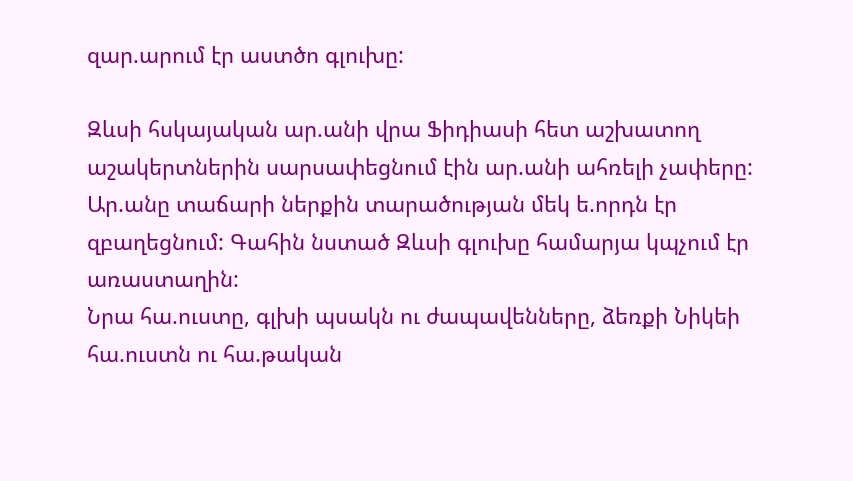զար.արում էր աստծո գլուխը:

Զևսի հսկայական ար.անի վրա Ֆիդիասի հետ աշխատող աշակերտներին սարսափեցնում էին ար.անի ահռելի չափերը: Ար.անը տաճարի ներքին տարածության մեկ ե.որդն էր զբաղեցնում: Գահին նստած Զևսի գլուխը համարյա կպչում էր առաստաղին:
Նրա հա.ուստը, գլխի պսակն ու ժապավենները, ձեռքի Նիկեի հա.ուստն ու հա.թական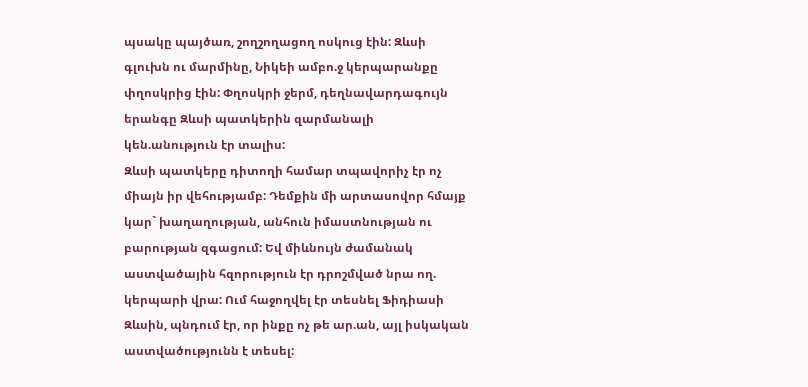պսակը պայծառ, շողշողացող ոսկուց էին: Զևսի գլուխն ու մարմինը, Նիկեի ամբո.ջ կերպարանքը փղոսկրից էին: Փղոսկրի ջերմ, դեղնավարդագույն երանգը Զևսի պատկերին զարմանալի կեն.անություն էր տալիս:
Զևսի պատկերը դիտողի համար տպավորիչ էր ոչ միայն իր վեհությամբ: Դեմքին մի արտասովոր հմայք կար` խաղաղության, անհուն իմաստնության ու բարության զգացում: Եվ միևնույն ժամանակ աստվածային հզորություն էր դրոշմված նրա ող. կերպարի վրա: Ում հաջողվել էր տեսնել Ֆիդիասի Զևսին, պնդում էր, որ ինքը ոչ թե ար.ան, այլ իսկական աստվածությունն է տեսել: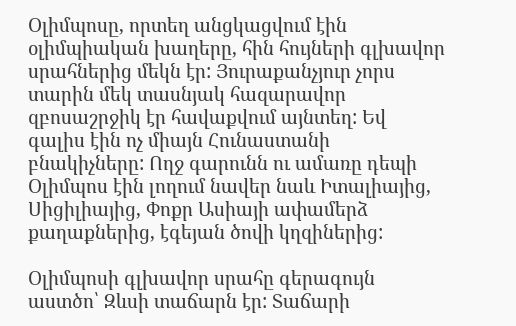Օլիմպոսը, որտեղ անցկացվում էին օլիմպիական խաղերը, հին հույների գլխավոր սրահներից մեկն էր: Յուրաքանչյուր չորս տարին մեկ տասնյակ հազարավոր զբոսաշրջիկ էր հավաքվում այնտեղ: Եվ գալիս էին ոչ միայն Հունաստանի բնակիչները: Ողջ գարունն ու ամառը դեպի Օլիմպոս էին լողում նավեր նաև Իտալիայից, Սիցիլիայից, Փոքր Ասիայի ափամերձ քաղաքներից, էգեյան ծովի կղզիներից:

Օլիմպոսի գլխավոր սրահը գերագույն աստծո՝ Զևսի տաճարն էր: Տաճարի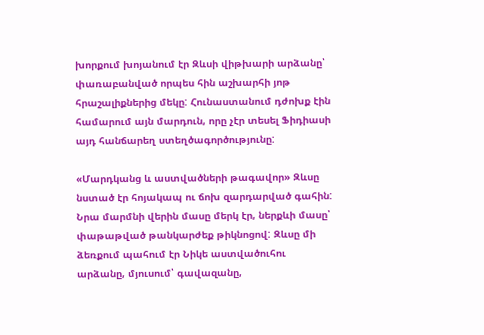խորքում խոյանում էր Զևսի վիթխարի արձանը՝ փառաբանված որպես հին աշխարհի յոթ հրաշալիքներից մեկը: Հունաստանում դժոխք էին համարում այն մարդուն, որը չէր տեսել Ֆիդիասի այդ հանճարեղ ստեղծագործությունը:

«Մարդկանց և աստվածների թագավոր» Զևսը նստած էր հոյակապ ու ճոխ զարդարված գահին: Նրա մարմնի վերին մասը մերկ էր, ներքևի մասը՝ փաթաթված թանկարժեք թիկնոցով: Զևսը մի ձեռքում պահում էր Նիկե աստվածուհու արձանը, մյուսում՝ գավազանը,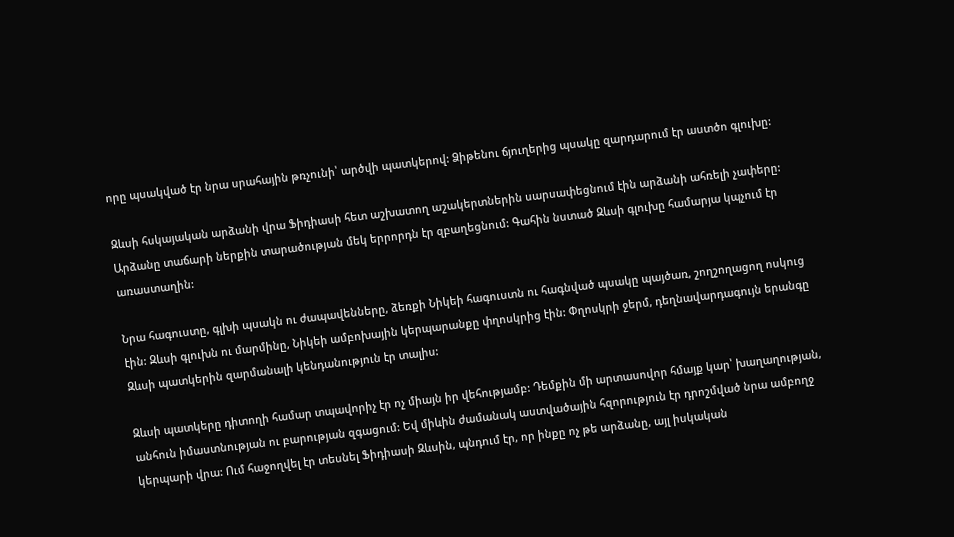որը պսակված էր նրա սրահային թռչունի՝ արծվի պատկերով: Ձիթենու ճյուղերից պսակը զարդարում էր աստծո գլուխը:

Զևսի հսկայական արձանի վրա Ֆիդիասի հետ աշխատող աշակերտներին սարսափեցնում էին արձանի ահռելի չափերը: Արձանը տաճարի ներքին տարածության մեկ երրորդն էր զբաղեցնում: Գահին նստած Զևսի գլուխը համարյա կպչում էր առաստաղին:

Նրա հագուստը, գլխի պսակն ու ժապավենները, ձեռքի Նիկեի հագուստն ու հագնված պսակը պայծառ, շողշողացող ոսկուց էին: Զևսի գլուխն ու մարմինը, Նիկեի ամբոխային կերպարանքը փղոսկրից էին: Փղոսկրի ջերմ, դեղնավարդագույն երանգը Զևսի պատկերին զարմանալի կենդանություն էր տալիս:

Զևսի պատկերը դիտողի համար տպավորիչ էր ոչ միայն իր վեհությամբ: Դեմքին մի արտասովոր հմայք կար՝ խաղաղության, անհուն իմաստնության ու բարության զգացում: Եվ միևին ժամանակ աստվածային հզորություն էր դրոշմված նրա ամբողջ կերպարի վրա: Ում հաջողվել էր տեսնել Ֆիդիասի Զևսին, պնդում էր, որ ինքը ոչ թե արձանը, այլ իսկական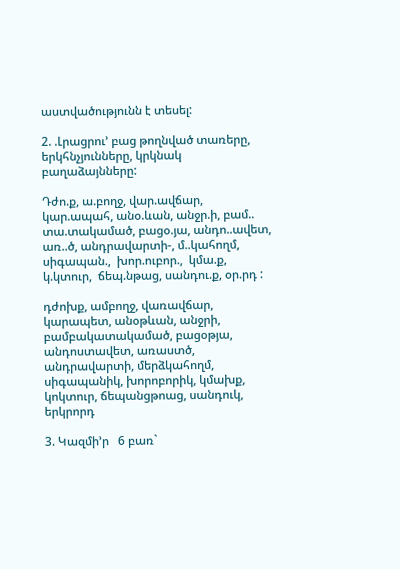աստվածությունն է տեսել:

2. .Լրացրու’ բաց թողնված տառերը,  երկհնչյունները, կրկնակ բաղաձայնները:

Դժո.ք, ա.բողջ, վար.ավճար, կար.ապահ, անօ.ևան, անջր.ի, բամ.. տա.տակամած, բացօ.յա, անդո..ավետ, առ..ծ, անդրավարտի-, մ..կահողմ, սիգապան.,  խոր.ուբոր.,  կմա.ք, կ.կտուր,  ճեպ.նթաց, սանդու.ք, օր.րդ :

դժոխք, ամբողջ, վառավճար, կարապետ, անօթևան, անջրի, բամբակատակամած, բացօթյա, անդոստավետ, առաստծ, անդրավարտի, մերձկահողմ, սիգապանիկ, խորոբորիկ, կմախք, կոկտուր, ճեպանցթոաց, սանդուկ, երկրորդ

3. Կազմի’ր   6 բառ`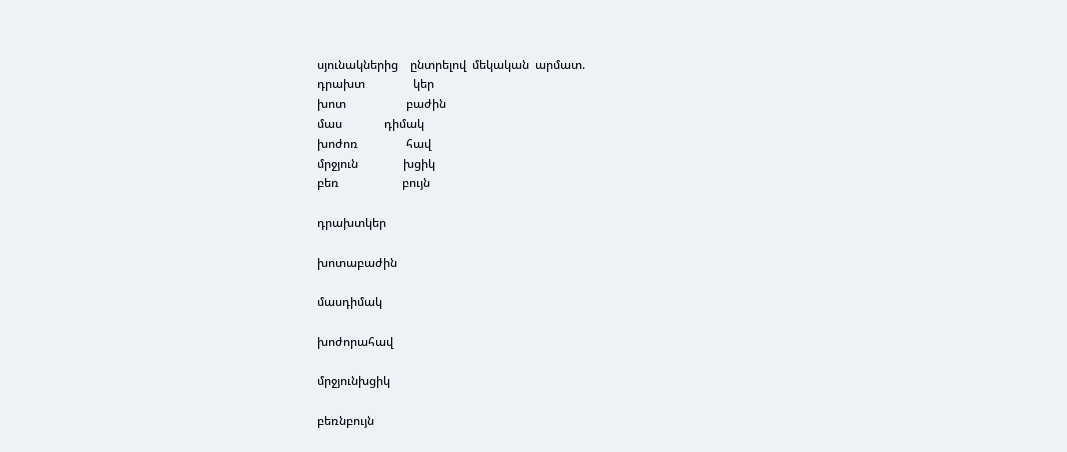սյունակներից    ընտրելով  մեկական  արմատ.
դրախտ                կեր
խոտ                    բաժին
մաս              դիմակ
խոժոռ                հավ
մրջյուն               խցիկ
բեռ                     բույն

դրախտկեր

խոտաբաժին

մասդիմակ

խոժորահավ

մրջյունխցիկ

բեռնբույն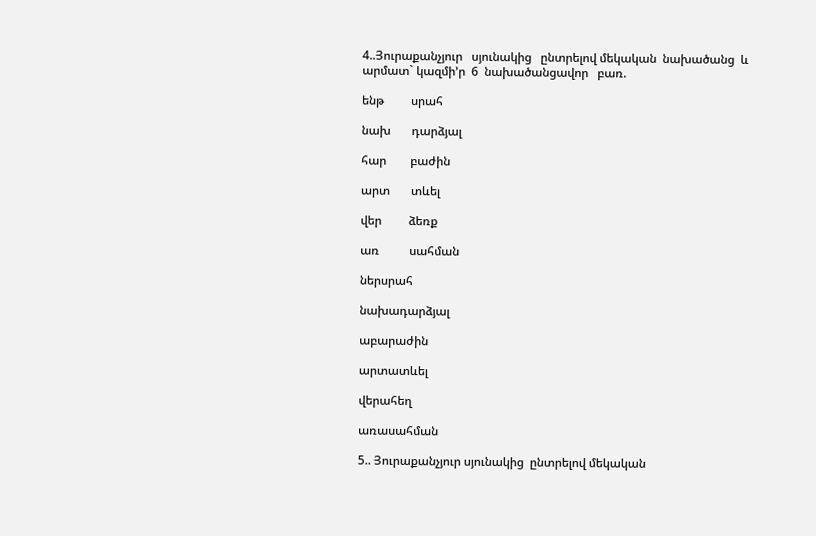4..Յուրաքանչյուր   սյունակից   ընտրելով մեկական  նախածանց  և արմատ` կազմի’ր  6  նախածանցավոր   բառ.

ենթ         սրահ

նախ       դարձյալ

հար        բաժին

արտ       տևել

վեր         ձեռք

առ          սահման

ներսրահ

նախադարձյալ

աբարաժին

արտատևել

վերահեղ

առասահման

5.. Յուրաքանչյուր սյունակից  ընտրելով մեկական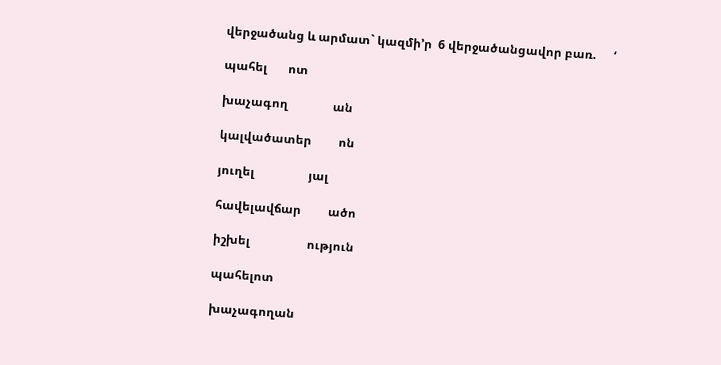վերջածանց և արմատ` կազմի’ր  6 վերջածանցավոր բառ.      ‘

պահել       ոտ

խաչագող               ան

կալվածատեր         ոն

յուղել                  յալ

հավելավճար         ածո

իշխել                   ություն

պահելոտ

խաչագողան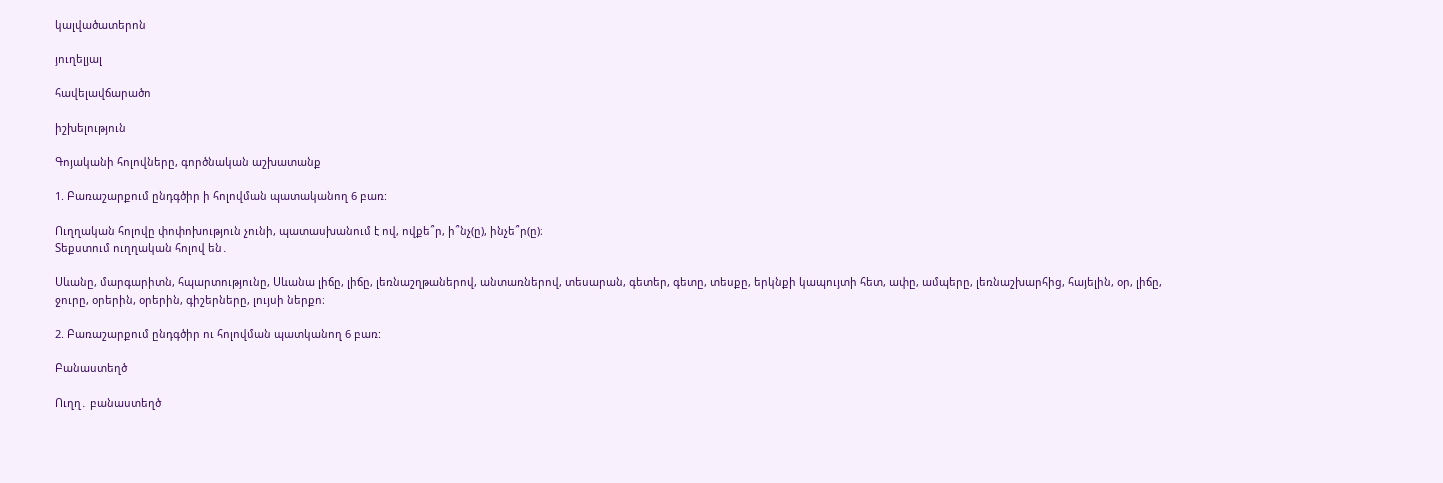կալվածատերոն

յուղելյալ

հավելավճարածո

իշխելություն

Գոյականի հոլովները, գործնական աշխատանք

1. Բառաշարքում ընդգծիր ի հոլովման պատականող 6 բառ:

Ուղղական հոլովը փոփոխություն չունի, պատասխանում է ով, ովքե՞ր, ի՞նչ(ը), ինչե՞ր(ը)։
Տեքստում ուղղական հոլով են․

Սևանը, մարգարիտն, հպարտությունը, Սևանա լիճը, լիճը, լեռնաշղթաներով, անտառներով, տեսարան, գետեր, գետը, տեսքը, երկնքի կապույտի հետ, ափը, ամպերը, լեռնաշխարհից, հայելին, օր, լիճը, ջուրը, օրերին, օրերին, գիշերները, լույսի ներքո։

2. Բառաշարքում ընդգծիր ու հոլովման պատկանող 6 բառ:

Բանաստեղծ

Ուղղ․ բանաստեղծ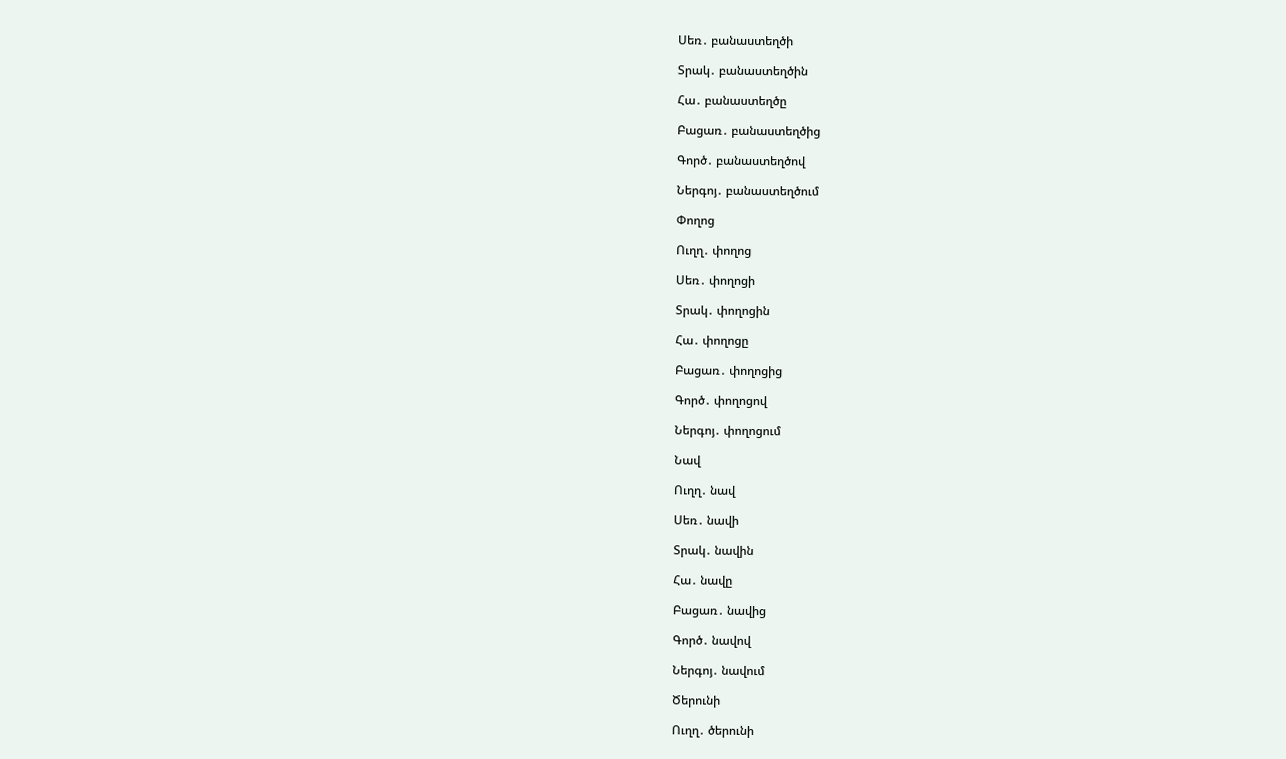Սեռ․ բանաստեղծի

Տրակ․ բանաստեղծին

Հա․ բանաստեղծը

Բացառ․ բանաստեղծից

Գործ․ բանաստեղծով

Ներգոյ․ բանաստեղծում

Փողոց

Ուղղ․ փողոց

Սեռ․ փողոցի

Տրակ․ փողոցին

Հա․ փողոցը

Բացառ․ փողոցից

Գործ․ փողոցով

Ներգոյ․ փողոցում

Նավ

Ուղղ․ նավ

Սեռ․ նավի

Տրակ․ նավին

Հա․ նավը

Բացառ․ նավից

Գործ․ նավով

Ներգոյ․ նավում

Ծերունի

Ուղղ․ ծերունի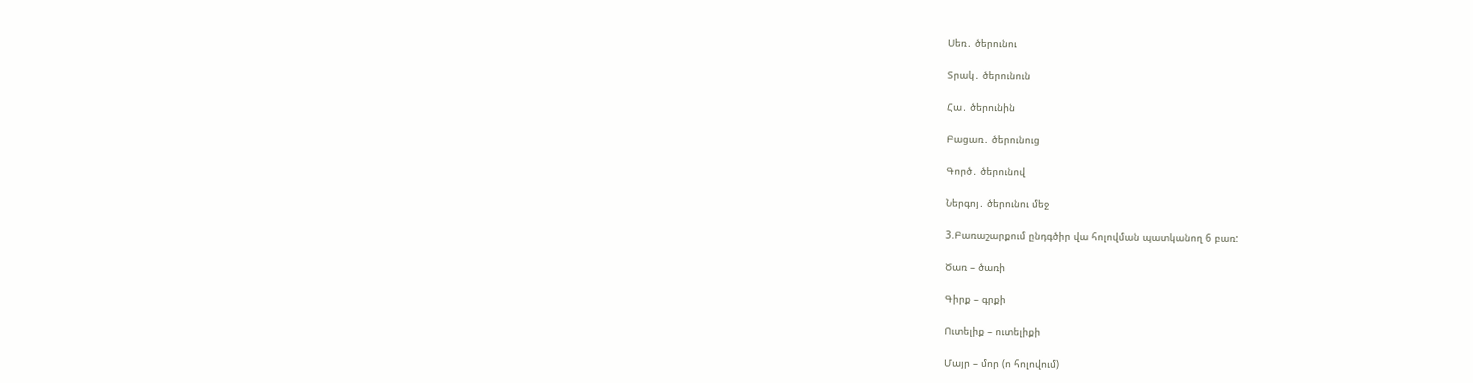Սեռ․ ծերունու

Տրակ․ ծերունուն

Հա․ ծերունին

Բացառ․ ծերունուց

Գործ․ ծերունով

Ներգոյ․ ծերունու մեջ

3.Բառաշարքում ընդգծիր վա հոլովման պատկանող 6 բառ:

Ծառ – ծառի

Գիրք – գրքի

Ուտելիք – ուտելիքի

Մայր – մոր (ո հոլովում)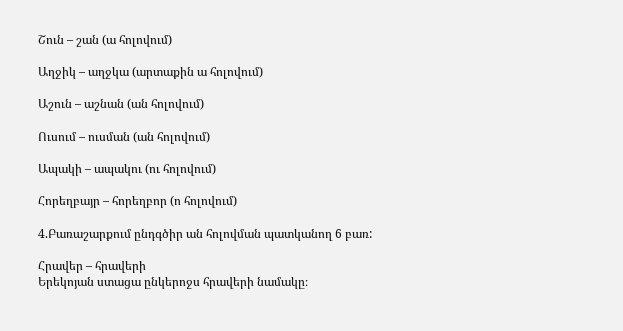Շուն – շան (ա հոլովում)

Աղջիկ – աղջկա (արտաքին ա հոլովում)

Աշուն – աշնան (ան հոլովում)

Ուսում – ուսման (ան հոլովում)

Ապակի – ապակու (ու հոլովում)

Հորեղբայր – հորեղբոր (ո հոլովում)

4.Բառաշարքում ընդգծիր ան հոլովման պատկանող 6 բառ:

Հրավեր – հրավերի
Երեկոյան ստացա ընկերոջս հրավերի նամակը։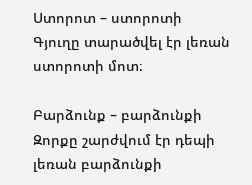Ստորոտ – ստորոտի
Գյուղը տարածվել էր լեռան ստորոտի մոտ։

Բարձունք – բարձունքի
Զորքը շարժվում էր դեպի լեռան բարձունքի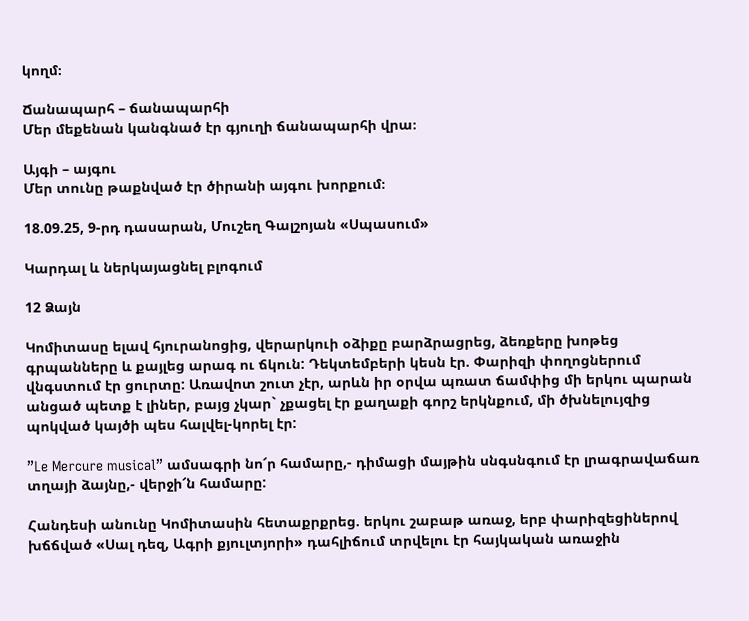կողմ։

Ճանապարհ – ճանապարհի
Մեր մեքենան կանգնած էր գյուղի ճանապարհի վրա։

Այգի – այգու
Մեր տունը թաքնված էր ծիրանի այգու խորքում։

18.09.25, 9-րդ դասարան, Մուշեղ Գալշոյան «Սպասում»

Կարդալ և ներկայացնել բլոգում

12 Ձայն

Կոմիտասը ելավ հյուրանոցից, վերարկուի օձիքը բարձրացրեց, ձեռքերը խոթեց գրպանները և քայլեց արագ ու ճկուն: Դեկտեմբերի կեսն էր. Փարիզի փողոցներում վնգստում էր ցուրտը: Առավոտ շուտ չէր, արևն իր օրվա պռատ ճամփից մի երկու պարան անցած պետք է լիներ, բայց չկար` չքացել էր քաղաքի գորշ երկնքում, մի ծխնելույզից պոկված կայծի պես հալվել-կորել էր:

”Le Mercure musical” ամսագրի նո՜ր համարը,- դիմացի մայթին սնգսնգում էր լրագրավաճառ տղայի ձայնը,- վերջի՜ն համարը:

Հանդեսի անունը Կոմիտասին հետաքրքրեց. երկու շաբաթ առաջ, երբ փարիզեցիներով խճճված «Սալ դեզ, Ագրի քյուլտյորի» դահլիճում տրվելու էր հայկական առաջին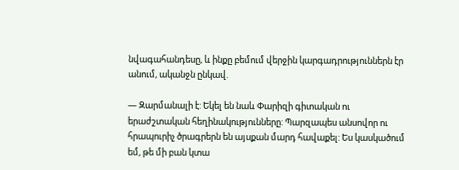նվագահանդեսը, և ինքը բեմում վերջին կարգադրություններն էր անում, ականջն ընկավ.

— Զարմանալի է: Եկել են նաև Փարիզի գիտական ու երաժշտական հեղինակությունները: Պարզապես անսովոր ու հրապուրիչ ծրագրերն են այսքան մարդ հավաքել: Ես կասկածում եմ, թե մի բան կտա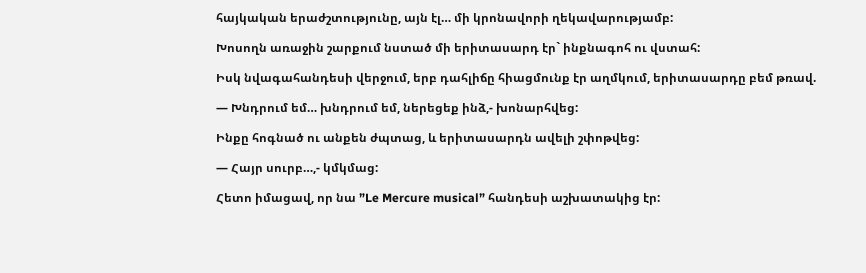հայկական երաժշտությունը, այն էլ… մի կրոնավորի ղեկավարությամբ:

Խոսողն առաջին շարքում նստած մի երիտասարդ էր` ինքնագոհ ու վստահ:

Իսկ նվագահանդեսի վերջում, երբ դահլիճը հիացմունք էր աղմկում, երիտասարդը բեմ թռավ.

— Խնդրում եմ… խնդրում եմ, ներեցեք ինձ,- խոնարհվեց:

Ինքը հոգնած ու անքեն ժպտաց, և երիտասարդն ավելի շփոթվեց:

— Հայր սուրբ…,- կմկմաց:

Հետո իմացավ, որ նա ”Le Mercure musical” հանդեսի աշխատակից էր: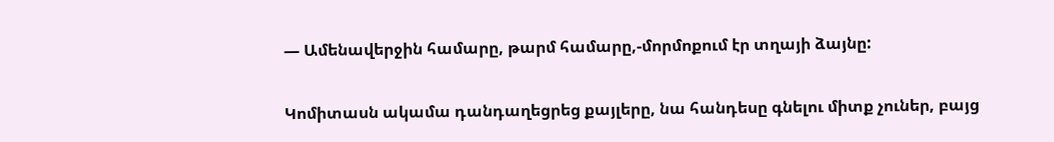— Ամենավերջին համարը, թարմ համարը,-մորմոքում էր տղայի ձայնը:

Կոմիտասն ակամա դանդաղեցրեց քայլերը, նա հանդեսը գնելու միտք չուներ, բայց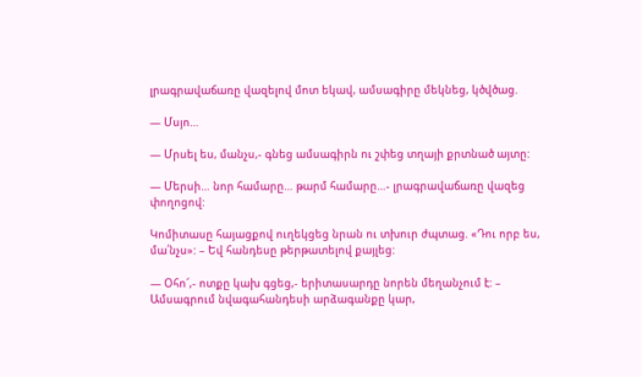լրագրավաճառը վազելով մոտ եկավ, ամսագիրը մեկնեց, կծվծաց.

— Մսյո…

— Մրսել ես, մանչս,- գնեց ամսագիրն ու շփեց տղայի քրտնած այտը:

— Մերսի… նոր համարը… թարմ համարը…- լրագրավաճառը վազեց փողոցով:

Կոմիտասը հայացքով ուղեկցեց նրան ու տխուր ժպտաց. «Դու որբ ես, մա՛նչս»: – Եվ հանդեսը թերթատելով քայլեց:

— Օհո՜,- ոտքը կախ գցեց,- երիտասարդը նորեն մեղանչում է: – Ամսագրում նվագահանդեսի արձագանքը կար,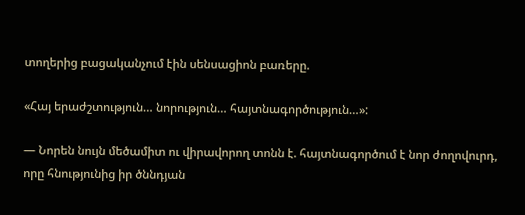տողերից բացականչում էին սենսացիոն բառերը.

«Հայ երաժշտություն… նորություն… հայտնագործություն…»:

— Նորեն նույն մեծամիտ ու վիրավորող տոնն է. հայտնագործում է նոր ժողովուրդ, որը հնությունից իր ծննդյան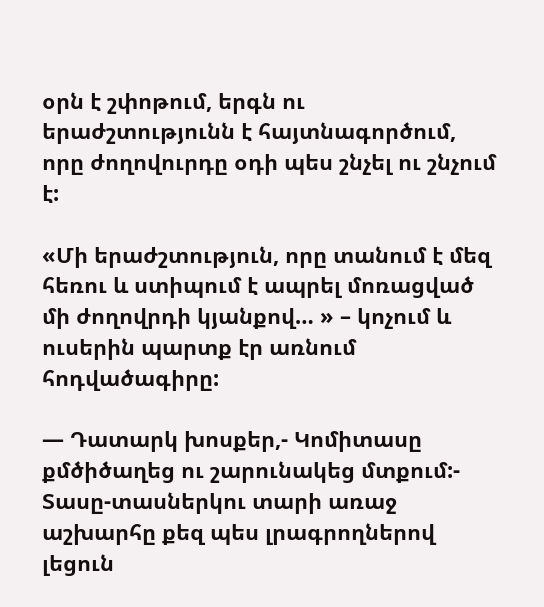օրն է շփոթում, երգն ու երաժշտությունն է հայտնագործում, որը ժողովուրդը օդի պես շնչել ու շնչում է:

«Մի երաժշտություն, որը տանում է մեզ հեռու և ստիպում է ապրել մոռացված մի ժողովրդի կյանքով… » – կոչում և ուսերին պարտք էր առնում հոդվածագիրը:

— Դատարկ խոսքեր,- Կոմիտասը քմծիծաղեց ու շարունակեց մտքում:- Տասը-տասներկու տարի առաջ աշխարհը քեզ պես լրագրողներով լեցուն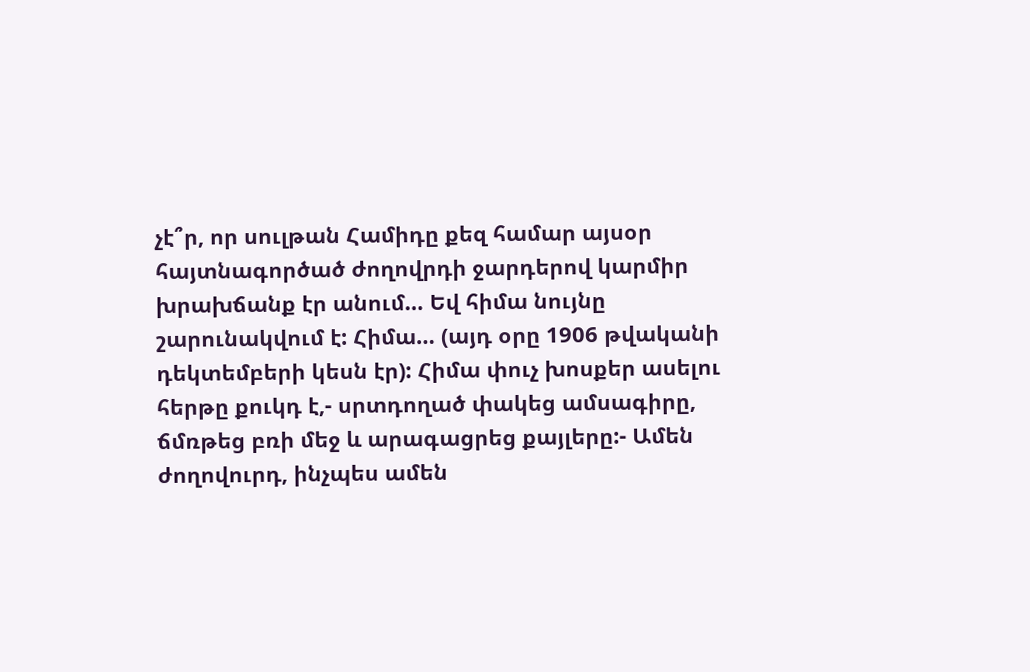չէ՞ր, որ սուլթան Համիդը քեզ համար այսօր հայտնագործած ժողովրդի ջարդերով կարմիր խրախճանք էր անում… Եվ հիմա նույնը շարունակվում է: Հիմա… (այդ օրը 1906 թվականի դեկտեմբերի կեսն էր): Հիմա փուչ խոսքեր ասելու հերթը քուկդ է,- սրտդողած փակեց ամսագիրը, ճմռթեց բռի մեջ և արագացրեց քայլերը:- Ամեն ժողովուրդ, ինչպես ամեն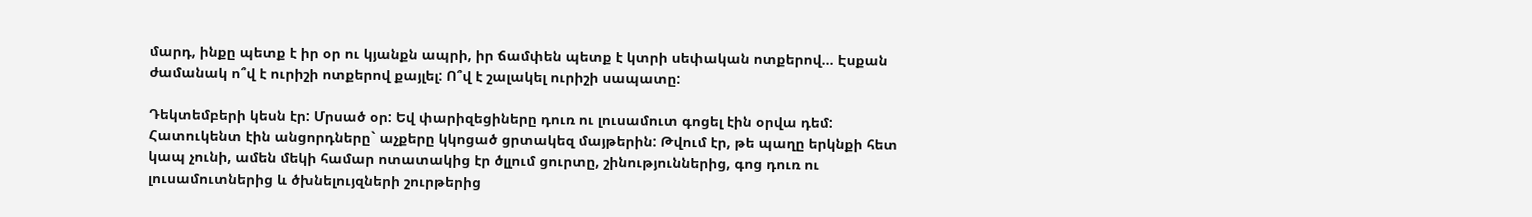մարդ, ինքը պետք է իր օր ու կյանքն ապրի, իր ճամփեն պետք է կտրի սեփական ոտքերով… Էսքան ժամանակ ո՞վ է ուրիշի ոտքերով քայլել: Ո՞վ է շալակել ուրիշի սապատը:

Դեկտեմբերի կեսն էր: Մրսած օր: Եվ փարիզեցիները դուռ ու լուսամուտ գոցել էին օրվա դեմ: Հատուկենտ էին անցորդները` աչքերը կկոցած ցրտակեզ մայթերին: Թվում էր, թե պաղը երկնքի հետ կապ չունի, ամեն մեկի համար ոտատակից էր ծլլում ցուրտը, շինություններից, գոց դուռ ու լուսամուտներից և ծխնելույզների շուրթերից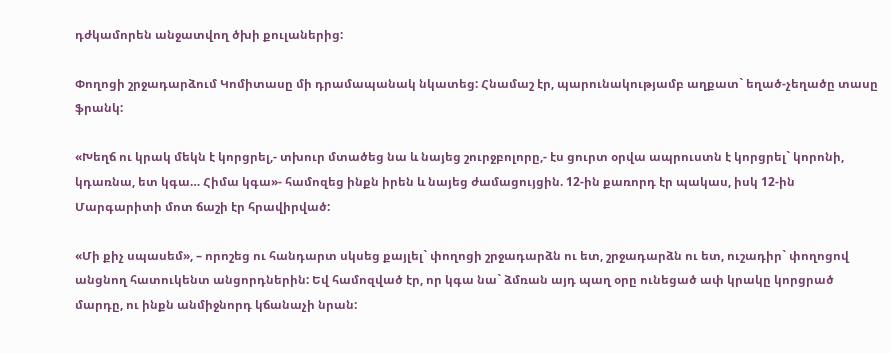դժկամորեն անջատվող ծխի քուլաներից:

Փողոցի շրջադարձում Կոմիտասը մի դրամապանակ նկատեց: Հնամաշ էր, պարունակությամբ աղքատ` եղած-չեղածը տասը ֆրանկ:

«Խեղճ ու կրակ մեկն է կորցրել,- տխուր մտածեց նա և նայեց շուրջբոլորը,- էս ցուրտ օրվա ապրուստն է կորցրել` կորոնի, կդառնա, ետ կգա… Հիմա կգա»- համոզեց ինքն իրեն և նայեց ժամացույցին. 12-ին քառորդ էր պակաս, իսկ 12-ին Մարգարիտի մոտ ճաշի էր հրավիրված:

«Մի քիչ սպասեմ», – որոշեց ու հանդարտ սկսեց քայլել` փողոցի շրջադարձն ու ետ, շրջադարձն ու ետ, ուշադիր` փողոցով անցնող հատուկենտ անցորդներին: Եվ համոզված էր, որ կգա նա` ձմռան այդ պաղ օրը ունեցած ափ կրակը կորցրած մարդը, ու ինքն անմիջնորդ կճանաչի նրան: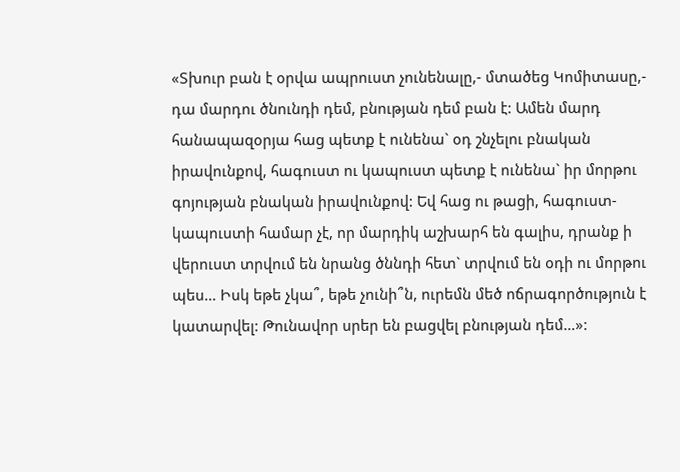«Տխուր բան է օրվա ապրուստ չունենալը,- մտածեց Կոմիտասը,- դա մարդու ծնունդի դեմ, բնության դեմ բան է: Ամեն մարդ  հանապազօրյա հաց պետք է ունենա` օդ շնչելու բնական իրավունքով, հագուստ ու կապուստ պետք է ունենա` իր մորթու գոյության բնական իրավունքով: Եվ հաց ու թացի, հագուստ-կապուստի համար չէ, որ մարդիկ աշխարհ են գալիս, դրանք ի վերուստ տրվում են նրանց ծննդի հետ` տրվում են օդի ու մորթու պես… Իսկ եթե չկա՞, եթե չունի՞ն, ուրեմն մեծ ոճրագործություն է կատարվել: Թունավոր սրեր են բացվել բնության դեմ…»: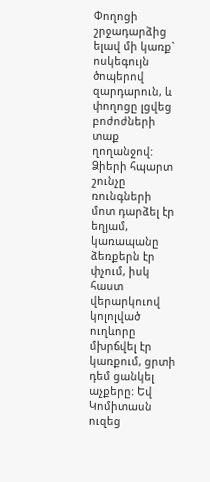Փողոցի շրջադարձից ելավ մի կառք` ոսկեգույն ծոպերով զարդարուն, և փողոցը լցվեց բոժոժների տաք ղողանջով: Ձիերի հպարտ շունչը ռունգների մոտ դարձել էր եղյամ, կառապանը ձեռքերն էր փչում, իսկ հաստ վերարկուով կոլոլված ուղևորը մխրճվել էր կառքում, ցրտի դեմ ցանկել աչքերը: Եվ Կոմիտասն ուզեց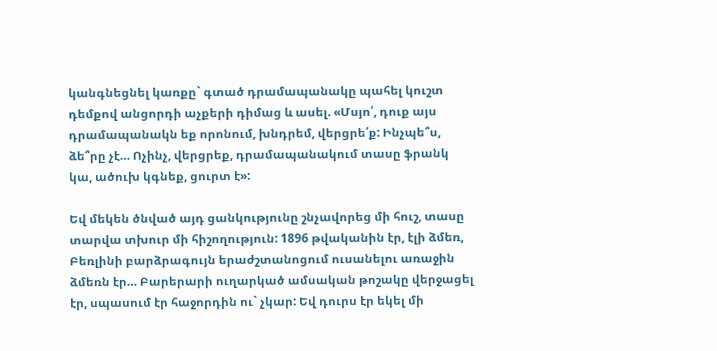կանգնեցնել կառքը` գտած դրամապանակը պահել կուշտ դեմքով անցորդի աչքերի դիմաց և ասել. «Մսյո՛, դուք այս դրամապանակն եք որոնում, խնդրեմ, վերցրե՛ք: Ինչպե՞ս, ձե՞րը չէ… Ոչինչ, վերցրեք, դրամապանակում տասը ֆրանկ կա, ածուխ կգնեք, ցուրտ է»:

Եվ մեկեն ծնված այդ ցանկությունը շնչավորեց մի հուշ, տասը տարվա տխուր մի հիշողություն: 1896 թվականին էր, էլի ձմեռ, Բեռլինի բարձրագույն երաժշտանոցում ուսանելու առաջին ձմեռն էր… Բարերարի ուղարկած ամսական թոշակը վերջացել էր, սպասում էր հաջորդին ու` չկար: Եվ դուրս էր եկել մի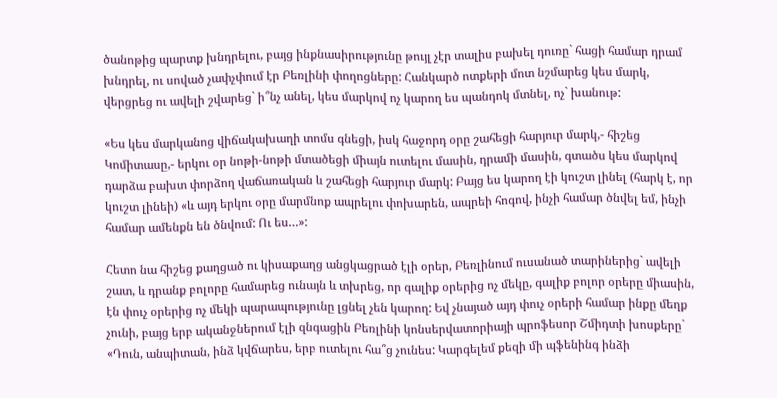ծանոթից պարտք խնդրելու, բայց ինքնասիրությունը թույլ չէր տալիս բախել դուռը` հացի համար դրամ խնդրել, ու սոված չափչփում էր Բեռլինի փողոցները: Հանկարծ ոտքերի մոտ նշմարեց կես մարկ, վերցրեց ու ավելի շվարեց` ի՞նչ անել, կես մարկով ոչ կարող ես պանդոկ մտնել, ոչ` խանութ:

«Ես կես մարկանոց վիճակախաղի տոմս գնեցի, իսկ հաջորդ օրը շահեցի հարյուր մարկ,- հիշեց Կոմիտասը,- երկու օր նոթի-նոթի մտածեցի միայն ուտելու մասին, դրամի մասին, գտածս կես մարկով դարձա բախտ փորձող վաճառական և շահեցի հարյուր մարկ: Բայց ես կարող էի կուշտ լինել (հարկ է, որ կուշտ լինեի) «և այդ երկու օրը մարմնոք ապրելու փոխարեն, ապրեի հոգով, ինչի համար ծնվել եմ, ինչի համար ամենքն են ծնվում: Ու ես…»:

Հետո նա հիշեց քաղցած ու կիսաքաղց անցկացրած էլի օրեր, Բեռլինում ուսանած տարիներից` ավելի շատ, և դրանք բոլորը համարեց ունայն և տխրեց, որ գալիք օրերից ոչ մեկը, գալիք բոլոր օրերը միասին, էն փուչ օրերից ոչ մեկի պարապությունը լցնել չեն կարող: Եվ չնայած այդ փուչ օրերի համար ինքը մեղք չունի, բայց երբ ականջներում էլի զնգացին Բեռլինի կոնսերվատորիայի պրոֆեսոր Շմիդտի խոսքերը` «Դուն, անպիտան, ինձ կվճարես, երբ ուտելու հա՞ց չունես: Կարգելեմ քեզի մի պֆենինգ ինձի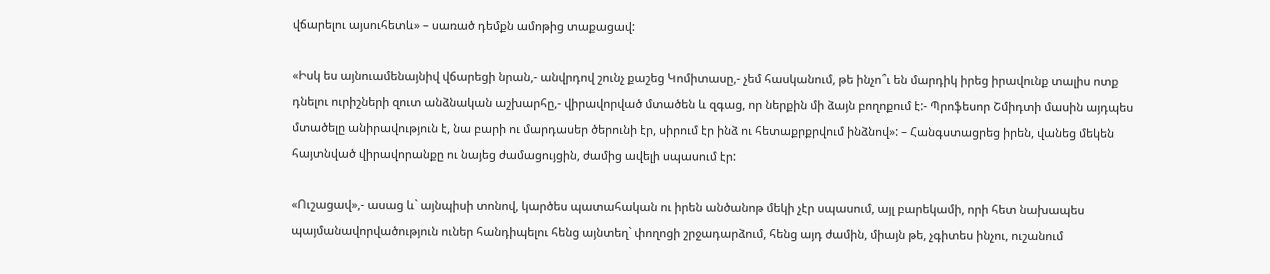վճարելու այսուհետև» – սառած դեմքն ամոթից տաքացավ:

«Իսկ ես այնուամենայնիվ վճարեցի նրան,- անվրդով շունչ քաշեց Կոմիտասը,- չեմ հասկանում, թե ինչո՞ւ են մարդիկ իրեց իրավունք տալիս ոտք դնելու ուրիշների զուտ անձնական աշխարհը,- վիրավորված մտածեն և զգաց, որ ներքին մի ձայն բողոքում է:- Պրոֆեսոր Շմիդտի մասին այդպես մտածելը անիրավություն է, նա բարի ու մարդասեր ծերունի էր, սիրում էր ինձ ու հետաքրքրվում ինձնով»: – Հանգստացրեց իրեն, վանեց մեկեն հայտնված վիրավորանքը ու նայեց ժամացույցին, ժամից ավելի սպասում էր:

«Ուշացավ»,- ասաց և` այնպիսի տոնով, կարծես պատահական ու իրեն անծանոթ մեկի չէր սպասում, այլ բարեկամի, որի հետ նախապես պայմանավորվածություն ուներ հանդիպելու հենց այնտեղ` փողոցի շրջադարձում, հենց այդ ժամին, միայն թե, չգիտես ինչու, ուշանում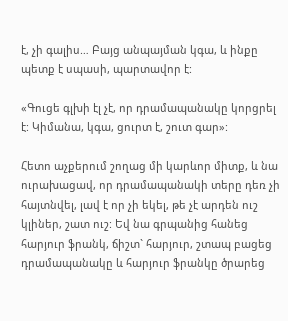է, չի գալիս… Բայց անպայման կգա, և ինքը պետք է սպասի, պարտավոր է:

«Գուցե գլխի էլ չէ, որ դրամապանակը կորցրել է: Կիմանա, կգա, ցուրտ է, շուտ գար»:

Հետո աչքերում շողաց մի կարևոր միտք, և նա ուրախացավ, որ դրամապանակի տերը դեռ չի հայտնվել, լավ է որ չի եկել, թե չէ արդեն ուշ կլիներ, շատ ուշ: Եվ նա գրպանից հանեց հարյուր ֆրանկ, ճիշտ` հարյուր, շտապ բացեց դրամապանակը և հարյուր ֆրանկը ծրարեց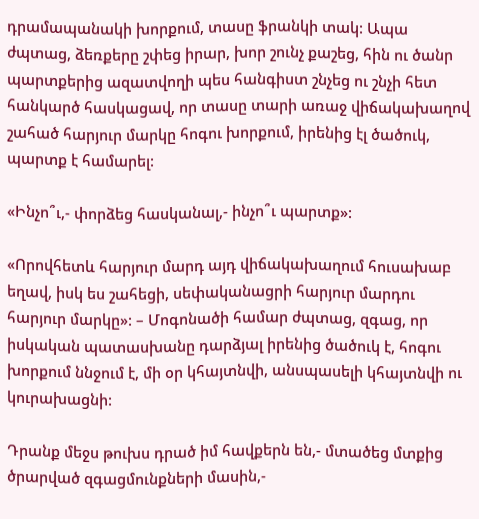դրամապանակի խորքում, տասը ֆրանկի տակ: Ապա ժպտաց, ձեռքերը շփեց իրար, խոր շունչ քաշեց, հին ու ծանր պարտքերից ազատվողի պես հանգիստ շնչեց ու շնչի հետ հանկարծ հասկացավ, որ տասը տարի առաջ վիճակախաղով շահած հարյուր մարկը հոգու խորքում, իրենից էլ ծածուկ, պարտք է համարել:

«Ինչո՞ւ,- փորձեց հասկանալ,- ինչո՞ւ պարտք»:

«Որովհետև հարյուր մարդ այդ վիճակախաղում հուսախաբ եղավ, իսկ ես շահեցի, սեփականացրի հարյուր մարդու հարյուր մարկը»: – Մոգոնածի համար ժպտաց, զգաց, որ իսկական պատասխանը դարձյալ իրենից ծածուկ է, հոգու խորքում ննջում է, մի օր կհայտնվի, անսպասելի կհայտնվի ու կուրախացնի:

Դրանք մեջս թուխս դրած իմ հավքերն են,- մտածեց մտքից ծրարված զգացմունքների մասին,-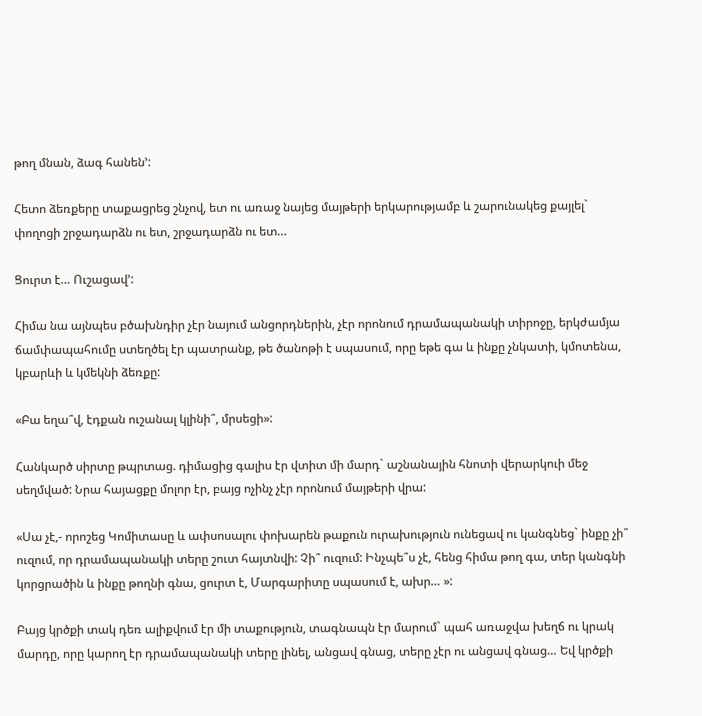թող մնան, ձագ հանեն՚:

Հետո ձեռքերը տաքացրեց շնչով, ետ ու առաջ նայեց մայթերի երկարությամբ և շարունակեց քայլել` փողոցի շրջադարձն ու ետ, շրջադարձն ու ետ…

Ցուրտ է… Ուշացավ՚:

Հիմա նա այնպես բծախնդիր չէր նայում անցորդներին, չէր որոնում դրամապանակի տիրոջը, երկժամյա ճամփապահումը ստեղծել էր պատրանք, թե ծանոթի է սպասում, որը եթե գա և ինքը չնկատի, կմոտենա, կբարևի և կմեկնի ձեռքը:

«Բա եղա՞վ, էդքան ուշանալ կլինի՞, մրսեցի»:

Հանկարծ սիրտը թպրտաց. դիմացից գալիս էր վտիտ մի մարդ` աշնանային հնոտի վերարկուի մեջ սեղմված: Նրա հայացքը մոլոր էր, բայց ոչինչ չէր որոնում մայթերի վրա:

«Սա չէ,- որոշեց Կոմիտասը և ափսոսալու փոխարեն թաքուն ուրախություն ունեցավ ու կանգնեց` ինքը չի՞ ուզում, որ դրամապանակի տերը շուտ հայտնվի: Չի՞ ուզում: Ինչպե՞ս չէ, հենց հիմա թող գա, տեր կանգնի կորցրածին և ինքը թողնի գնա, ցուրտ է, Մարգարիտը սպասում է, ախր… »:

Բայց կրծքի տակ դեռ ալիքվում էր մի տաքություն, տագնապն էր մարում` պահ առաջվա խեղճ ու կրակ մարդը, որը կարող էր դրամապանակի տերը լինել, անցավ գնաց, տերը չէր ու անցավ գնաց… Եվ կրծքի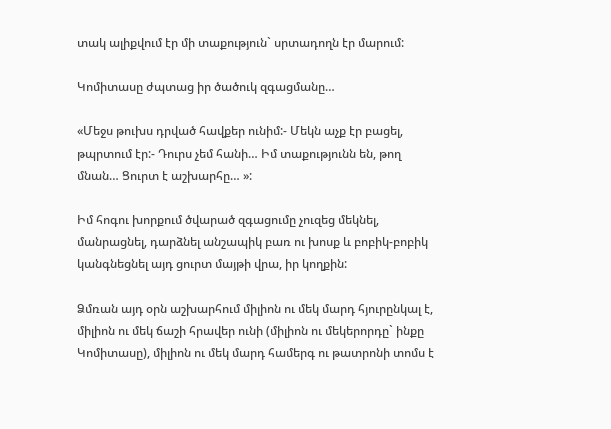տակ ալիքվում էր մի տաքություն` սրտադողն էր մարում:

Կոմիտասը ժպտաց իր ծածուկ զգացմանը…

«Մեջս թուխս դրված հավքեր ունիմ:- Մեկն աչք էր բացել, թպրտում էր:- Դուրս չեմ հանի… Իմ տաքությունն են, թող մնան… Ցուրտ է աշխարհը… »:

Իմ հոգու խորքում ծվարած զգացումը չուզեց մեկնել, մանրացնել, դարձնել անշապիկ բառ ու խոսք և բոբիկ-բոբիկ կանգնեցնել այդ ցուրտ մայթի վրա, իր կողքին:

Ձմռան այդ օրն աշխարհում միլիոն ու մեկ մարդ հյուրընկալ է, միլիոն ու մեկ ճաշի հրավեր ունի (միլիոն ու մեկերորդը` ինքը Կոմիտասը), միլիոն ու մեկ մարդ համերգ ու թատրոնի տոմս է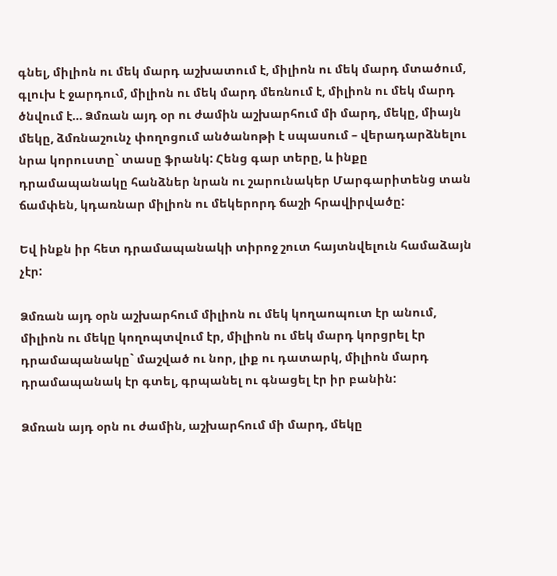գնել, միլիոն ու մեկ մարդ աշխատում է, միլիոն ու մեկ մարդ մտածում, գլուխ է ջարդում, միլիոն ու մեկ մարդ մեռնում է, միլիոն ու մեկ մարդ ծնվում է… Ձմռան այդ օր ու ժամին աշխարհում մի մարդ, մեկը, միայն մեկը, ձմռնաշունչ փողոցում անծանոթի է սպասում – վերադարձնելու նրա կորուստը` տասը ֆրանկ: Հենց գար տերը, և ինքը դրամապանակը հանձներ նրան ու շարունակեր Մարգարիտենց տան ճամփեն, կդառնար միլիոն ու մեկերորդ ճաշի հրավիրվածը:

Եվ ինքն իր հետ դրամապանակի տիրոջ շուտ հայտնվելուն համաձայն չէր:

Ձմռան այդ օրն աշխարհում միլիոն ու մեկ կողաոպուտ էր անում, միլիոն ու մեկը կողոպտվում էր, միլիոն ու մեկ մարդ կորցրել էր դրամապանակը` մաշված ու նոր, լիք ու դատարկ, միլիոն մարդ դրամապանակ էր գտել, գրպանել ու գնացել էր իր բանին:

Ձմռան այդ օրն ու ժամին, աշխարհում մի մարդ, մեկը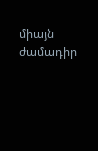միայն ժամադիր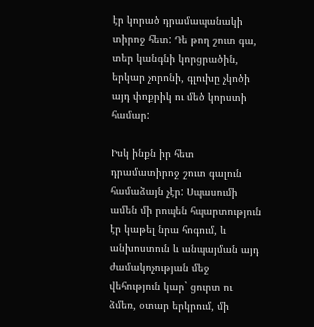էր կորած դրամապանակի տիրոջ հետ: Դե թող շուտ գա, տեր կանգնի կորցրածին, երկար չորոնի, գլուխը չկոծի այդ փոքրիկ ու մեծ կորստի համար:

Իսկ ինքն իր հետ դրամատիրոջ շուտ գալուն համաձայն չէր: Սպասումի ամեն մի րոպեն հպարտություն էր կաթել նրա հոգում, և անխոստուն և անպայման այդ ժամակոչության մեջ վեհություն կար` ցուրտ ու ձմեռ, օտար երկրում, մի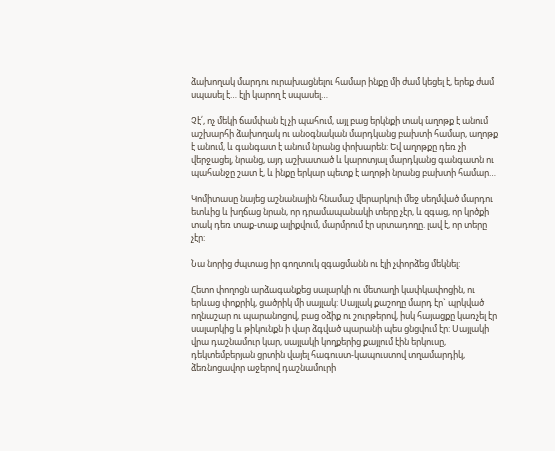ձախողակ մարդու ուրախացնելու համար ինքը մի ժամ կեցել է, երեք ժամ սպասել է… էլի կարող է սպասել…

Չէ՛, ոչ մեկի ճամփան էլ չի պահում, այլ բաց երկնքի տակ աղոթք է անում աշխարհի ձախողակ ու անօգնական մարդկանց բախտի համար, աղոթք է անում, և գանգատ է անում նրանց փոխարեն: Եվ աղոթքը դեռ չի վերջացել, նրանց, այդ աշխատած և կարոտյալ մարդկանց գանգատն ու պահանջը շատ է, և ինքը երկար պետք է աղոթի նրանց բախտի համար…

Կոմիտասը նայեց աշնանային հնամաշ վերարկուի մեջ սեղմված մարդու ետևից և խղճաց նրան, որ դրամապանակի տերը չէր, և զգաց, որ կրծքի տակ դեռ տաք-տաք ալիքվում, մարմրում էր սրտադողը. լավ է, որ տերը չէր:

Նա նորից ժպտաց իր գողտուկ զգացմանն ու էլի չփորձեց մեկնել:

Հետո փողոցն արձագանքեց սալարկի ու մետաղի կափկափոցին, ու երևաց փոքրիկ, ցածրիկ մի սայլակ: Սայլակ քաշողը մարդ էր` պրկված ողնաշար ու պարանոցով, բաց օձիք ու շուրթերով, իսկ հայացքը կառչել էր սալարկից և թիկունքն ի վար ձգված պարանի պես ցնցվում էր: Սայլակի վրա դաշնամուր կար, սայլակի կողքերից քայլում էին երկուսը, դեկտեմբերյան ցրտին վայել հագուստ-կապուստով տղամարդիկ, ձեռնոցավոր աջերով դաշնամուրի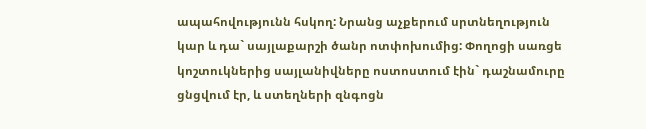ապահովությունն հսկող: Նրանց աչքերում սրտնեղություն կար և դա` սայլաքարշի ծանր ոտփոխումից: Փողոցի սառցե կոշտուկներից սայլանիվները ոստոստում էին` դաշնամուրը ցնցվում էր, և ստեղների զնգոցն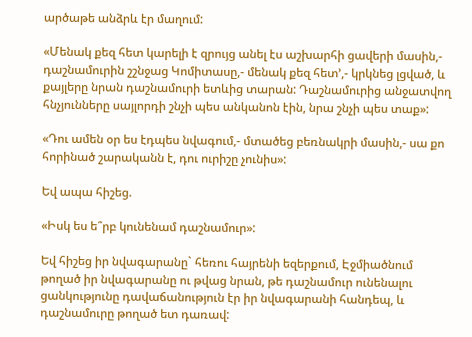արծաթե անձրև էր մաղում:

«Մենակ քեզ հետ կարելի է զրույց անել էս աշխարհի ցավերի մասին,- դաշնամուրին շշնջաց Կոմիտասը,- մենակ քեզ հետ՚,- կրկնեց լցված, և քայլերը նրան դաշնամուրի ետևից տարան: Դաշնամուրից անջատվող հնչյունները սայլորդի շնչի պես անկանոն էին, նրա շնչի պես տաք»:

«Դու ամեն օր ես էդպես նվագում,- մտածեց բեռնակրի մասին,- սա քո հորինած շարականն է, դու ուրիշը չունիս»:

Եվ ապա հիշեց.

«Իսկ ես ե՞րբ կունենամ դաշնամուր»:

Եվ հիշեց իր նվագարանը` հեռու հայրենի եզերքում, Էջմիածնում թողած իր նվագարանը ու թվաց նրան, թե դաշնամուր ունենալու ցանկությունը դավաճանություն էր իր նվագարանի հանդեպ, և դաշնամուրը թողած ետ դառավ: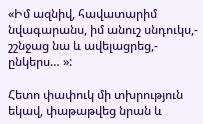«Իմ ազնիվ, հավատարիմ նվագարանս, իմ անուշ սնդուկս,- շշնջաց նա և ավելացրեց,- ընկերս… »:

Հետո փափուկ մի տխրություն եկավ, փաթաթվեց նրան և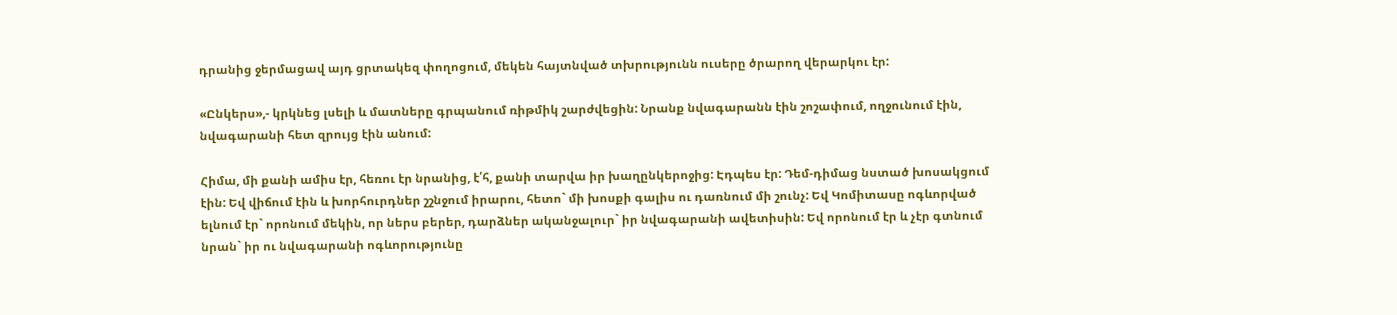դրանից ջերմացավ այդ ցրտակեզ փողոցում, մեկեն հայտնված տխրությունն ուսերը ծրարող վերարկու էր:

«Ընկերս»,- կրկնեց լսելի և մատները գրպանում ռիթմիկ շարժվեցին: Նրանք նվագարանն էին շոշափում, ողջունում էին, նվագարանի հետ զրույց էին անում:

Հիմա, մի քանի ամիս էր, հեռու էր նրանից, է՛հ, քանի տարվա իր խաղընկերոջից: Էդպես էր: Դեմ-դիմաց նստած խոսակցում էին: Եվ վիճում էին և խորհուրդներ շշնջում իրարու, հետո` մի խոսքի գալիս ու դառնում մի շունչ: Եվ Կոմիտասը ոգևորված ելնում էր` որոնում մեկին, որ ներս բերեր, դարձներ ականջալուր` իր նվագարանի ավետիսին: Եվ որոնում էր և չէր գտնում նրան` իր ու նվագարանի ոգևորությունը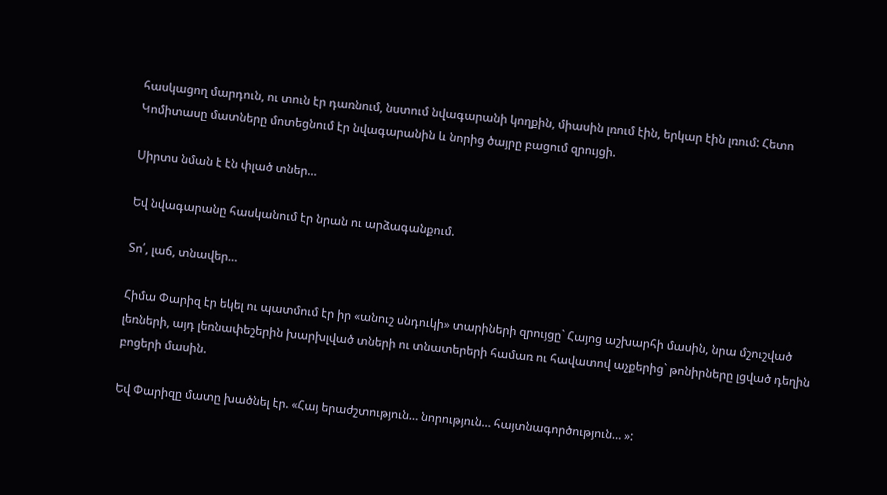հասկացող մարդուն, ու տուն էր դառնում, նստում նվագարանի կողքին, միասին լռում էին, երկար էին լռում: Հետո Կոմիտասը մատները մոտեցնում էր նվագարանին և նորից ծայրը բացում զրույցի.

Սիրտս նման է էն փլած տներ…

Եվ նվագարանը հասկանում էր նրան ու արձագանքում.

Տո՛, լաճ, տնավեր…

Հիմա Փարիզ էր եկել ու պատմում էր իր «անուշ սնդուկի» տարիների զրույցը` Հայոց աշխարհի մասին, նրա մշուշված լեռների, այդ լեռնափեշերին խարխլված տների ու տնատերերի համառ ու հավատով աչքերից` թոնիրները լցված դեղին բոցերի մասին.

Եվ Փարիզը մատը խածնել էր. «Հայ երաժշտություն… նորություն… հայտնագործություն… »: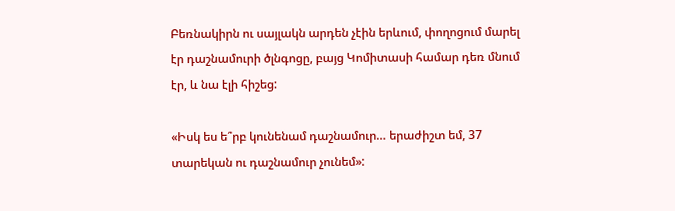Բեռնակիրն ու սայլակն արդեն չէին երևում, փողոցում մարել էր դաշնամուրի ծլնգոցը, բայց Կոմիտասի համար դեռ մնում էր, և նա էլի հիշեց:

«Իսկ ես ե՞րբ կունենամ դաշնամուր… երաժիշտ եմ, 37 տարեկան ու դաշնամուր չունեմ»: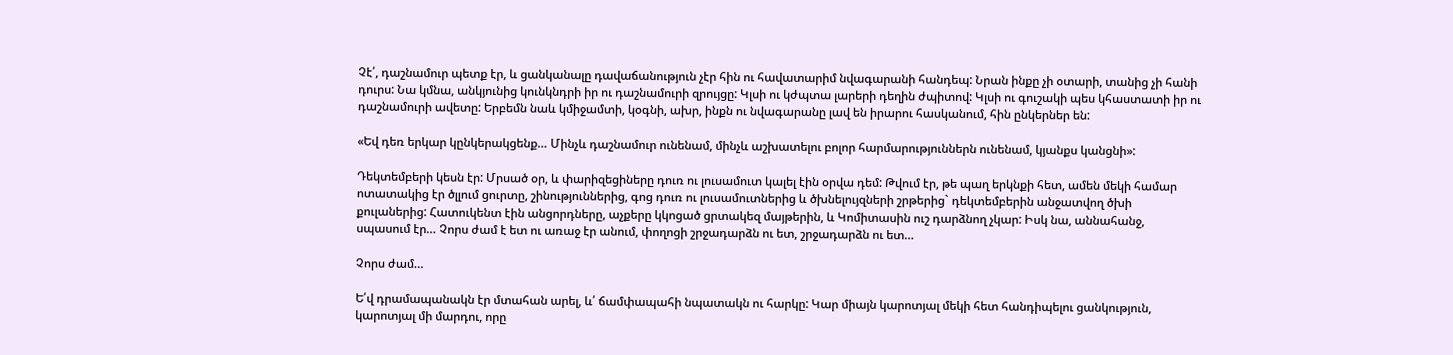Չէ՛, դաշնամուր պետք էր, և ցանկանալը դավաճանություն չէր հին ու հավատարիմ նվագարանի հանդեպ: Նրան ինքը չի օտարի, տանից չի հանի դուրս: Նա կմնա, անկյունից կունկնդրի իր ու դաշնամուրի զրույցը: Կլսի ու կժպտա լարերի դեղին ժպիտով: Կլսի ու գուշակի պես կհաստատի իր ու դաշնամուրի ավետը: Երբեմն նաև կմիջամտի, կօգնի, ախր, ինքն ու նվագարանը լավ են իրարու հասկանում, հին ընկերներ են:

«Եվ դեռ երկար կընկերակցենք… Մինչև դաշնամուր ունենամ, մինչև աշխատելու բոլոր հարմարություններն ունենամ, կյանքս կանցնի»:

Դեկտեմբերի կեսն էր: Մրսած օր, և փարիզեցիները դուռ ու լուսամուտ կալել էին օրվա դեմ: Թվում էր, թե պաղ երկնքի հետ, ամեն մեկի համար ոտատակից էր ծլլում ցուրտը, շինություններից, գոց դուռ ու լուսամուտներից և ծխնելույզների շրթերից` դեկտեմբերին անջատվող ծխի քուլաներից: Հատուկենտ էին անցորդները, աչքերը կկոցած ցրտակեզ մայթերին, և Կոմիտասին ուշ դարձնող չկար: Իսկ նա, աննահանջ, սպասում էր… Չորս ժամ է ետ ու առաջ էր անում, փողոցի շրջադարձն ու ետ, շրջադարձն ու ետ…

Չորս ժամ…

Ե՛վ դրամապանակն էր մտահան արել, և՛ ճամփապահի նպատակն ու հարկը: Կար միայն կարոտյալ մեկի հետ հանդիպելու ցանկություն, կարոտյալ մի մարդու, որը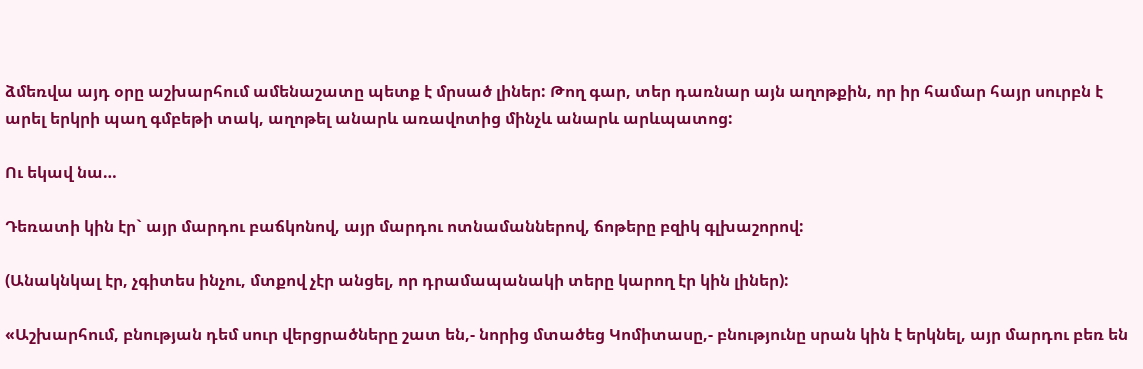ձմեռվա այդ օրը աշխարհում ամենաշատը պետք է մրսած լիներ: Թող գար, տեր դառնար այն աղոթքին, որ իր համար հայր սուրբն է արել երկրի պաղ գմբեթի տակ, աղոթել անարև առավոտից մինչև անարև արևպատոց:

Ու եկավ նա…

Դեռատի կին էր` այր մարդու բաճկոնով, այր մարդու ոտնամաններով, ճոթերը բզիկ գլխաշորով:

(Անակնկալ էր, չգիտես ինչու, մտքով չէր անցել, որ դրամապանակի տերը կարող էր կին լիներ):

«Աշխարհում, բնության դեմ սուր վերցրածները շատ են,- նորից մտածեց Կոմիտասը,- բնությունը սրան կին է երկնել, այր մարդու բեռ են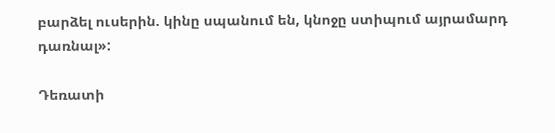բարձել ուսերին. կինը սպանում են, կնոջը ստիպում այրամարդ դառնալ»:

Դեռատի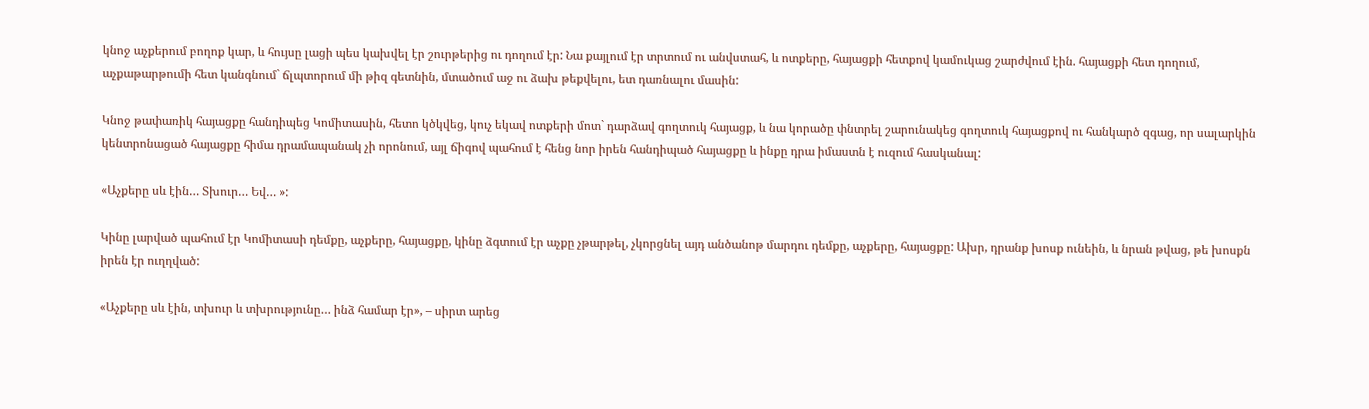կնոջ աչքերում բողոք կար, և հույսը լացի պես կախվել էր շուրթերից ու դողում էր: Նա քայլում էր տրտում ու անվստահ, և ոտքերը, հայացքի հետքով կամուկաց շարժվում էին. հայացքի հետ դողում, աչքաթարթումի հետ կանգնում` ճլպտորում մի թիզ գետնին, մտածում աջ ու ձախ թեքվելու, ետ դառնալու մասին:

Կնոջ թափառիկ հայացքը հանդիպեց Կոմիտասին, հետո կծկվեց, կուչ եկավ ոտքերի մոտ` դարձավ գողտուկ հայացք, և նա կորածը փնտրել շարունակեց գողտուկ հայացքով ու հանկարծ զգաց, որ սալարկին կենտրոնացած հայացքը հիմա դրամապանակ չի որոնում, այլ ճիգով պահում է հենց նոր իրեն հանդիպած հայացքը և ինքը դրա իմաստն է ուզում հասկանալ:

«Աչքերը սև էին… Տխուր… Եվ… »:

Կինը լարված պահում էր Կոմիտասի դեմքը, աչքերը, հայացքը, կինը ձգտում էր աչքը չթարթել, չկորցնել այդ անծանոթ մարդու դեմքը, աչքերը, հայացքը: Ախր, դրանք խոսք ունեին, և նրան թվաց, թե խոսքն իրեն էր ուղղված:

«Աչքերը սև էին, տխուր և տխրությունը… ինձ համար էր», – սիրտ արեց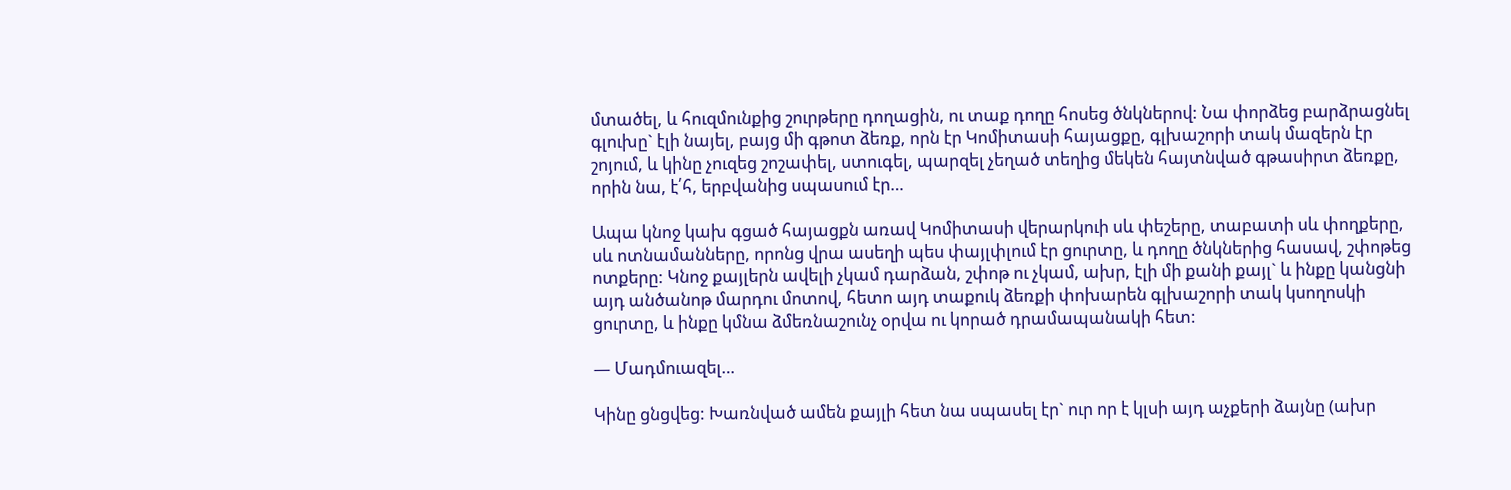մտածել, և հուզմունքից շուրթերը դողացին, ու տաք դողը հոսեց ծնկներով: Նա փորձեց բարձրացնել գլուխը` էլի նայել, բայց մի գթոտ ձեռք, որն էր Կոմիտասի հայացքը, գլխաշորի տակ մազերն էր շոյում, և կինը չուզեց շոշափել, ստուգել, պարզել չեղած տեղից մեկեն հայտնված գթասիրտ ձեռքը, որին նա, է՛հ, երբվանից սպասում էր…

Ապա կնոջ կախ գցած հայացքն առավ Կոմիտասի վերարկուի սև փեշերը, տաբատի սև փողքերը, սև ոտնամանները, որոնց վրա ասեղի պես փայլփլում էր ցուրտը, և դողը ծնկներից հասավ, շփոթեց ոտքերը: Կնոջ քայլերն ավելի չկամ դարձան, շփոթ ու չկամ, ախր, էլի մի քանի քայլ` և ինքը կանցնի այդ անծանոթ մարդու մոտով, հետո այդ տաքուկ ձեռքի փոխարեն գլխաշորի տակ կսողոսկի ցուրտը, և ինքը կմնա ձմեռնաշունչ օրվա ու կորած դրամապանակի հետ:

— Մադմուազել…

Կինը ցնցվեց: Խառնված ամեն քայլի հետ նա սպասել էր` ուր որ է կլսի այդ աչքերի ձայնը (ախր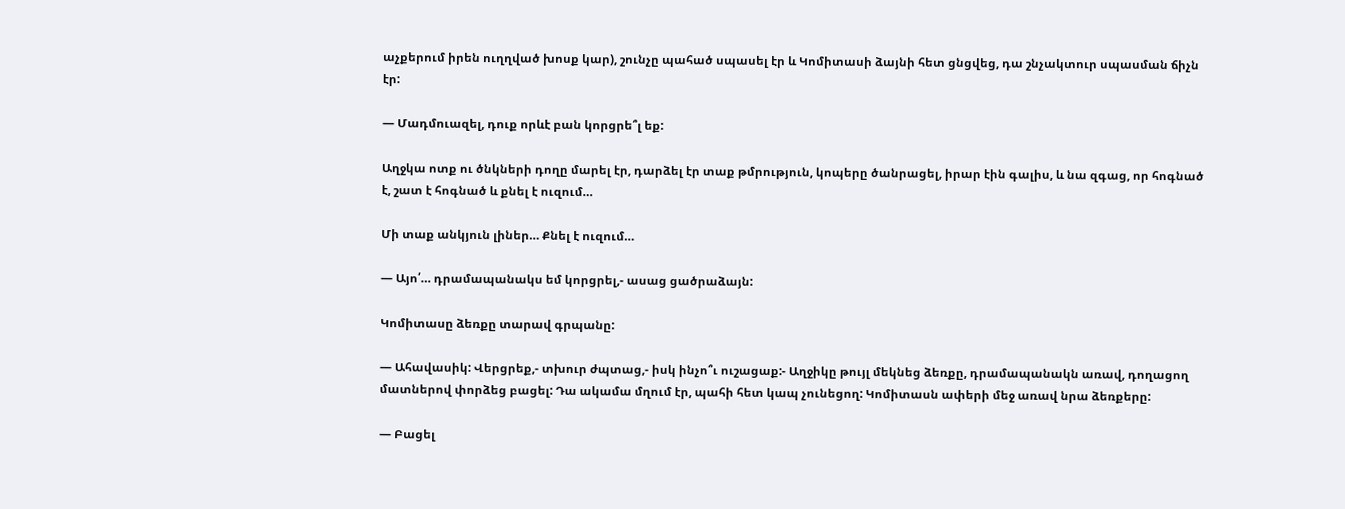աչքերում իրեն ուղղված խոսք կար), շունչը պահած սպասել էր և Կոմիտասի ձայնի հետ ցնցվեց, դա շնչակտուր սպասման ճիչն էր:

— Մադմուազել, դուք որևէ բան կորցրե՞լ եք:

Աղջկա ոտք ու ծնկների դողը մարել էր, դարձել էր տաք թմրություն, կոպերը ծանրացել, իրար էին գալիս, և նա զգաց, որ հոգնած է, շատ է հոգնած և քնել է ուզում…

Մի տաք անկյուն լիներ… Քնել է ուզում…

— Այո՛… դրամապանակս եմ կորցրել,- ասաց ցածրաձայն:

Կոմիտասը ձեռքը տարավ գրպանը:

— Ահավասիկ: Վերցրեք,- տխուր ժպտաց,- իսկ ինչո՞ւ ուշացաք:- Աղջիկը թույլ մեկնեց ձեռքը, դրամապանակն առավ, դողացող մատներով փորձեց բացել: Դա ակամա մղում էր, պահի հետ կապ չունեցող: Կոմիտասն ափերի մեջ առավ նրա ձեռքերը:

— Բացել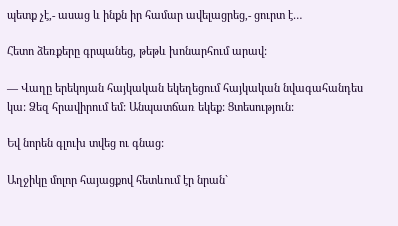պետք չէ,- ասաց և ինքն իր համար ավելացրեց,- ցուրտ է…

Հետո ձեռքերը գրպանեց, թեթև խոնարհում արավ:

— Վաղը երեկոյան հայկական եկեղեցում հայկական նվագահանդես կա: Ձեզ հրավիրում եմ: Անպատճառ եկեք: Ցտեսություն:

Եվ նորեն գլուխ տվեց ու գնաց:

Աղջիկը մոլոր հայացքով հետևում էր նրան`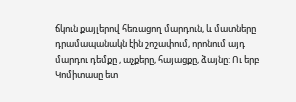ճկուն քայլերով հեռացող մարդուն, և մատները դրամապանակն էին շոշափում, որոնում այդ մարդու դեմքը , աչքերը, հայացքը, ձայնը: Ու երբ Կոմիտասը ետ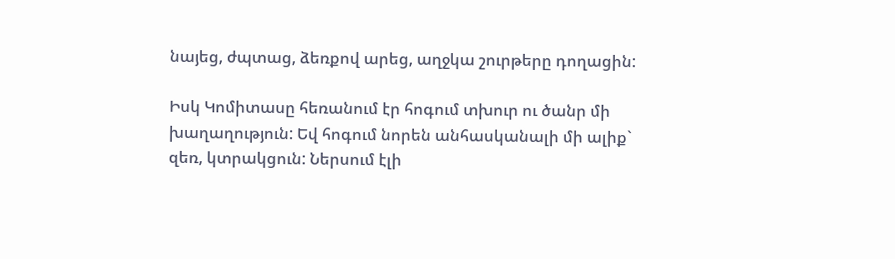նայեց, ժպտաց, ձեռքով արեց, աղջկա շուրթերը դողացին:

Իսկ Կոմիտասը հեռանում էր հոգում տխուր ու ծանր մի խաղաղություն: Եվ հոգում նորեն անհասկանալի մի ալիք` զեռ, կտրակցուն: Ներսում էլի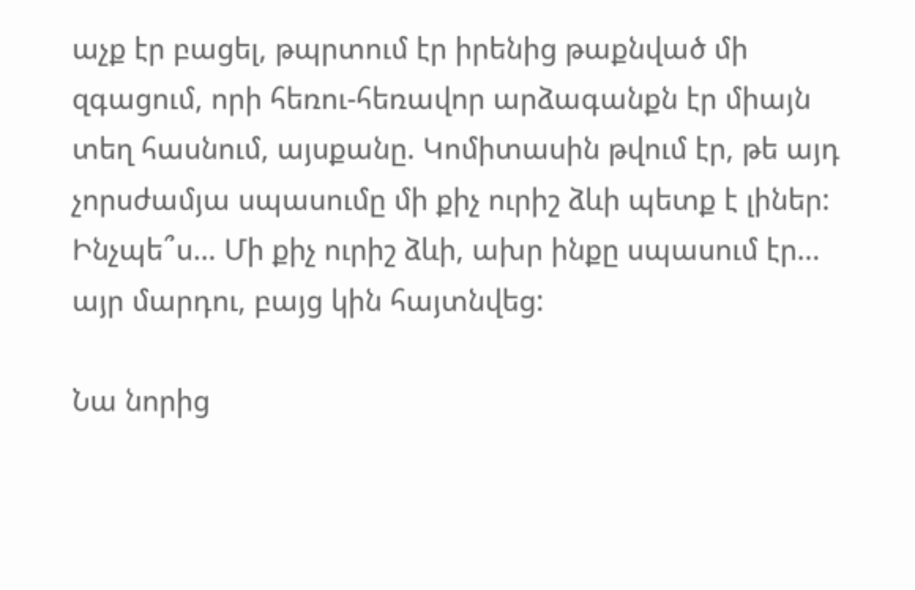աչք էր բացել, թպրտում էր իրենից թաքնված մի զգացում, որի հեռու-հեռավոր արձագանքն էր միայն տեղ հասնում, այսքանը. Կոմիտասին թվում էր, թե այդ չորսժամյա սպասումը մի քիչ ուրիշ ձևի պետք է լիներ: Ինչպե՞ս… Մի քիչ ուրիշ ձևի, ախր ինքը սպասում էր… այր մարդու, բայց կին հայտնվեց:

Նա նորից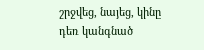շրջվեց, նայեց, կինը դեռ կանգնած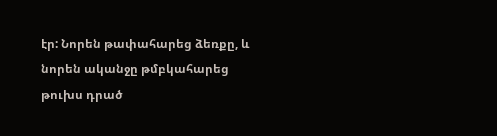էր: Նորեն թափահարեց ձեռքը, և նորեն ականջը թմբկահարեց թուխս դրած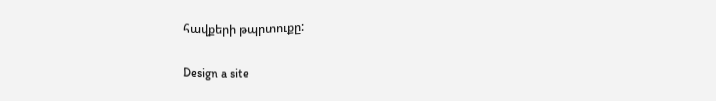հավքերի թպրտուքը:

Design a site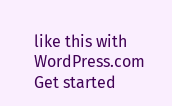like this with WordPress.com
Get started